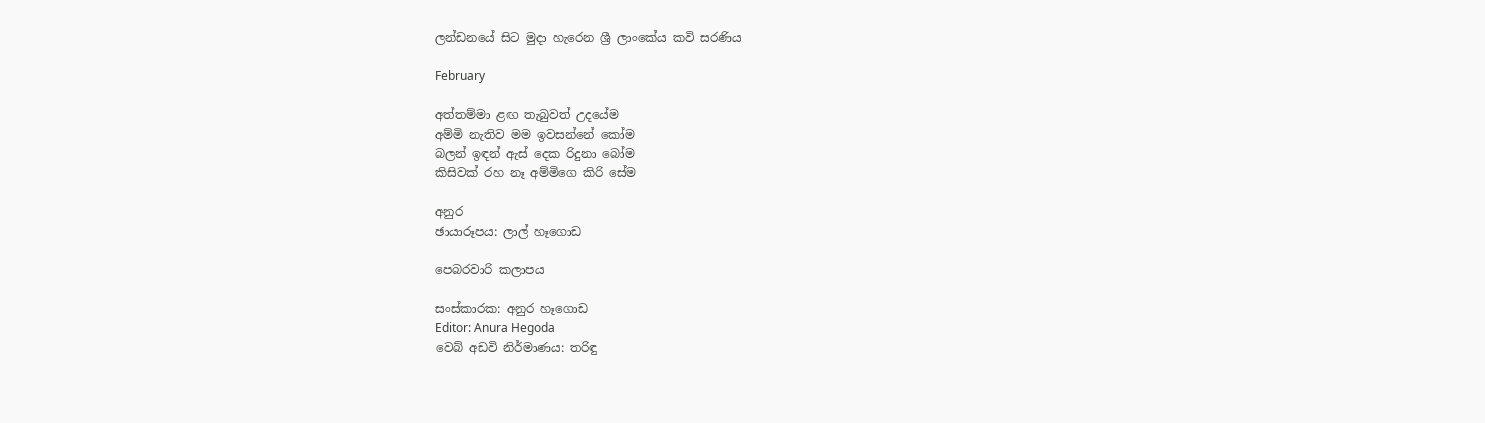ලන්ඩනයේ සිට මුදා හැරෙන ශ්‍රී ලාංකේය කවි සරණිය

February

අත්තම්මා ළඟ තැබුවත් උදයේම
අම්මි නැතිව මම ඉවසන්නේ කෝම
බලන් ඉඳන් ඇස් දෙක රිදුනා බෝම
කිසිවක් රහ නෑ අම්මිගෙ කිරි සේම

අනුර
ඡායාරූපය: ලාල් හෑගොඩ

පෙබරවාරි කලාපය

සංස්කාරක: අනුර හෑගොඩ
Editor: Anura Hegoda
වෙබ් අඩවි නිර්මාණය: තරිඳු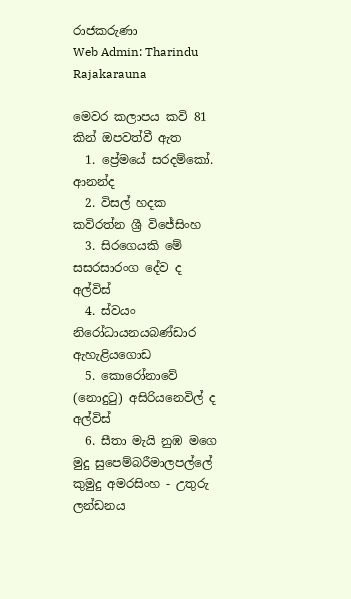රාජකරුණා
Web Admin: Tharindu Rajakarauna

මෙවර කලාපය කවි 81 කින් ඔපවත්වී ඇත
  1. ප්‍රේමයේ සරදම්කෝ. ආනන්ද
  2. විසල් හදක කවිරත්න ශ්‍රී විජේසිංහ
  3. සිරගෙයකි මේ සසරසාරංග දේව ද අල්විස්
  4. ස්වයං නිරෝධායනයබණ්ඩාර ඇහැළියගොඩ
  5. කොරෝනාවේ (නොදුටු) අසිරියනෙවිල් ද අල්විස්
  6. සීතා මැයි නුඹ මගෙ මුදු සුපෙම්බරීමාලපල්ලේ කුමුදු අමරසිංහ - උතුරු ලන්ඩනය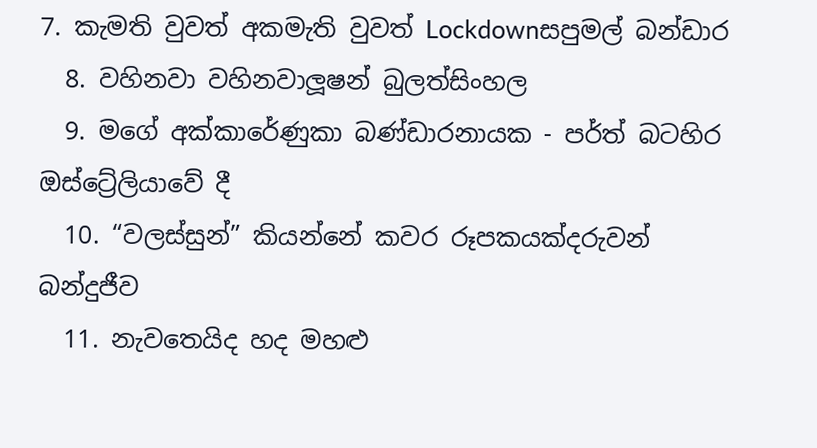7. කැමති වුවත් අකමැති වුවත් Lockdownසපුමල් බන්ඩාර
  8. වහිනවා වහිනවාලූෂන් බුලත්සිංහල
  9. මගේ අක්කාරේණුකා බණ්ඩාරනායක - පර්ත් බටහිර ඔස්ට්‍රේලියාවේ දී
  10. “වලස්සුන්” කියන්නේ කවර රූපකයක්දරුවන් බන්දුජීව
  11. නැවතෙයිද හද මහළු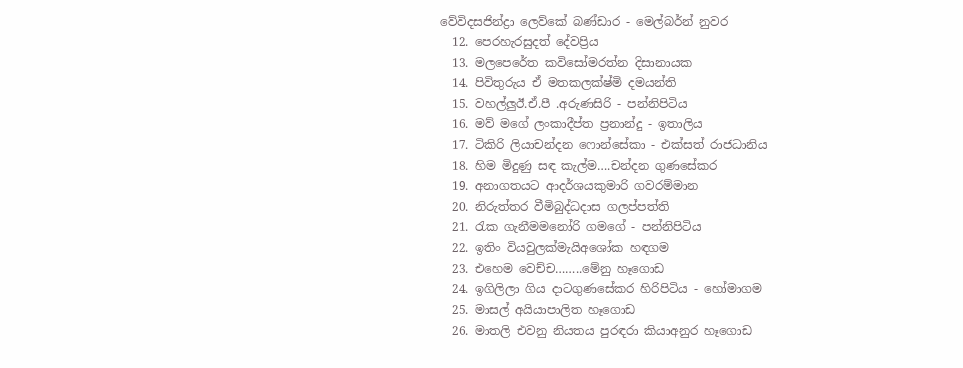වේවිදසජින්ද්‍රා ලෙව්කේ බණ්ඩාර - මෙල්බර්න් නුවර
  12. පෙරහැරසුදත් දේවප්‍රිය
  13. මලපෙරේත කවිසෝමරත්න දිසානායක
  14. පිවිතුරුය ඒ මතකලක්ෂ්මි දමයන්ති
  15. වහල්ලුඊ.ඒ.පී .අරුණසිරි - පන්නිපිටිය
  16. මව් මගේ ලංකාදීප්ත ප්‍රනාන්දු - ඉතාලිය
  17. ටිකිරි ලියාචන්දන ෆොන්සේකා - එක්සත් රාජධානිය
  18. හිම මිදුණු සඳ කැල්ම….චන්දන ගුණසේකර
  19. අනාගතයට ආදර්ශයකුමාරි ගවරම්මාන
  20. නිරුත්තර වීමිබුද්ධදාස ගලප්පත්ති
  21. රැක ගැනීමමනෝරි ගමගේ - පන්නිපිටිය
  22. ඉතිං වියවුලක්මැයිඅශෝක හඳගම
  23. එහෙම වෙච්ච……..මේනු හෑගොඩ
  24. ඉගිලිලා ගිය දාටගුණසේකර හිරිපිටිය - හෝමාගම
  25. මාසල් අයියාපාලිත හෑගොඩ
  26. මාතලි එවනු නියතය පුරඳරා කියාඅනුර හෑගොඩ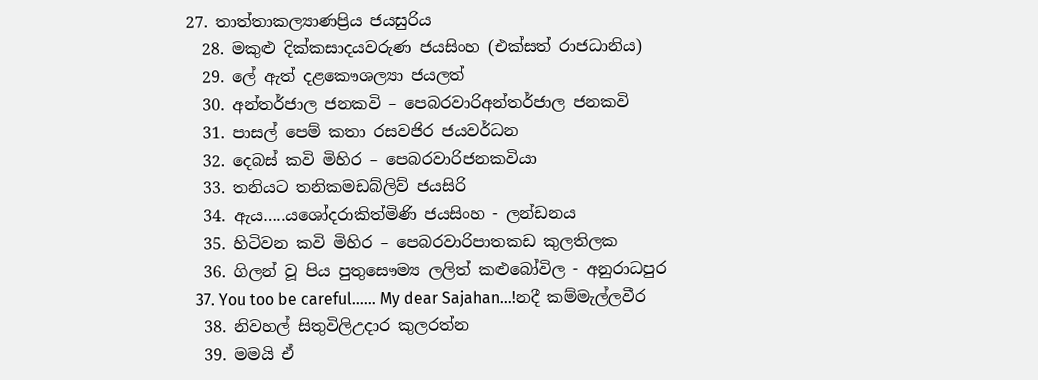27. තාත්තාකල්‍යාණප්‍රිය ජයසුරිය
  28. මකුළු දික්කසාදයවරුණ ජයසිංහ (එක්සත් රාජධානිය)
  29. ලේ ඇත් දළකෞශල්‍යා ජයලත්
  30. අන්තර්ජාල ජනකවි – පෙබරවාරිඅන්තර්ජාල ජනකවි
  31. පාසල් පෙම් කතා රසවජිර ජයවර්ධන
  32. දෙබස් කවි මිහිර – පෙබරවාරිජනකවියා
  33. තනියට තනිකමඩබ්ලිව් ජයසිරි
  34. ඇය…..යශෝදරාකිත්මිණි ජයසිංහ - ලන්ඩනය
  35. හිටිවන කවි මිහිර – පෙබරවාරිපාතකඩ කුලතිලක
  36. ගිලන් වූ පිය පුතුසෞම්‍ය ලලිත් කළුබෝවිල - අනුරාධපුර
  37. You too be careful…… My dear Sajahan…!නදී කම්මැල්ලවීර
  38. නිවහල් සිතුවිලිඋදාර කුලරත්න
  39. මමයි ඒ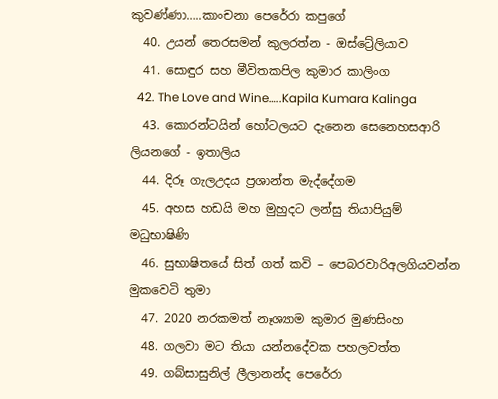කුවණ්ණා…..කාංචනා පෙරේරා කපුගේ
  40. උයන් තෙරසමන් කුලරත්න - ඔස්ට්‍රේලියාව
  41. සොඳුර සහ මීවිතකපිල කුමාර කාලිංග
  42. The Love and Wine…..Kapila Kumara Kalinga
  43. කොරන්ටයින් හෝටලයට දැනෙන සෙනෙහසආරි ලියනගේ - ඉතාලිය
  44. දිරූ ගැලඋදය ප්‍රශාන්ත මැද්දේගම
  45. අහස හඩයි මහ මුහුදට ලන්සු තියාපියුම් මධුභාෂිණි
  46. සුභාෂිතයේ සිත් ගත් කවි – පෙබරවාරිඅලගියවන්න මුකවෙටි තුමා
  47. 2020 නරකමත් නෑශ්‍යාම කුමාර මුණසිංහ
  48. ගලවා මට තියා යන්නදේවක පහලවත්ත
  49. ගබ්සාසුනිල් ලීලානන්ද පෙරේරා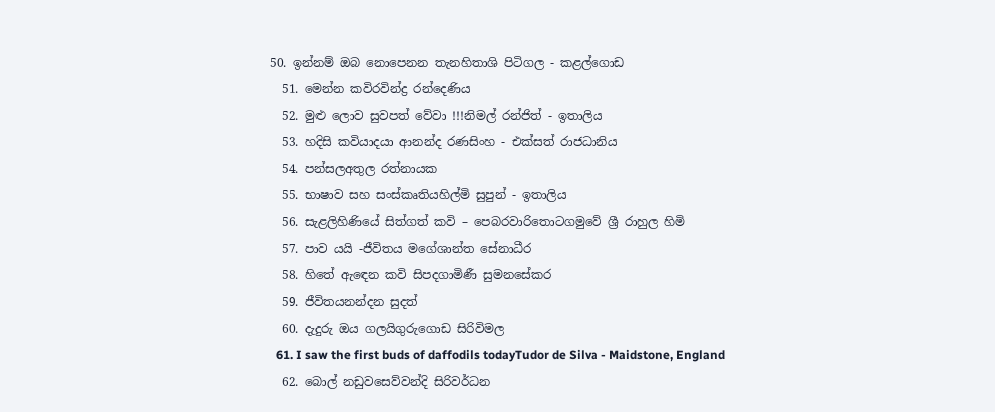50. ඉන්නම් ඔබ නොපෙනන තැනහිතාශි පිටිගල - කළල්ගොඩ
  51. මෙන්න කවිරවින්ද්‍ර රන්දෙණිය
  52. මුළු ලොව සුවපත් වේවා !!!නිමල් රන්ජිත් - ඉතාලිය
  53. හදිසි කවියාදයා ආනන්ද රණසිංහ - එක්සත් රාජධානිය
  54. පන්සලඅතුල රත්නායක
  55. භාෂාව සහ සංස්කෘතියහිල්මි සුපුන් - ඉතාලිය
  56. සැළලිහිණියේ සිත්ගත් කවි – පෙබරවාරිතොටගමුවේ ශ්‍රී රාහුල හිමි
  57. පාව යයි -ජීවිතය මගේශාන්ත සේනාධීර
  58. හිතේ ඇ‌ඳෙන කවි සිපදගාමිණී සුමනසේකර
  59. ජීවිතයනන්දන සුදත්
  60. දැදුරු ඔය ගලයිගුරුගොඩ සිරිවිමල
  61. I saw the first buds of daffodils todayTudor de Silva - Maidstone, England
  62. බොල් නඩුවසෙව්වන්දි සිරිවර්ධන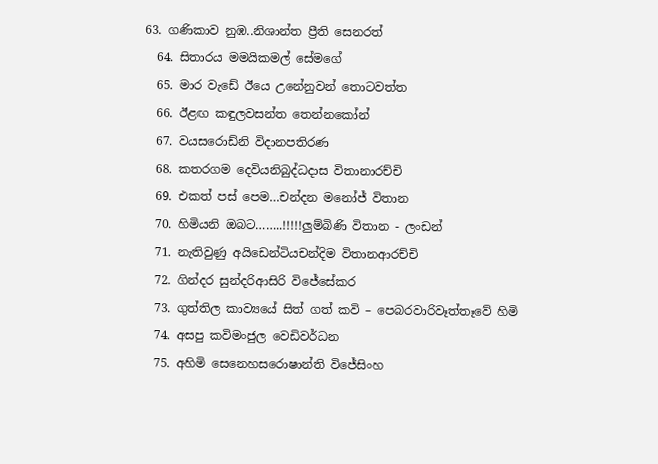63. ගණිකාව නුඹ..නිශාන්ත ප්‍රීති සෙනරත්
  64. සිතාරය මමයිකමල් සේමගේ
  65. මාර වැඩේ ඊයෙ උනේනුවන් තොටවත්ත
  66. ඊළඟ කඳුලවසන්ත තෙන්නකෝන්
  67. වයසරොඩ්නි විදානපතිරණ
  68. කතරගම දෙවියනිබුද්ධදාස විතානාරච්චි
  69. එකත් පස් පෙම…චන්දන මනෝජ් විතාන
  70. හිමියනි ඔබට……..!!!!!ලුම්බිණි විතාන - ලංඩන්
  71. නැතිවුණු අයිඩෙන්ටියචන්දිම විතානආරච්චි
  72. ගින්දර සුන්දරිආසිරි විජේසේකර
  73. ගුත්තිල කාව්‍යයේ සිත් ගත් කවි – පෙබරවාරිවෑත්තෑවේ හිමි
  74. අසපු කවිමංජුල වෙඩිවර්ධන
  75. අහිමි සෙනෙහසරොෂාන්ති විජේසිංහ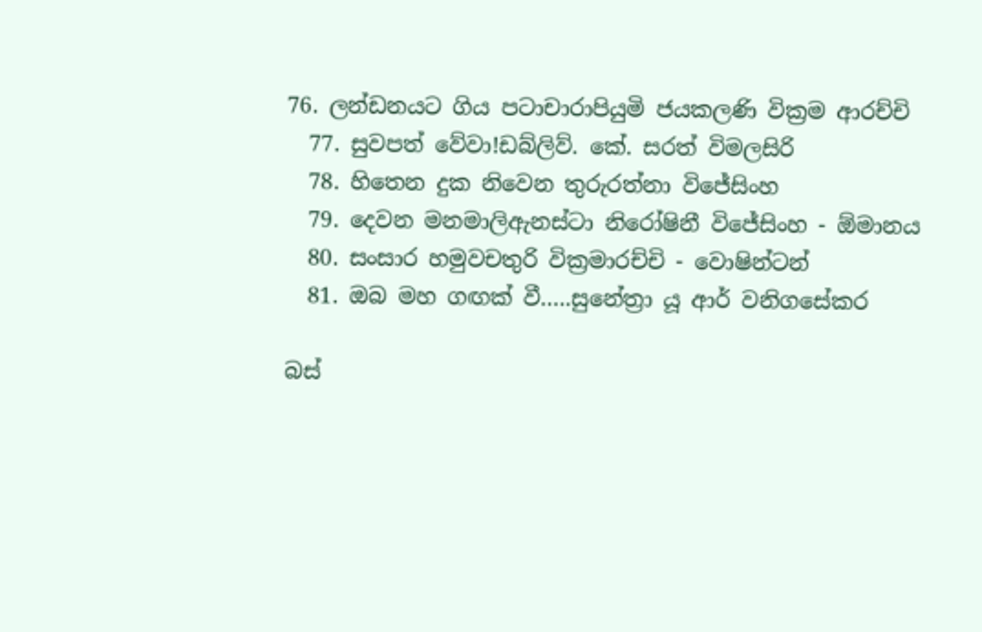76. ලන්ඩනයට ගිය පටාචාරාපියුමි ජයකලණි වික්‍රම ආරච්චි
  77. සුවපත් වේවා!ඩබ්ලිව්. කේ. සරත් විමලසිරි
  78. හිතෙන දුක නිවෙන තුරුරත්නා විජේසිංහ
  79. දෙවන මනමාලිඇනස්ටා නිරෝෂිනී විජේසිංහ - ඕමානය
  80. සංසාර හමුවචතුරි වික්‍රමාරච්චි - වොෂින්ටන්
  81. ඔබ මහ ගඟක් වී…..සුනේත්‍රා යූ ආර් වනිගසේකර

බස්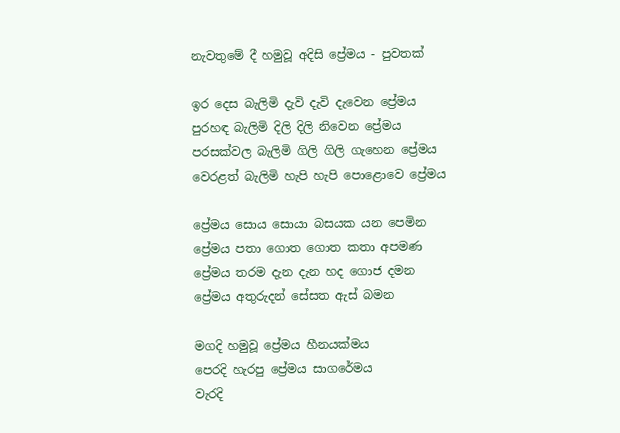නැවතුමේ දී හමුවූ අදිසි ප්‍රේමය - පුවතක්

ඉර දෙස බැලිමි දැවි දැවි දැවෙන ප්‍රේමය
පුරහඳ බැලිමි දිලි දිලි නිවෙන ප්‍රේමය
පරසක්වල බැලිමි ගිලි ගිලි ගැහෙන ප්‍රේමය
වෙරළත් බැලිමි හැපි හැපි පොළොවෙ ප්‍රේමය

ප්‍රේමය සොය සොයා බසයක යන පෙමින
ප්‍රේමය පතා ගොත ගොත කතා අපමණ
ප්‍රේමය තරම දැන දැන හද ගොජ දමන
ප්‍රේමය අතුරුදන් සේසත ඇස් බමන

මගදි හමුවූ ප්‍රේමය හීනයක්මය
පෙරදි හැරපු ප්‍රේමය සාගරේමය
වැරදි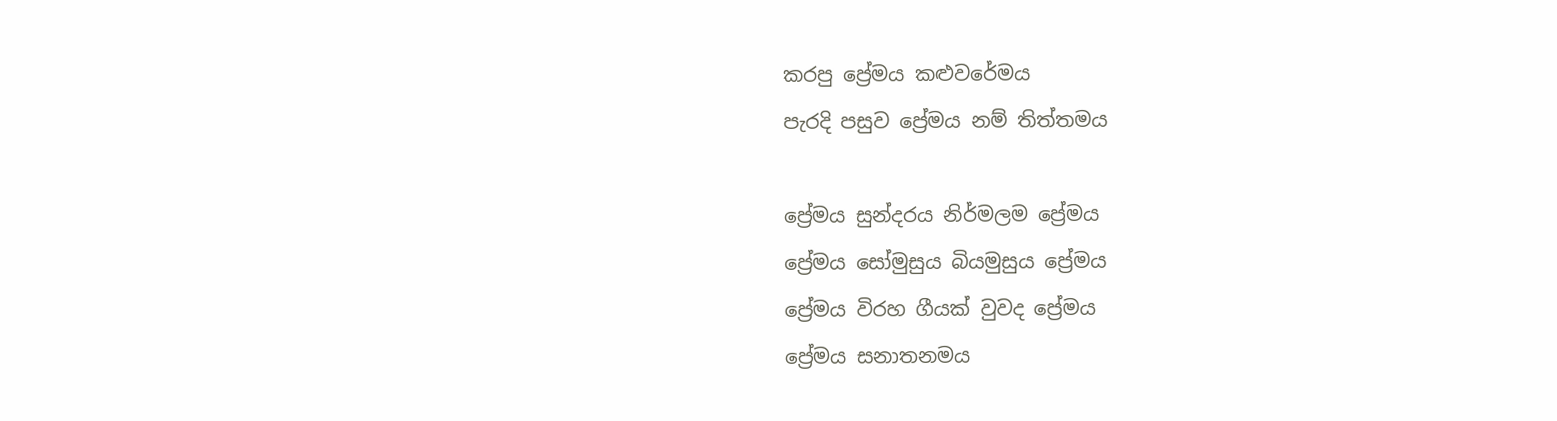කරපු ප්‍රේමය කළුවරේමය
පැරදි පසුව ප්‍රේමය නම් තිත්තමය

ප්‍රේමය සුන්දරය නිර්මලම ප්‍රේමය
ප්‍රේමය සෝමුසුය බියමුසුය ප්‍රේමය
ප්‍රේමය විරහ ගීයක් වුවද ප්‍රේමය
ප්‍රේමය සනාතනමය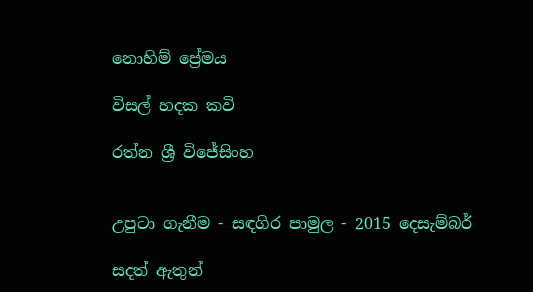නොහිම් ප්‍රේමය

විසල් හදක කවි

රත්න ශ්‍රී විජේසිංහ


උපුටා ගැනීම - සඳගිර පාමුල - 2015 දෙසැම්බර්

සදත් ඇතුන්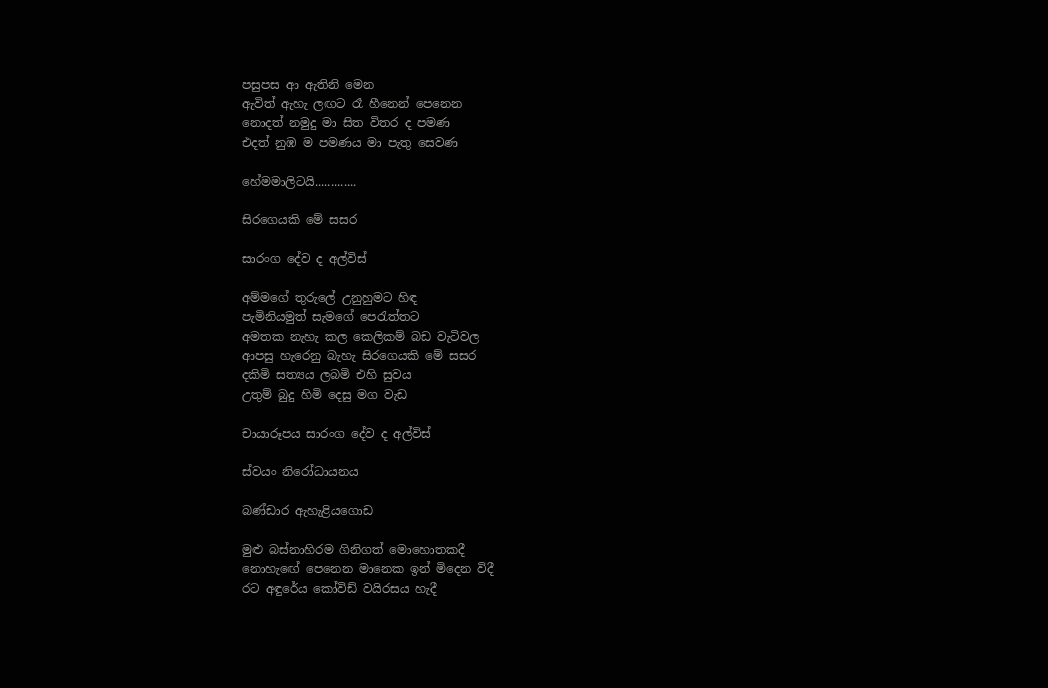පසුපස ආ ඇතිනි මෙන
ඇවිත් ඇහැ ලඟට රෑ හීනෙන් පෙනෙන
නොදත් නමුදු මා සිත විතර ද පමණ
එදත් නුඹ ම පමණය මා පැතු සෙවණ

හේමමාලිටයි.............

සිරගෙයකි මේ සසර

සාරංග දේව ද අල්විස්

අම්මගේ තුරුලේ උනුහුමට හිඳ
පැමිනියමුත් සැමගේ පෙරැත්තට
අමතක නැහැ කල කෙලිකම් බඩ වැටිවල
ආපසු හැරෙනු බැහැ සිරගෙයකි මේ සසර
දකිමි සත්‍යය ලබමි එහි සුවය
උතුම් බුදු හිමි දෙසු මග වැඩ

චායාරූපය සාරංග දේව ද අල්විස්

ස්වයං නිරෝධායනය

බණ්ඩාර ඇහැළියගොඩ

මුළු බස්නාහිරම ගිනිගත් මොහොතකදී
නොහැඟේ පෙනෙන මානෙක ඉන් මිදෙන විදී
රට අඳුරේය කෝවිඩ් වයිරසය හැදී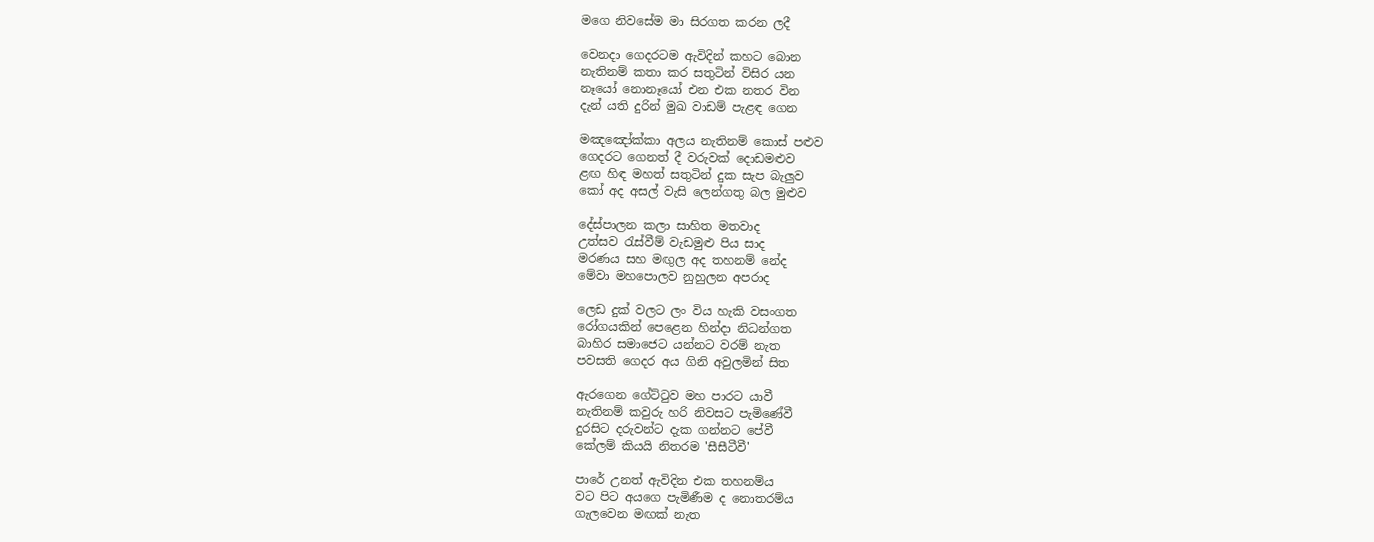මගෙ නිවසේම මා සිරගත කරන ලදී

වෙනදා ගෙදරටම ඇවිදින් කහට බොන
නැතිනම් කතා කර සතුටින් විසිර යන
නෑයෝ නොනෑයෝ එන එක නතර වින
දැන් යති දුරින් මුඛ වාඩම් පැළඳ ගෙන

මඤඤෝක්කා අලය නැතිනම් කොස් පළුව
ගෙදරට ගෙනත් දී වරුවක් දොඩමළුව
ළඟ හිඳ මහත් සතුටින් දුක සැප බැලුව
කෝ අද අසල් වැසි ලෙන්ගතු බල මුළුව

දේස්පාලන කලා සාහිත මතවාද
උත්සව රැස්වීම් වැඩමුළු පිය සාද
මරණය සහ මඟුල අද තහනම් නේද
මේවා මහපොලව නුහුලන අපරාද

ලෙඩ දුක් වලට ලං විය හැකි වසංගත
රෝගයකින් පෙළෙන හින්දා නිධන්ගත
බාහිර සමාජෙට යන්නට වරම් නැත
පවසති ගෙදර අය ගිනි අවුලමින් සිත

ඇරගෙන ගේට්ටුව මහ පාරට යාවී
නැතිනම් කවුරු හරි නිවසට පැමිණේවී
දුරසිට දරුවන්ට දැක ගන්නට පේවී
කේලම් කියයි නිතරම 'සීසීටීවී'

පාරේ උනත් ඇවිදින එක තහනම්ය
වට පිට අයගෙ පැමිණීම ද නොතරම්ය
ගැලවෙන මඟක් නැත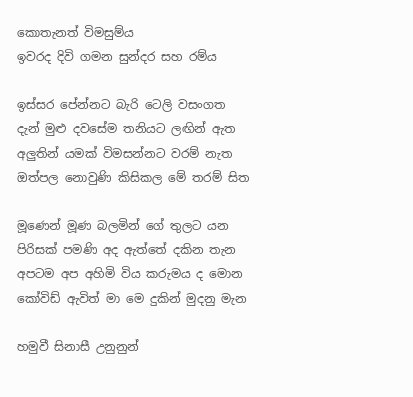කොතැනත් විමසුම්ය
ඉවරද දිවි ගමන සුන්දර සහ රම්ය

ඉස්සර පේන්නට බැරි ටෙලි වසංගත
දැන් මුළු දවසේම තනියට ලඟින් ඇත
අලුතින් යමක් විමසන්නට වරම් නැත
ඔත්පල නොවුණි කිසිකල මේ තරම් සිත

මූණෙන් මූණ බලමින් ගේ තුලට යන
පිරිසක් පමණි අද ඇත්තේ දකින තැන
අපටම අප අහිමි විය කරුමය ද මොන
කෝවිඩ් ඇවිත් මා මෙ දුකින් මුදනු මැන

හමුවී සිනාසී උනුනුන්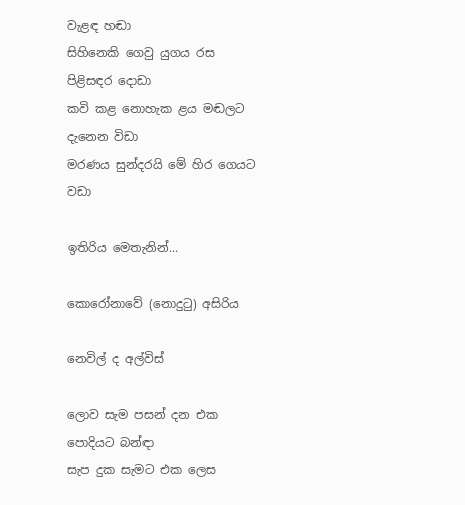වැළඳ හඬා
සිහිනෙකි ගෙවු යුගය රස පිළිසඳර දොඩා
කවි කළ නොහැක ළය මඬලට දැනෙන විඩා
මරණය සුන්දරයි මේ හිර ගෙයට වඩා

ඉතිරිය මෙතැනින්...

කොරෝනාවේ (නොදුටු) අසිරිය

නෙවිල් ද අල්විස්

ලොව සැම පසන් දන එක පොදියට බන්ඳා
සැප දුක සැමට එක ලෙස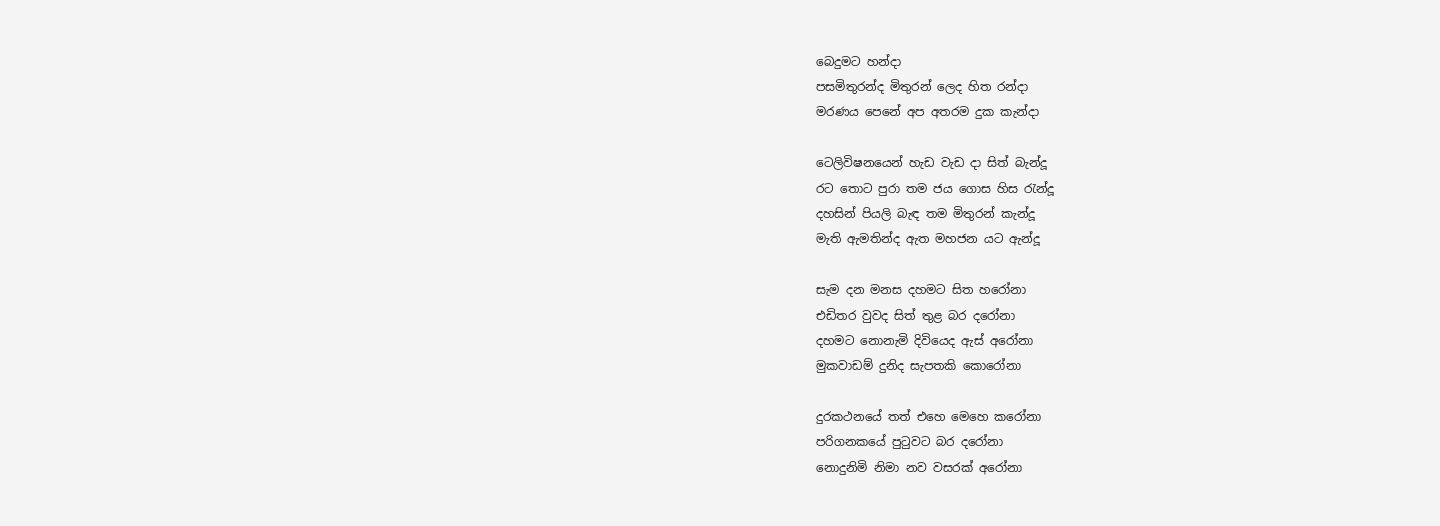බෙදුමට හන්දා
පසමිතුරන්ද මිතුරන් ලෙද හිත රන්දා
මරණය පෙනේ අප අතරම දුක කැන්දා

ටෙලිවිෂනයෙන් හැඩ වැඩ දා සිත් බැන්දූ
රට තොට පුරා තම ජය ගොස හිස රැන්දූ
දහසින් පියලි බැඳ තම මිතුරන් කැන්දූ
මැති ඇමතින්ද ඇත මහජන යට ඇන්දූ

සැම දන මනස දහමට සිත හරෝනා
එඩිතර වුවද සිත් තුළ බර දරෝනා
දහමට නොනැමි දිවියෙද ඇස් අරෝනා
මුකවාඩම් දුනිද සැපතකි කොරෝනා

දුරකථනයේ තත් එහෙ මෙහෙ කරෝනා
පරිගනකයේ පුටුවට බර දරෝනා
නොදුනිමි නිමා නව වසරක් අරෝනා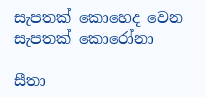සැපතක් කොහෙද වෙන සැපතක් කොරෝනා

සීතා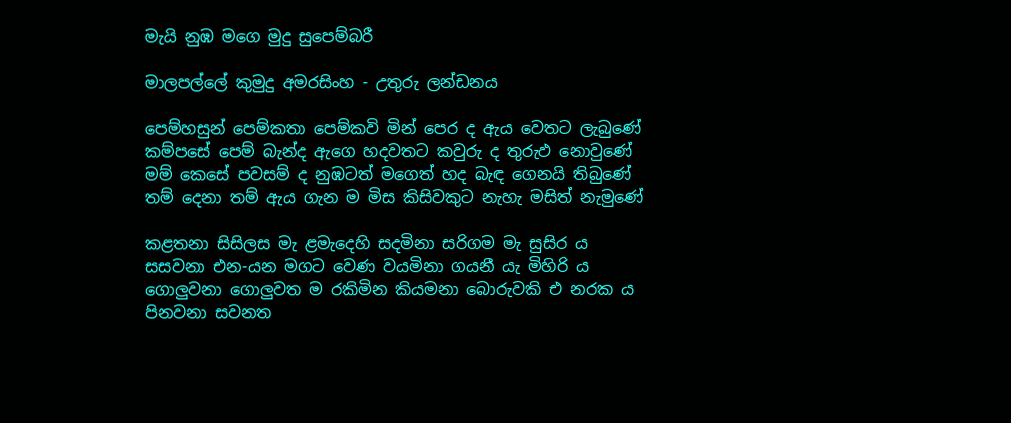මැයි නුඹ මගෙ මුදු සුපෙම්බරී

මාලපල්ලේ කුමුදු අමරසිංහ - උතුරු ලන්ඩනය

පෙම්හසුන් පෙම්කතා පෙම්කවි මින් පෙර ද ඇය වෙතට ලැබුණේ
කම්පසේ පෙම් බැන්ද ඇගෙ හදවතට කවුරු ද තුරුඵ නොවුණේ
මම් කෙසේ පවසම් ද නුඹටත්‍ මගෙත් හද බැඳ ගෙනයි තිබුණේ
තම් දෙනා තම් ඇය ගැන ම මිස කිසිවකුට නැහැ මසිත් නැමුණේ

කළතනා සිසිලස මැ ළමැදෙහි සදමිනා සරිගම මැ සුසිර ය
සසවනා එන-යන මගට වෙණ වයමිනා ගයනී යැ මිහිරි ය
ගොලුවනා ගොලුවත ම රකිමින කියමනා බොරුවකි එ නරක ය
පිනවනා සවනත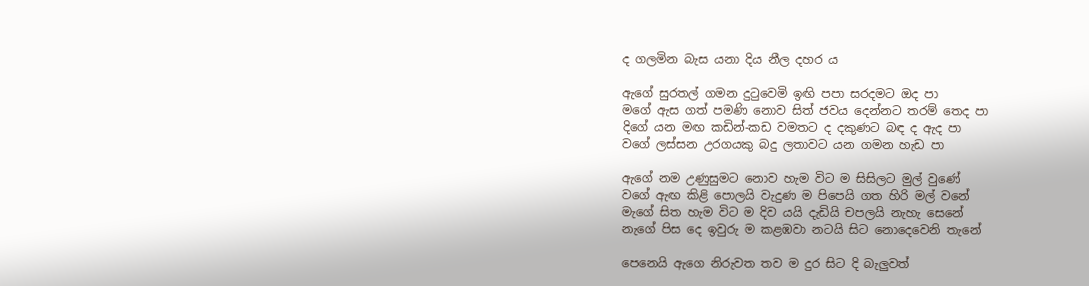ද ගලමින බැස යනා දිය නීල දහර ය

ඇගේ සුරතල් ගමන දුටුවෙමි ඉඟි පපා සරදමට ඔද පා
මගේ ඇස ගත් පමණි නොව සිත් ජවය දෙන්නට තරම් තෙද පා
දිගේ යන මඟ කඩින්-කඩ වමතට ද දකුණට බඳ ද ඇද පා
වගේ ලස්සන උරගයකු බදු ලතාවට යන ගමන හැඩ පා

ඇගේ නම උණුසුමට නොව හැම විට ම සිසිලට මුල් වුණේ
වගේ ඇඟ කිළි පොලයි වැදුණ ම පිපෙයි ගත හිරි මල් වනේ
මැගේ සිත හැම විට ම දිව යයි දැඩියි චපලයි නැහැ සෙනේ
නැගේ පිස දෙ ඉවුරු ම කළඹවා නටයි සිට නොදෙවෙනි තැනේ

පෙනෙයි ඇගෙ නිරුවත තව ම දුර සිට දි බැලුවත්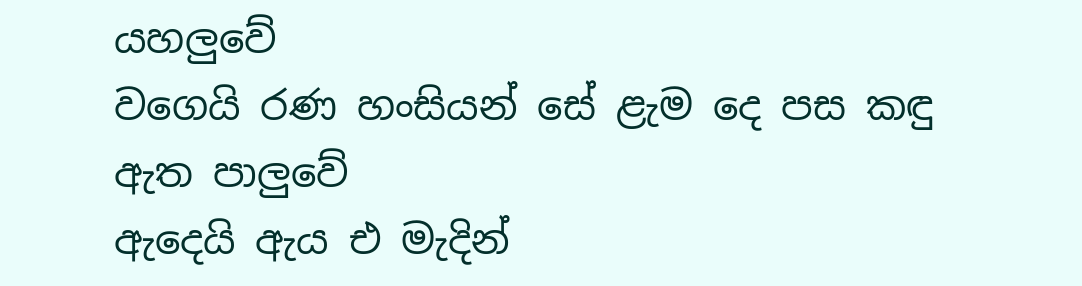යහලුවේ
වගෙයි රණ හංසියන් සේ ළැම දෙ පස කඳු ඇත පාලුවේ
ඇදෙයි ඇය එ මැදින්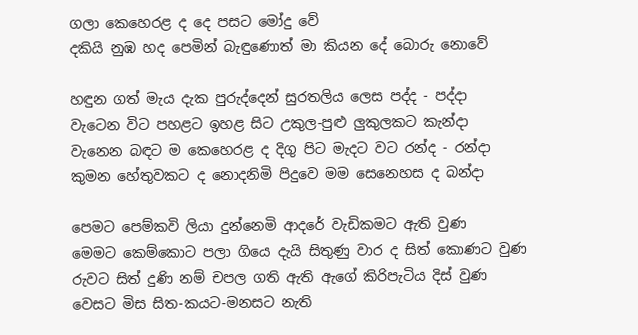ගලා කෙහෙරළ ද දෙ පසට මෝදු වේ
දකියි නුඹ හද පෙමින් බැඳුණොත් මා කියන දේ බොරු නොවේ

හඳුන ගත් මැය දැක පුරුද්දෙන් සුරතලිය ලෙස පද්ද - පද්දා
වැටෙන විට පහළට ඉහළ සිට උකුල-පුළු ලුකුලකට කැන්දා
වැනෙන බඳට ම කෙහෙරළ ද දිගු පිට මැදට වට රන්ද - රන්දා
කුමන හේතුවකට ද නොදනිමි පිදුවෙ මම සෙනෙහස ද බන්දා

පෙමට පෙම්කවි ලියා දුන්නෙමි ආදරේ වැඩිකමට ඇති වුණ
මෙමට කෙම්කොට පලා ගියෙ දැයි සිතුණු වාර ද සිත් කොණට වුණ
රුවට සිත් දුණි නම් චපල ගති ඇති ඇගේ කිරිපැටිය දිස් වුණ
වෙසට මිස සිත-කයට-මනසට නැති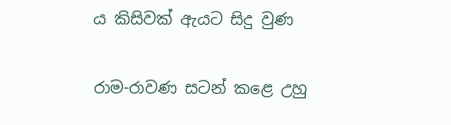ය කිසිවක් ඇයට සිදු වුණ

රාම-රාවණ සටන් කළෙ උහු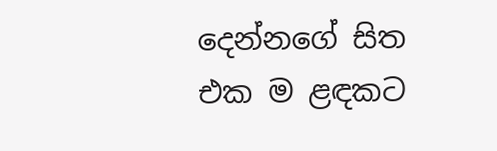දෙන්නගේ සිත එක ම ළඳකට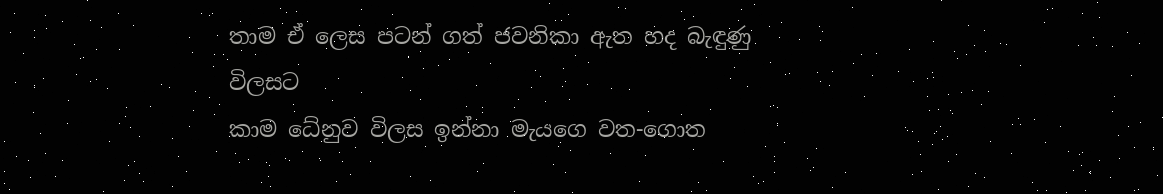තාම ඒ ලෙස පටන් ගත් ජවනිකා ඇත හද බැඳුණු විලසට
කාම ධේනුව විලස ඉන්නා මැයගෙ වත-ගොත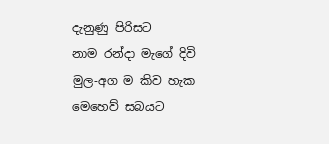දැනුණු පිරිසට
නාම රන්දා මැගේ දිවි මුල-අග ම කිව හැක මෙහෙව් සබයට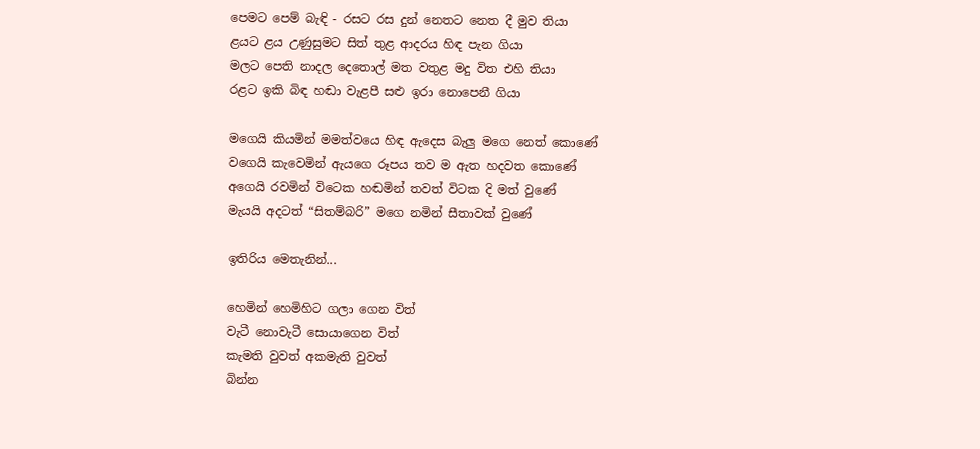පෙමට පෙම් බැඳි - රසට රස දුන් නෙතට නෙත දී මුව තියා
ළයට ළය උණුසුමට සිත් තුළ ආදරය හිඳ පැන ගියා
මලට පෙති නාදල දෙතොල් මත වතුළ මදු විත එහි තියා
රළට ඉකි බිඳ හඬා වැළපී සළු ඉරා නොපෙනී ගියා

මගෙයි කියමින් මමත්වයෙ හිඳ ඇදෙස බැලු මගෙ නෙත් කොණේ
වගෙයි කැවෙමින් ඇයගෙ රූපය තව ම ඇත හදවත කොණේ
අගෙයි රවමින් විටෙක හඬමින් තවත් විටක දි මත් වුණේ
මැයයි අදටත් “සිතම්බරි” මගෙ නමින් සීතාවක් වුණේ

ඉතිරිය මෙතැනින්...

හෙමින් හෙමිහිට ගලා ගෙන විත්
වැටී නොවැටී සොයාගෙන විත්
කැමති වුවත් අකමැති වුවත්
බින්න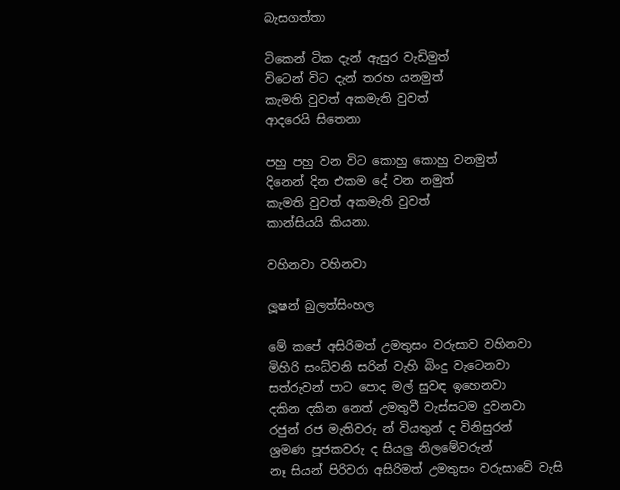බැසගත්තා

ටිකෙන් ටික දැන් ඇසුර වැඩිමුත්
විටෙන් විට දැන් තරහ යනමුත්
කැමති වුවත් අකමැති වුවත්
ආදරෙයි සිතෙනා

පහු පහු වන විට කොහු කොහු වනමුත්
දිනෙන් දින එකම දේ වන නමුත්
කැමති වුවත් අකමැති වුවත්
කාන්සියයි කියනා.

වහිනවා වහිනවා

ලූෂන් බුලත්සිංහල

මේ කපේ අසිරිමත් උමතුසං වරුසාව වහිනවා
මිහිරි සංධ්වනි සරින් වැහි බිංදු වැටෙනවා
සත්රුවන් පාට පොද මල් සුවඳ ඉහෙනවා
දකින දකින නෙත් උමතුවී වැස්සටම දුවනවා
රජුන් රජ මැතිවරු න් වියතුන් ද විනිසුරන්
ශ්‍රමණ පූජකවරු ද සියලු නිලමේවරුන්
නෑ සියන් පිරිවරා අසිරිමත් උමතුසං වරුසාවේ වැසි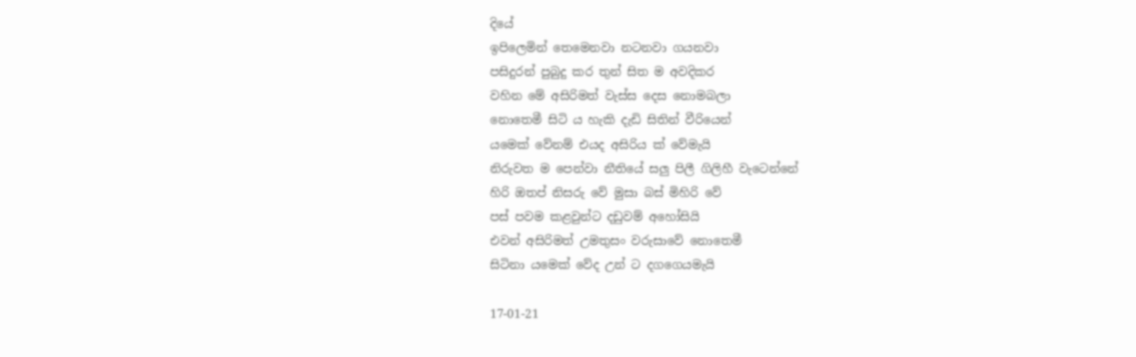දියේ
ඉපිලෙමින් තෙමෙනවා නටනවා ගයනවා
පසිදුරන් පුබුදු කර තුන් සිත ම අවදිකර
වහින මේ අසිරිමත් වැස්ස දෙස නොමබලා
නොතෙමී සිටි ය හැකි දැඩි සිතින් වීරියෙන්
යමෙක් වේනම් එයද අසිරිය ක් වේමැයි
නිරුවත ම පෙන්වා නීතියේ සලු පිලී ගිලිහී වැටෙන්නේ
හිරි ඔතප් නිසරු වේ මුසා බස් මිහිරි වේ
පස් පවම කළවුන්ට දඩුවම් අහෝසියි
එවන් අසිරිමත් උමතුසං වරුසාවේ නොතෙමී
සිටිනා යමෙක් වේද උන් ට දගගෙයමැයි

17-01-21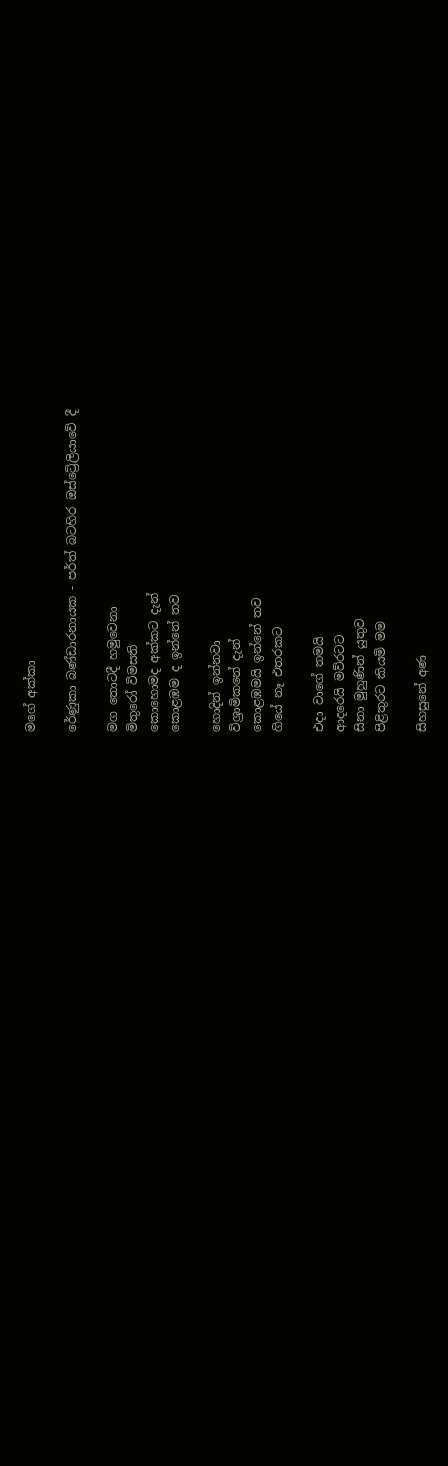මගේ අක්කා

රේණුකා බණ්ඩාරනායක - පර්ත් බටහිර ඔස්ට්‍රේලියාවේ දී

මග තොටදී හමුවෙනා
මිතුරෝ විමසති
කොහොමද අක්කට දැන්
කොළඹම ද ඉන්නේ තව

හොදින් ඉන්නවා
විශ්‍රාමිකනේ දැන්
කොළඹමයි ඉන්නේ තව
ගියේ නෑ එතරකට

එදා වාගේ තමයි
ආදරෙයි මව්රටට
සිනා මුහුණින් යුතුව
පිළිතුරට කියමි මම

සිහසුනේ අණ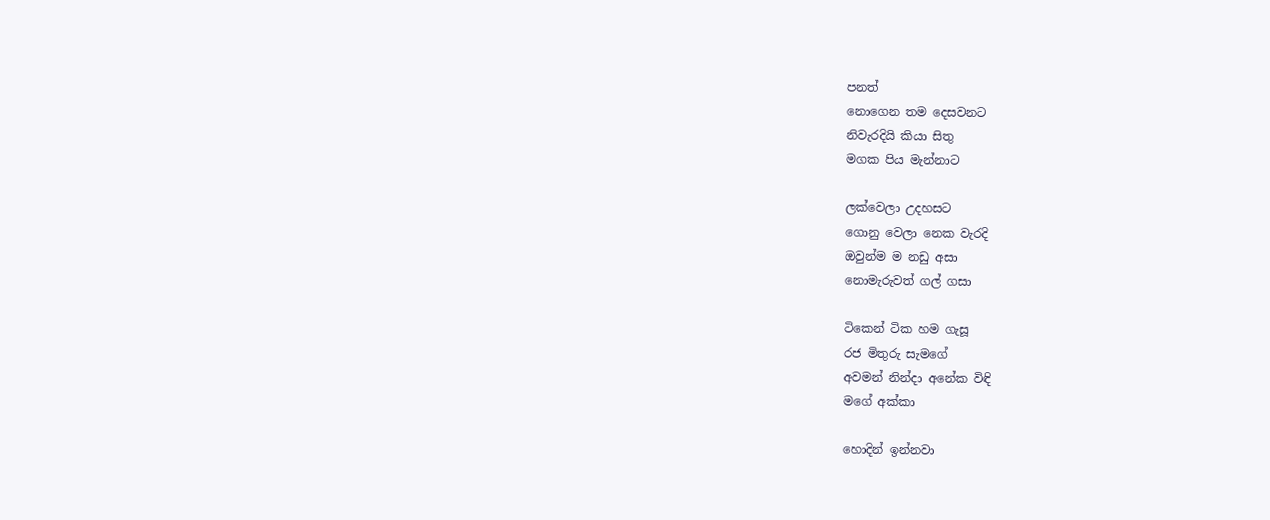පනත්
නොගෙන තම දෙසවනට
නිවැරදියි කියා සිතු
මගක පිය මැන්නාට

ලක්වෙලා උදහසට
ගොනු වෙලා නෙක වැරදි
ඔවුන්ම ම නඩු අසා
නොමැරුවත් ගල් ගසා

ටිකෙන් ටික හම ගැසූ
රජ මිතුරු සැමගේ
අවමන් නින්දා අනේක විඳි
මගේ අක්කා

හොදින් ඉන්නවා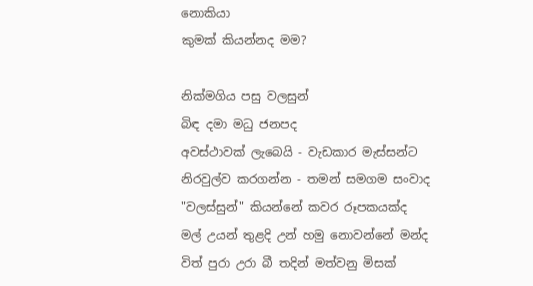නොකියා
කුමක් කියන්නද මම?

නික්මගිය පසු වලසුන්
බිඳ දමා මධු ජනපද
අවස්ථාවක් ලැබෙයි - වැඩකාර මැස්සන්ට
නිරවුල්ව කරගන්න - තමන් සමගම සංවාද
"වලස්සුන්" කියන්නේ කවර රූපකයක්ද
මල් උයන් තුළදි උන් හමු නොවන්නේ මන්ද
විත් පුරා උරා බී තදින් මත්වනු මිසක්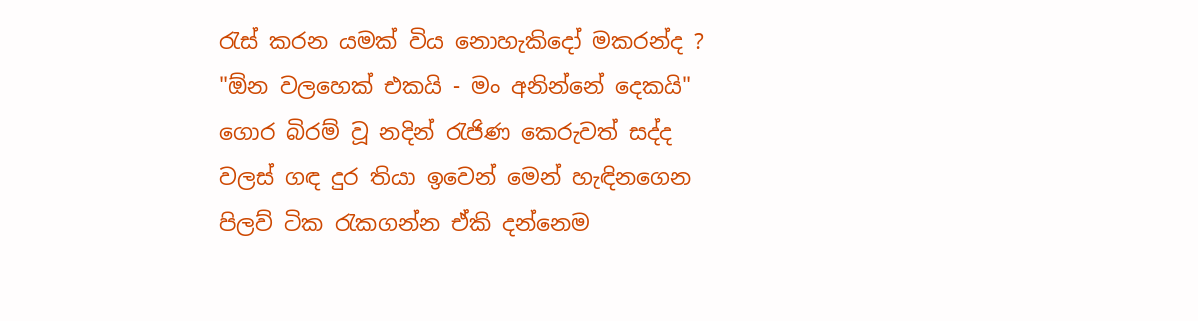රැස් කරන යමක් විය නොහැකිදෝ මකරන්ද ?
"ඕන වලහෙක් එකයි - මං අනින්නේ දෙකයි"
ගොර බිරම් වූ නදින් රැජිණ කෙරුවත් සද්ද
වලස් ගඳ දුර තියා ඉවෙන් මෙන් හැඳිනගෙන
පිලව් ටික රැකගන්න ඒකි දන්නෙම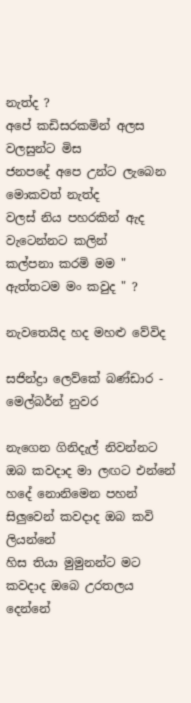නැත්ද ?
අපේ කඩිසරකමින් අලස වලසුන්ට මිස
ජනපදේ අපෙ උන්ට ලැබෙන මොකවත් නැත්ද
වලස් නිය පහරකින් ඇද වැටෙන්නට කලින්
කල්පනා කරමි මම " ඇත්තටම මං කවුද " ?

නැවතෙයිද හද මහළු වේවිද

සජින්ද්‍රා ලෙව්කේ බණ්ඩාර - මෙල්බර්න් නුවර

නැගෙන ගිනිදැල් නිවන්නට ඔබ කවදාද මා ලඟට එන්නේ
හදේ නොනිමෙන පහන් සිලුවෙන් කවදාද ඔබ කවි ලියන්නේ
හිස තියා මුමුනන්ට මට කවදාද ඔබෙ උරතලය දෙන්නේ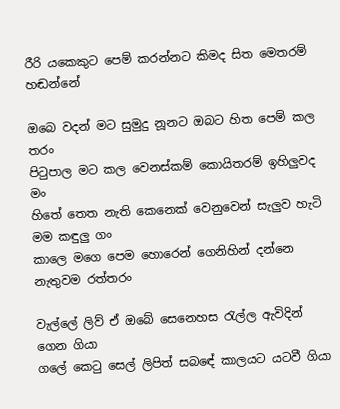රීරි යකෙකුට පෙම් කරන්නට කිමද සිත මෙතරම් හඬන්නේ

ඔබෙ වදන් මට සුමුදු නූනට ඔබට හිත පෙම් කල තරං
පිටුපාල මට කල වෙනස්කම් කොයිතරම් ඉහිලුවද මං
හිතේ තෙත නැති කෙනෙක් වෙනුවෙන් සැලුව හැටි මම කඳුලු ගං
කාලෙ මගෙ පෙම හොරෙන් ගෙනිහින් දන්නෙ නැතුවම රත්තරං

වැල්ලේ ලිව් ඒ ඔබේ සෙනෙහස රැල්ල ඇවිදින් ගෙන ගියා
ගලේ කෙටු සෙල් ලිපිත් සබඳේ කාලයට යටවී ගියා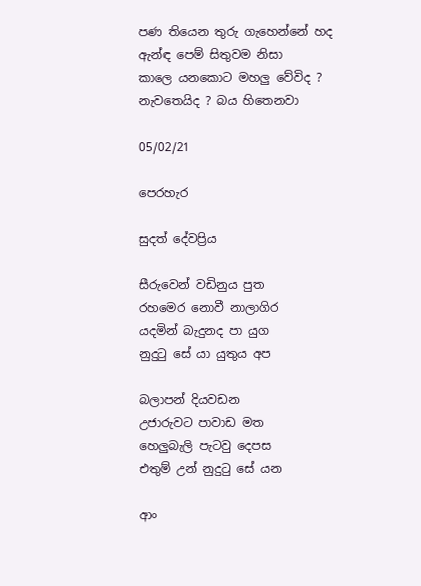පණ තියෙන තුරු ගැහෙන්නේ හද ඇන්ඳ පෙම් සිතුවම නිසා
කාලෙ යනකොට මහලු වේවිද ? නැවතෙයිද ? බය හිතෙනවා

05/02/21

පෙරහැර

සුදත් දේවප්‍රිය

සීරුවෙන් වඩිනුය පුත
රහමෙර නොවී නාලාගිර
යදමින් බැදුනද පා යුග
නුදුටු සේ යා යුතුය අප

බලාපන් දියවඩන
උජාරුවට පාවාඩ මත
හෙලුබැලි පැටවු දෙපස
එතුම් උන් නුදුටු සේ යන

ආං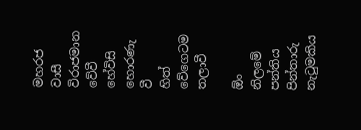මහරජ වාසී
විරාජමාන වේවී
හේවිසි හොරණැ වී
හිත් වේගෙටම තලාවී

ඕං නිලමේ පන්තිය
පින්තාරු නැටුමකිය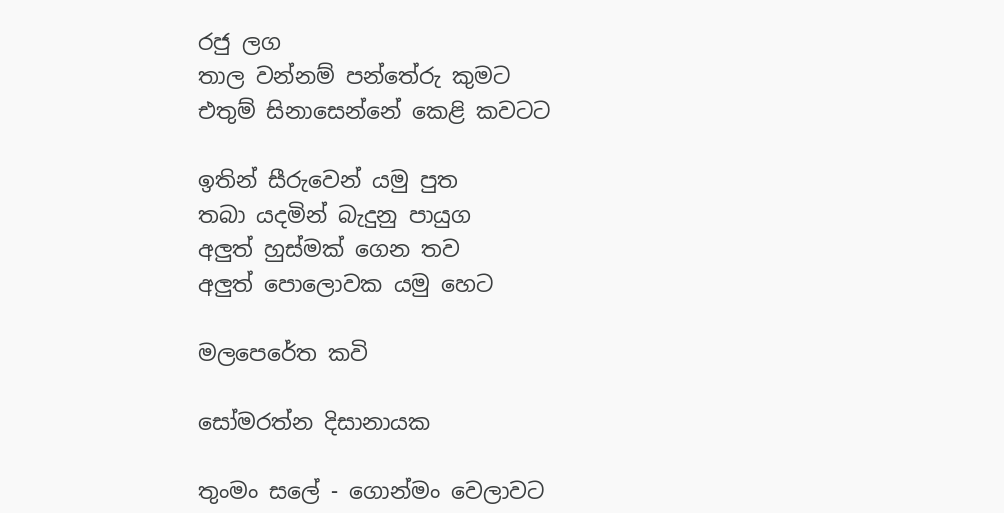රජු ලග
තාල වන්නම් පන්තේරු කුමට
එතුම් සිනාසෙන්නේ කෙළි කවටට

ඉතින් සීරුවෙන් යමු පුත
තබා යදමින් බැදුනු පායුග
අලුත් හුස්මක් ගෙන තව
අලුත් පොලොවක යමු හෙට

මලපෙරේත කවි

සෝමරත්න දිසානායක

තුංමං සලේ - ගොන්මං වෙලාවට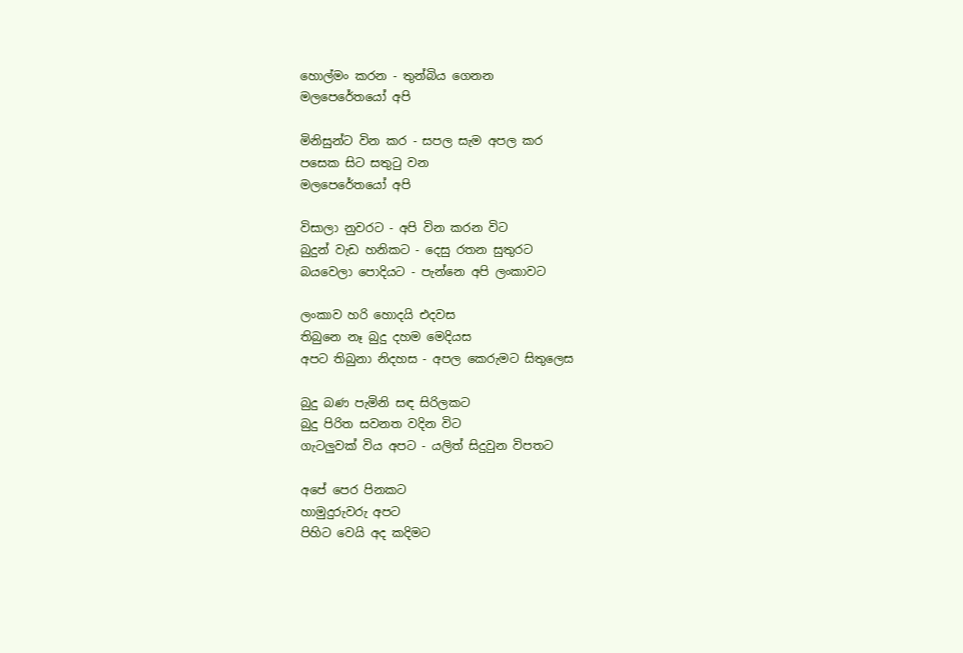හොල්මං කරන - තුන්බිය ගෙනන
මලපෙරේතයෝ අපි

මිනිසුන්ට වින කර - සපල සැම අපල කර
පසෙක සිට සතුටු වන
මලපෙරේතයෝ අපි

විසාලා නුවරට - අපි වින කරන විට
බුදුන් වැඩ හනිකට - දෙසු රතන සුතුරට
බයවෙලා පොදියට - පැන්නෙ අපි ලංකාවට

ලංකාව හරි හොදයි එදවස
තිබුනෙ නෑ බුදු දහම මෙදියස
අපට තිබුනා නිදහස - අපල කෙරුමට සිතුලෙස

බුදු බණ පැමිනි සඳ සිරිලකට
බුදු පිරිත සවනත වදින විට
ගැටලුවක් විය අපට - යලිත් සිදුවුන විපතට

අපේ පෙර පිනකට
හාමුදුරුවරු අපට
පිහිට වෙයි අද කදිමට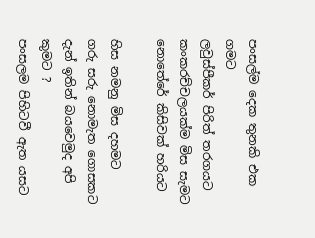පංසල්ම දෙක තුනකි එක ගමට
ලවුස්පීකර් පිරිත් තරගයට
කංකරච්චලයක්ම මිස සැමට
නොතේරේ කිසිවක් හරියට

හිස නමනු මිස දහමට
ගරු සරු නොමැත ගොසකට
දැන් ඉතින් බයවෙමුද අපි කුමට ?
පංසලම පිහිටවී ඇත යසට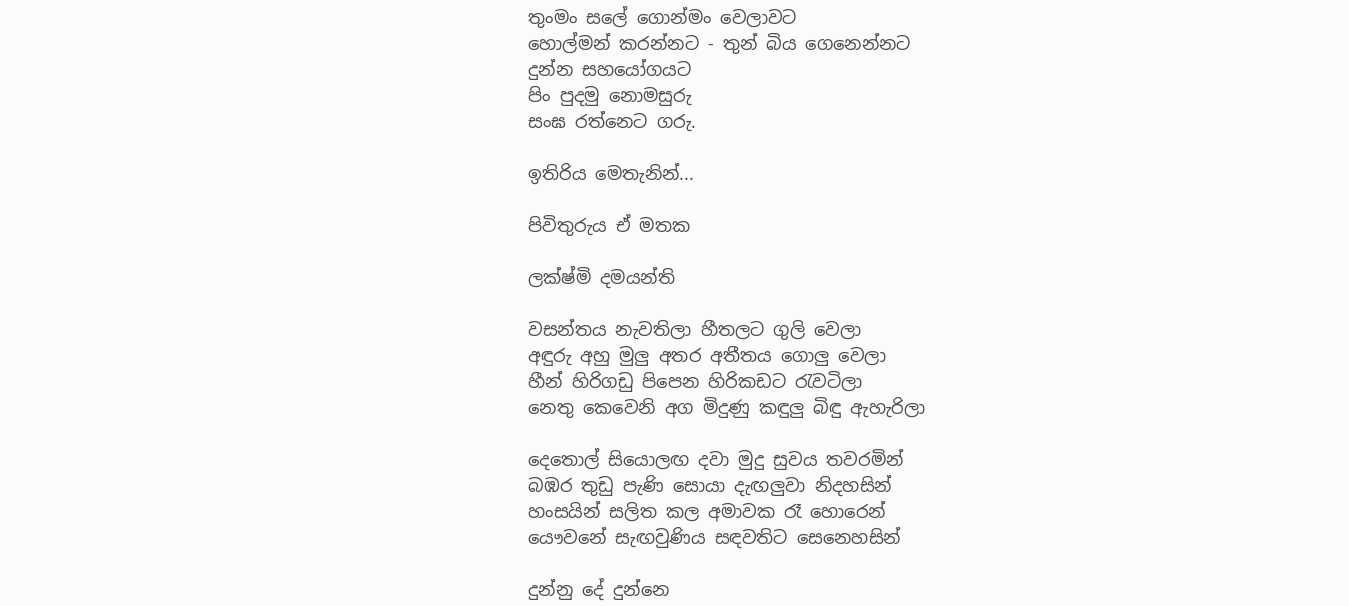තුංමං සලේ ගොන්මං වෙලාවට
හොල්මන් කරන්නට - තුන් බිය ගෙනෙන්නට
දුන්න සහයෝගයට
පිං පුදමු නොමසුරු
සංඝ රත්නෙට ගරු.

ඉතිරිය මෙතැනින්...

පිවිතුරුය ඒ මතක

ලක්ෂ්මි දමයන්ති

වසන්තය නැවතිලා හීතලට ගුලි වෙලා
අඳුරු අහු මුලු අතර අතීතය ගොලු වෙලා
හීන් හිරිගඩු පිපෙන හිරිකඩට රැවටිලා
නෙතු කෙවෙනි අග මිදුණු කඳුලු බිඳු ඇහැරිලා

දෙතොල් සියොලඟ දවා මුදු සුවය තවරමින්
බඹර තුඩු පැණි සොයා දැඟලුවා නිදහසින්
හංසයින් සලිත කල අමාවක රෑ හොරෙන්
යෞවනේ සැඟවුණිය සඳවතිට සෙනෙහසින්

දුන්නු දේ දුන්නෙ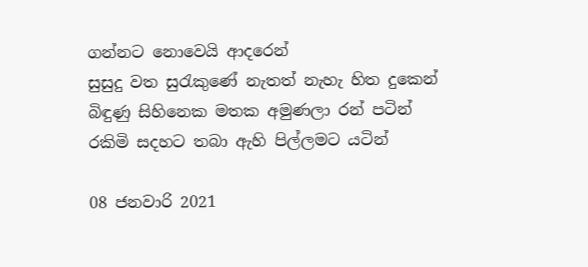ගන්නට නොවෙයි ආදරෙන්
සුසුදු වත සුරැකුණේ නැතත් නැහැ හිත දුකෙන්
බිඳුණු සිහිනෙක මතක අමුණලා රන් පටින්
රකිමි සදහට තබා ඇහි පිල්ලමට යටින්

08 ජනවාරි 2021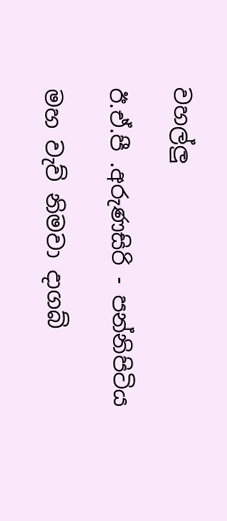වහල්ලු

ඊ.ඒ.පී .අරුණසිරි - පන්නිපිටිය

මහ වැව් නිමවා දාගබ්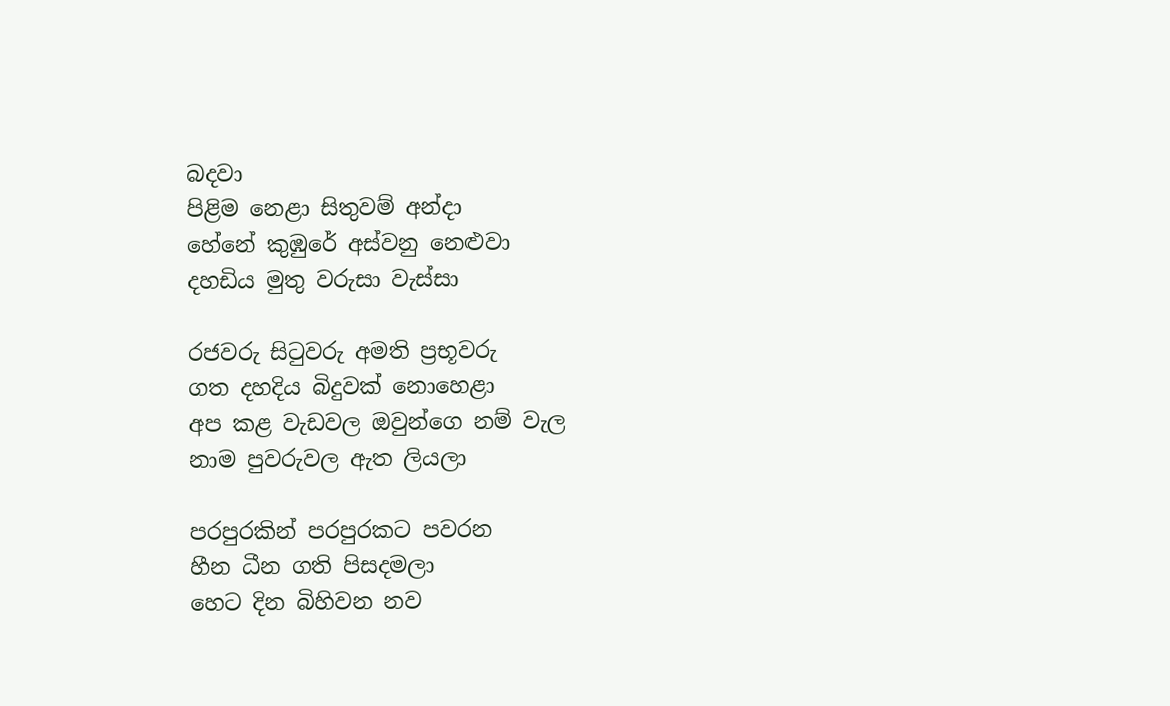බදවා
පිළිම නෙළා සිතුවම් අන්දා
හේනේ කුඹුරේ අස්වනු නෙළුවා
දහඩිය මුතු වරුසා වැස්සා

රජවරු සිටුවරු අමති ප්‍රභූවරු
ගත දහදිය බිදුවක් නොහෙළා
අප කළ වැඩවල ඔවුන්ගෙ නම් වැල
නාම පුවරුවල ඇත ලියලා

පරපුරකින් පරපුරකට පවරන
හීන ධීන ගති පිසදමලා
හෙට දින බිහිවන නව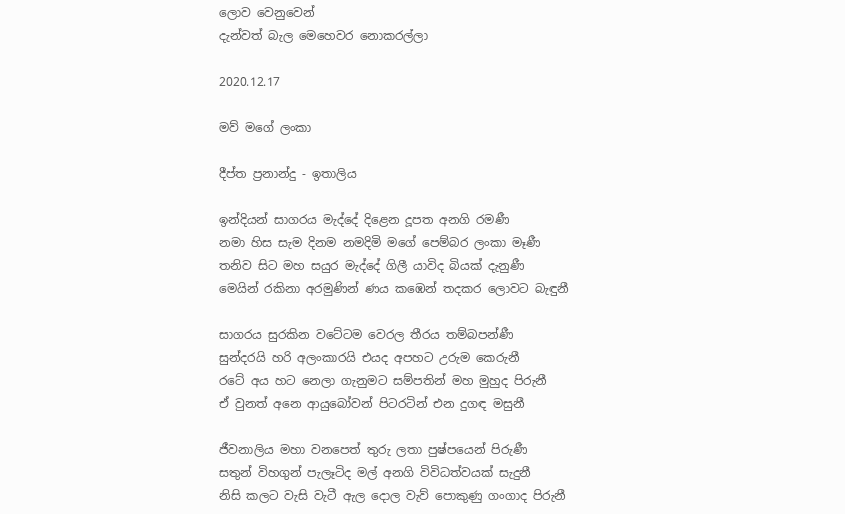ලොව වෙනුවෙන්
දැන්වත් බැල මෙහෙවර නොකරල්ලා

2020.12.17

මව් මගේ ලංකා

දීප්ත ප්‍රනාන්දු - ඉතාලිය

ඉන්දියන් සාගරය මැද්දේ දිළෙන දූපත අනගි රමණී
නමා හිස සැම දිනම නමදිමි මගේ පෙම්බර ලංකා මෑණී
තනිව සිට මහ සයුර මැද්දේ ගිලී යාවිද බියක් දැනුණී
මෙයින් රකිනා අරමුණින් ණය කඹෙන් තදකර ලොවට බැඳුනී

සාගරය සුරකින වටේටම වෙරල තීරය තම්බපන්ණී
සුන්දරයි හරි අලංකාරයි එයද අපහට උරුම කෙරුනී
රටේ අය හට නෙලා ගැනුමට සම්පතින් මහ මුහුද පිරුනී
ඒ වුනත් අනෙ ආයුබෝවන් පිටරටින් එන දුගඳ මසුනී

ජීවනාලිය මහා වනපෙත් තුරු ලතා පුෂ්පයෙන් පිරුණී
සතුන් විහගුන් පැලෑටිද මල් අනගි විවිධත්වයක් සැදුනී
නිසි කලට වැසි වැටී ඇල දොල වැව් පොකුණු ගංගාද පිරුනී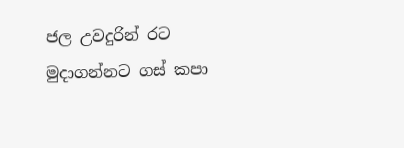ජල උවදුරින් රට මුදාගන්නට ගස් කපා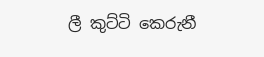ලී කුට්ටි කෙරුනී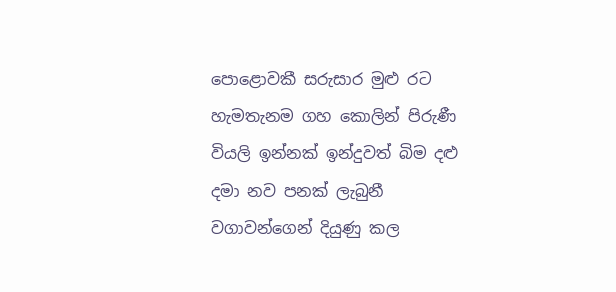පොළොවකී සරුසාර මුළු රට හැමතැනම ගහ කොලින් පිරුණී
වියලි ඉන්නක් ඉන්දුවත් බිම දළු දමා නව පනක් ලැබුනී
වගාවන්ගෙන් දියුණු කල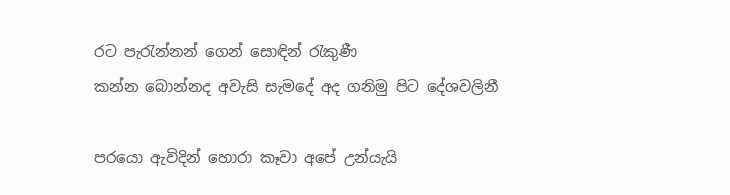රට පැරැන්නන් ගෙන් සොඳින් රැකුණී
කන්න බොන්නද අවැසි සැමදේ අද ගනිමු පිට දේශවලිනී

පරයො ඇවිදින් හොරා කෑවා අපේ උන්යැයි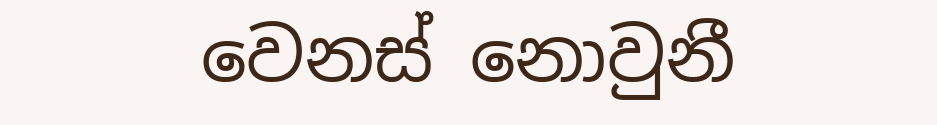වෙනස් නොවුනී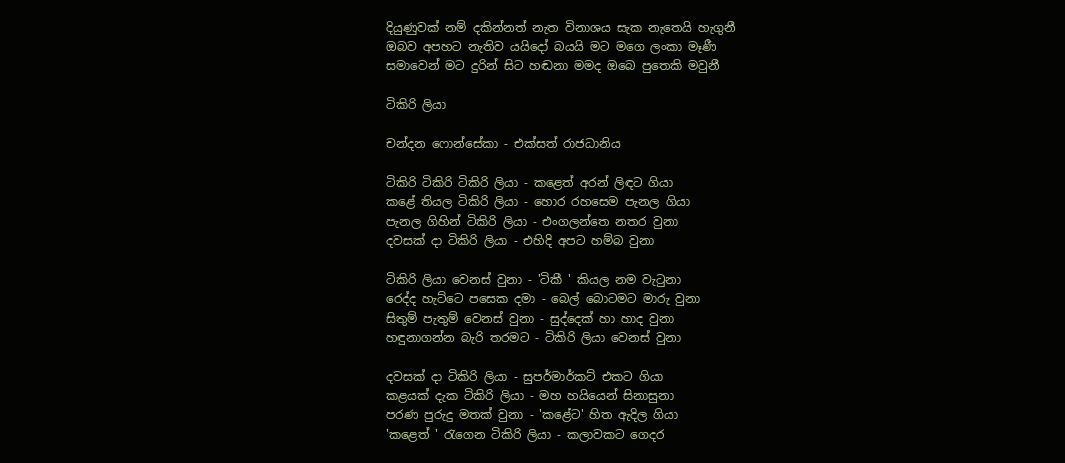දියුණුවක් නම් දකින්නත් නැත විනාශය සැක නැතෙයි හැගුනී
ඔබව අපහට නැතිව යයිදෝ බයයි මට මගෙ ලංකා මෑණී
සමාවෙන් මට දුරින් සිට හඬනා මමද ඔබෙ පුතෙකි මවුනී

ටිකිරි ලියා

චන්දන ෆොන්සේකා - එක්සත් රාජධානිය

ටිකිරි ටිකිරි ටිකිරි ලියා - කළෙත් අරන් ලිඳට ගියා
කළේ තියල ටිකිරි ලියා - හොර රහසෙම පැනල ගියා
පැනල ගිහින් ටිකිරි ලියා - එංගලන්තෙ නතර වුනා
දවසක් දා ටිකිරි ලියා - එහිදි අපට හම්බ වුනා

ටිකිරි ලියා වෙනස් වුනා - 'ටිකී ' කියල නම වැටුනා
රෙද්ද හැට්ටෙ පසෙක දමා - බෙල් බොටමට මාරු වුනා
සිතුම් පැතුම් වෙනස් වුනා - සුද්දෙක් හා හාද වුනා
හඳුනාගන්න බැරි තරමට - ටිකිරි ලියා වෙනස් වුනා

දවසක් දා ටිකිරි ලියා - සුපර්මාර්කට් එකට ගියා
කළයක් දැක ටිකිරි ලියා - මහ හයියෙන් සිනාසුනා
පරණ පුරුදු මතක් වුනා - 'කළේට' හිත ඇදිල ගියා
'කළෙත් ' රැගෙන ටිකිරි ලියා - කලාවකට ගෙදර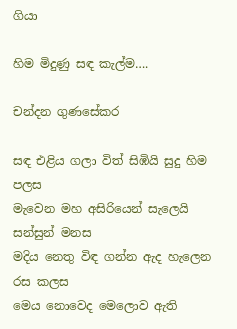ගියා

හිම මිදුණු සඳ කැල්ම….

චන්දන ගුණසේකර

සඳ එළිය ගලා විත් සිඹියි සුදු හිම පලස
මැවෙන මහ අසිරියෙන් සැලෙයි සන්සුන් මනස
මදිය නෙතු විඳ ගන්න ඇද හැලෙන රස කලස
මෙය නොවෙද මෙලොව ඇති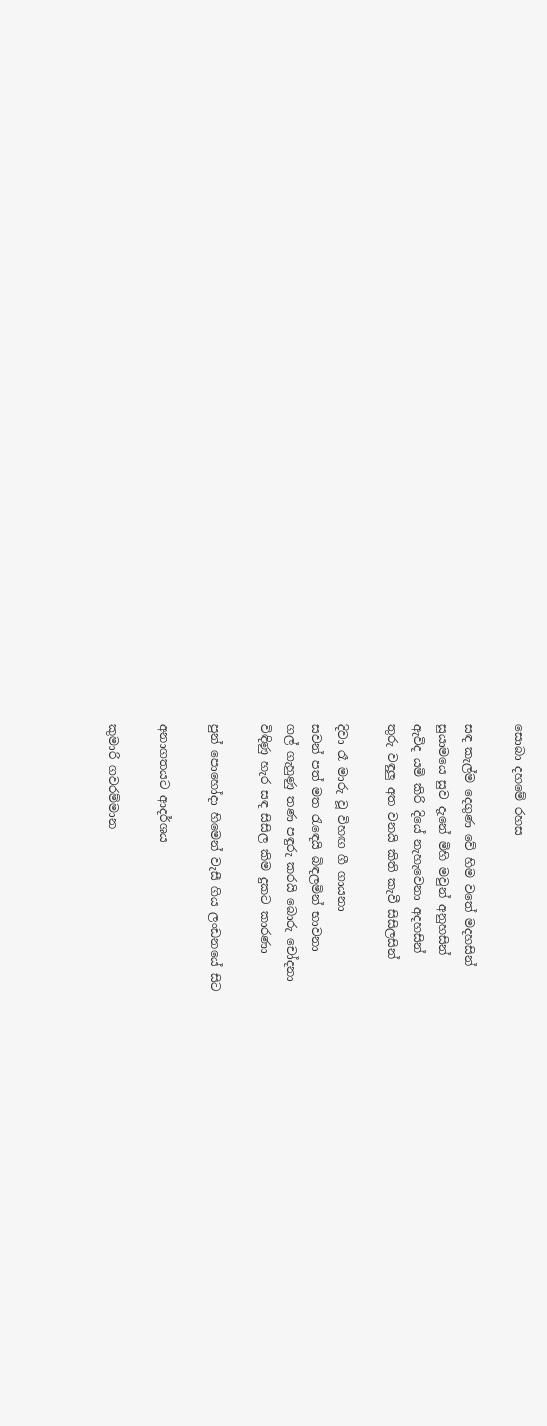සොබා දහමේ රහස

සඳ කැල්ම දෙගුණ වේ හිම වතේ මදහසින්
සුයාමයෙ සුව දැනේ මිහි මවුන් අනුහසින්
ඇවිද යමි කිරි දියේ නැහැවෙනා අදහසින්
තුරු වඳුලු අත වනයි කිති කැවී සිසිලසින්

දිවා රෑ මාරු වූ විහඟ ගී ගායනා
සවන් පත් මත රැඳෙයි බිඳලමින් භාවනා
ගල් ගැහුණු තණ පඳුරු කරයි බොරු චෝදනා
විඳිණු හැර සඳ සිසිල කිම දුකට කාරණා

පුන් පොහෝදා හිමෙන් වැසී ගිය ලංඩනයේ සිට

අනාගතයට ආදර්ශය

කුමාරි ගවරම්මාන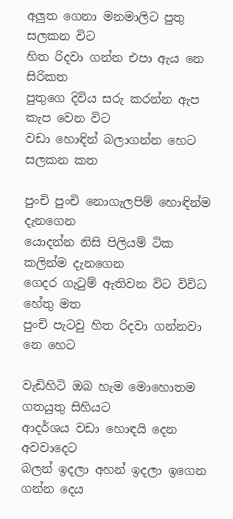අලුත ගෙනා මනමාලිට පුතු සලකන විට
හිත රිදවා ගන්න එපා ඇය නෙ සිරිකත
පුතුගෙ දිවිය සරු කරන්න ඇප කැප වෙන විට
වඩා හොඳින් බලාගන්න හෙට සලකන කත

පුංචි පුංචි නොගැලපිම් හොඳින්ම දැනගෙන
යොදන්න නිසි පිලියම් ටික කලින්ම දැනගෙන
ගෙදර ගැටුම් ඇතිවන විට විවිධ හේතු මත
පුංචි පැටවු හිත රිදවා ගන්නවා නෙ හෙට

වැඩිහිටි ඔබ හැම මොහොතම ගතයුතු සිහියට
ආදර්ශය වඩා හොඳයි දෙන අවවාදෙට
බලන් ඉදලා අහන් ඉදලා ඉගෙන ගන්න දෙය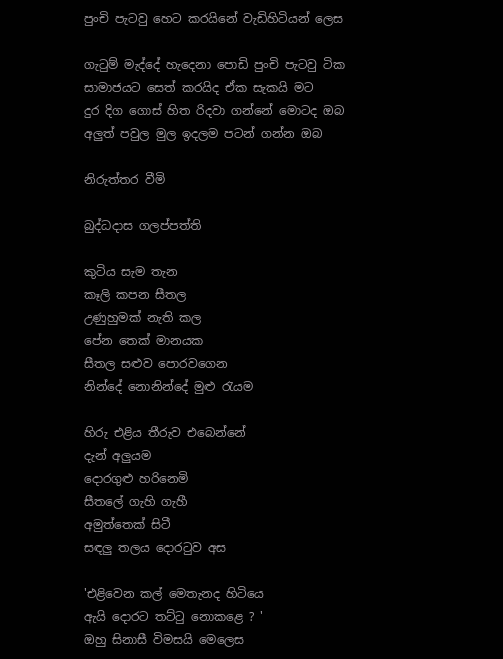පුංචි පැටවු හෙට කරයිනේ වැඩිහිටියන් ලෙස

ගැටුම් මැද්දේ හැදෙනා පොඩි පුංචි පැටවු ටික
සාමාජයට සෙත් කරයිද ඒක සැකයි මට
දුර දිග ගොස් හිත රිදවා ගන්නේ මොටද ඔබ
අලුත් පවුල මුල ඉදලම පටන් ගන්න ඔබ

නිරුත්තර වීමි

බුද්ධදාස ගලප්පත්ති

කුටිය සැම තැන
කෑලි කපන සීතල
උණුහුමක් නැති කල
පේන තෙක් මානයක
සීතල සළුව පොරවගෙන
නින්දේ නොනින්දේ මුළු රැයම

හිරු එළිය තීරුව එබෙන්නේ
දැන් අලුයම
දොරගුළු හරිනෙමි
සීතලේ ගැහි ගැහී
අමුත්තෙක් සිටී
සඳලු තලය දොරටුව අස

'එළිවෙන කල් මෙතැනද හිටියෙ
ඇයි දොරට තට්ටු නොකළෙ ? '
ඔහු සිනාසී විමසයි මෙලෙස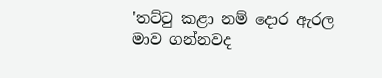'තට්ටු කළා නම් දොර ඇරල
මාව ගන්නවද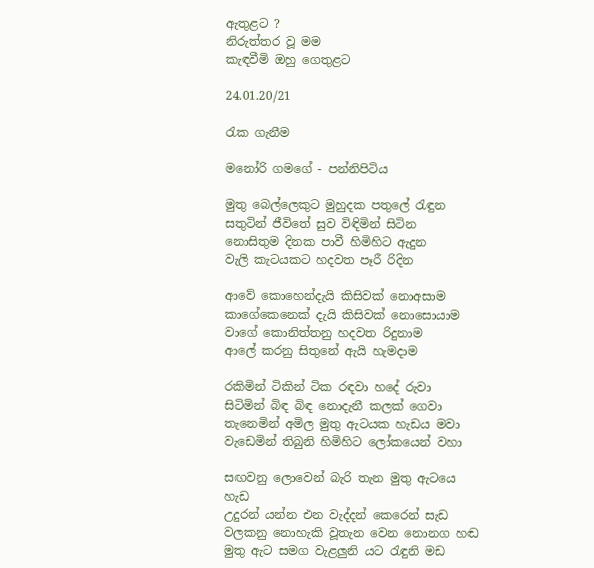ඇතුළට ?
නිරුත්තර වූ මම
කැඳවීමි ඔහු ගෙතුළට

24.01.20/21

රැක ගැනීම

මනෝරි ගමගේ - පන්නිපිටිය

මුතු බෙල්ලෙකුට මුහුදක පතුලේ රැඳුන
සතුටින් ජීවිතේ සුව විඳිමින් සිටින
නොසිතුම දිනක පාවී හිමිහිට ඇදුන
වැලි කැටයකට හදවත පෑරී රිදින

ආවේ කොහෙන්දැයි කිසිවක් නොඅසාම
කාගේකෙනෙක් දැයි කිසිවක් නොසොයාම
වාගේ කොනිත්තනු හදවත රිදුනාම
ආලේ කරනු සිතුනේ ඇයි හැමදාම

රකිමින් ටිකින් ටික රඳවා හදේ රුවා
සිටිමින් බිඳ බිඳ නොදැනී කලක් ගෙවා
තැනෙමින් අමිල මුතු ඇටයක හැඩය මවා
වැඩෙමින් තිබුනි හිමිහිට ලෝකයෙන් වහා

සඟවනු ලොවෙන් බැරි තැන මුතු ඇටයෙ හැඩ
උදුරන් යන්න එන වැද්දන් කෙරෙන් සැඩ
වලකනු නොහැකි වූතැන වෙන නොනග හඬ
මුතු ඇට සමග වැළලුනි යට රැඳුනි මඩ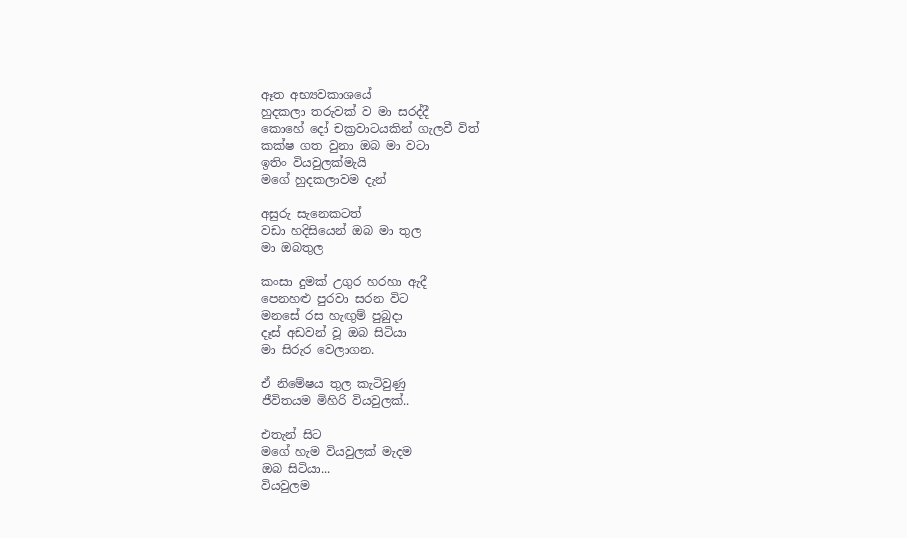ඈත අභ්‍යවකාශයේ
හුදකලා තරුවක් ව මා සරද්දී
කොහේ දෝ චක්‍රවාටයකින් ගැලවී විත්
කක්ෂ ගත වුනා ඔබ මා වටා
ඉතිං වියවුලක්මැයි
මගේ හුදකලාවම දැන්

අසුරු සැනෙකටත්
වඩා හදිසියෙන් ඔබ මා තුල
මා ඔබතුල

කංසා දුමක් උගුර හරහා ඇදී
පෙනහළු පුරවා සරන විට
මනසේ රස හැඟුම් පුබුදා
දෑස් අඩවන් වූ ඔබ සිටියා
මා සිරුර වෙලාගන.

ඒ නිමේෂය තුල කැටිවුණු
ජීවිතයම මිහිරි වියවුලක්..

එතැන් සිට
මගේ හැම වියවුලක් මැදම
ඔබ සිටියා...
වියවුලම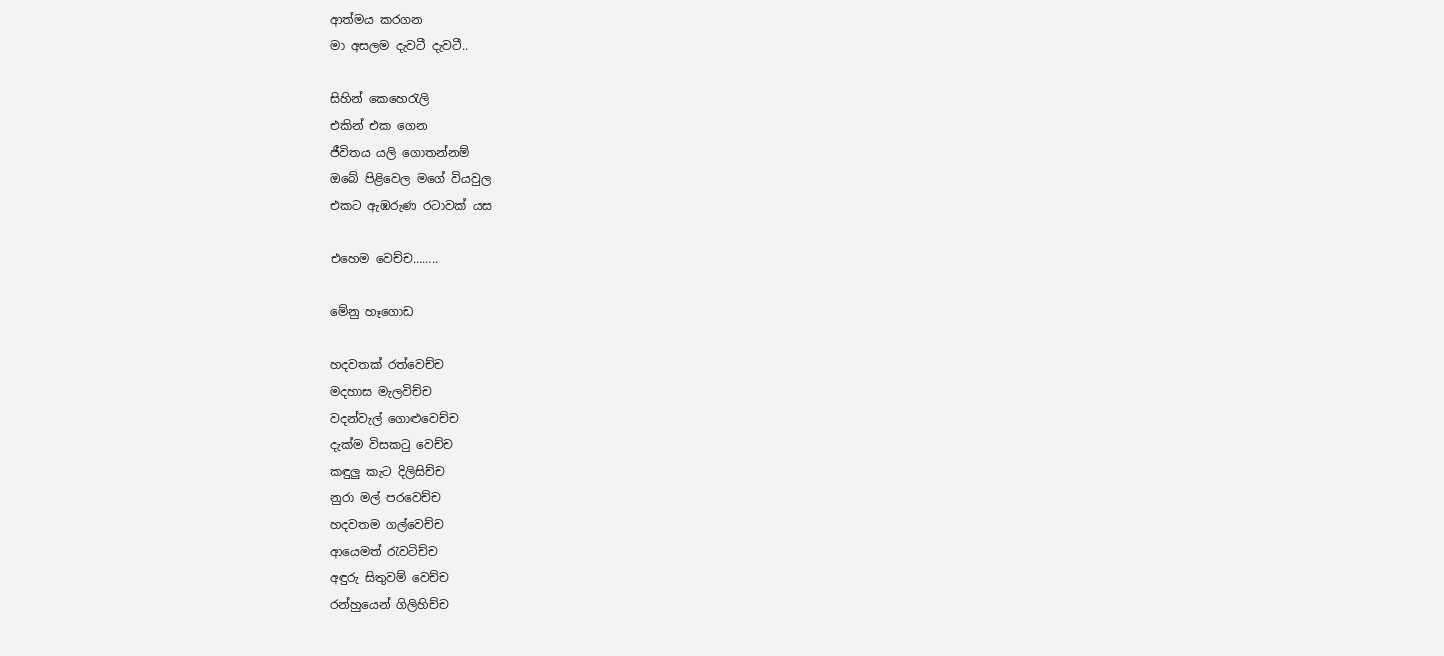ආත්මය කරගන
මා අසලම දැවටී දැවටී..

සිහින් කෙහෙරැලි
එකින් එක ගෙන
ජීවිතය යලි ගොතන්නම්
ඔබේ පිළිවෙල මගේ වියවුල
එකට ඇඹරුණ රටාවක් යස

එහෙම වෙච්ච……..

මේනු හෑගොඩ

හදවතක් රත්වෙච්ච
මදහාස මැලවිච්ච
වදන්වැල් ගොළුවෙච්ච
දැක්ම විසකටු වෙච්ච
කඳුලු කැට දිලිසිච්ච
නුරා මල් පරවෙච්ච
හදවතම ගල්වෙච්ච
ආයෙමත් රැවටිච්ච
අඳුරු සිතුවම් වෙච්ච
රන්හුයෙන් ගිලිහිච්ච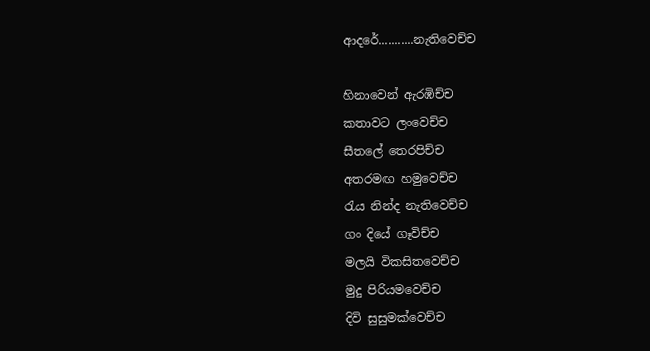ආදරේ...........නැතිවෙච්ච

හිනාවෙන් ඇරඹිච්ච
කතාවට ලංවෙච්ච
සීතලේ තෙරපිච්ච
අතරමඟ හමුවෙච්ච
රැය නින්ද නැතිවෙච්ච
ගං දියේ ගෑවිච්ච
මලයි විකසිතවෙච්ච
මුදු පිරියමවෙච්ච
දිවි සුසුමක්වෙච්ච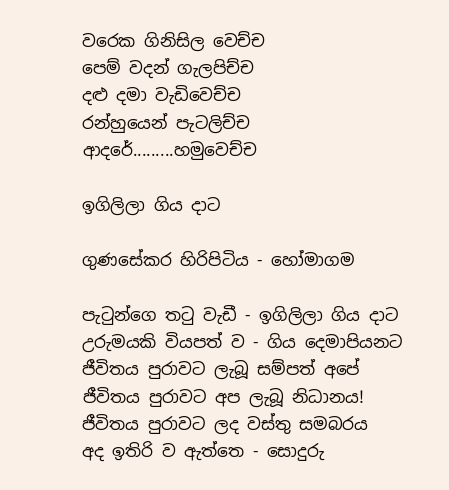වරෙක ගිනිසිල වෙච්ච
පෙම් වදන් ගැලපිච්ච
දළු දමා වැඩිවෙච්ච
රන්හුයෙන් පැටලිච්ච
ආදරේ.........හමුවෙච්ච

ඉගිලිලා ගිය දාට

ගුණසේකර හිරිපිටිය - හෝමාගම

පැටුන්ගෙ තටු වැඩී - ඉගිලිලා ගිය දාට
උරුමයකි වියපත් ව - ගිය දෙමාපියනට
ජීවිතය පුරාවට ලැබූ සම්පත් අපේ
ජීවිතය පුරාවට අප ලැබූ නිධානය!
ජීවිතය පුරාවට ලද වස්තු සමබරය
අද ඉතිරි ව ඇත්තෙ - සොදුරු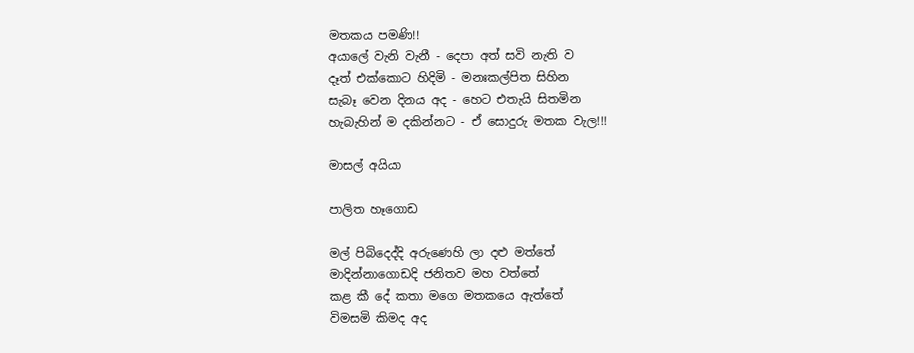මතකය පමණි!!
අයාලේ වැනි වැනී - දෙපා අත් සවි නැති ව
දෑත් එක්කොට හිදිමි - මනඃකල්පිත සිහින
සැබෑ වෙන දිනය අද - හෙට එතැයි සිතමින
හැබැහින් ම දකින්නට - ඒ සොදුරු මතක වැල!!!

මාසල් අයියා

පාලිත හෑගොඩ

මල් පිබිදෙද්දි අරුණෙහි ලා දළු මත්තේ
මාදින්නාගොඩදි ජනිතව මහ වත්තේ
කළ කී දේ කතා මගෙ මතකයෙ ඇත්තේ
විමසමි කිමද අද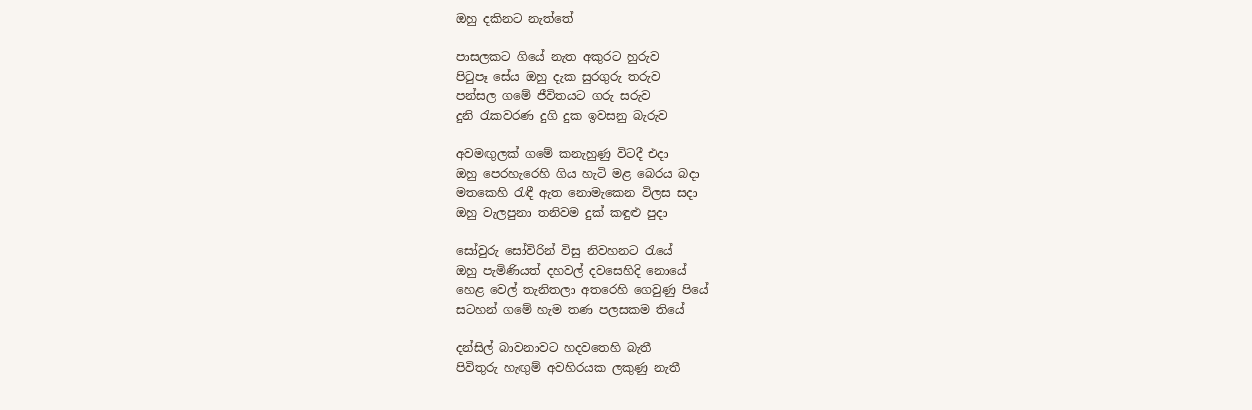ඔහු දකිනට නැත්තේ

පාසලකට ගියේ නැත අකුරට හුරුව
පිටුපෑ සේය ඔහු දැක සුරගුරු තරුව
පන්සල ගමේ ජීවිතයට ගරු සරුව
දුනි රැකවරණ දුගි දුක ඉවසනු බැරුව

අවමඟුලක් ගමේ කනැහුණු විටදී එදා
ඔහු පෙරහැරෙහි ගිය හැටි මළ බෙරය බදා
මතකෙහි රැඳී ඇත නොමැකෙන විලස සදා
ඔහු වැලපුනා තනිවම දුක් කඳුළු පුදා

සෝවුරු සෝවිරින් විසු නිවහනට රැයේ
ඔහු පැමිණියත් දහවල් දවසෙහිදි නොයේ
හෙළ වෙල් තැනිතලා අතරෙහි ගෙවුණු පියේ
සටහන් ගමේ හැම තණ පලසකම තියේ

දන්සිල් බාවනාවට හදවතෙහි බැතී
පිවිතුරු හැඟුම් අවහිරයක ලකුණු නැතී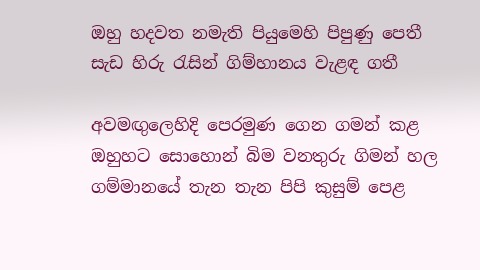ඔහු හදවත නමැති පියුමෙහි පිපුණු පෙතී
සැඩ හිරු රැසින් ගිම්හානය වැළඳ ගතී

අවමඟුලෙහිදි පෙරමුණ ගෙන ගමන් කළ
ඔහුහට සොහොන් බිම වනතුරු ගිමන් හල
ගම්මානයේ තැන තැන පිපි කුසුම් පෙළ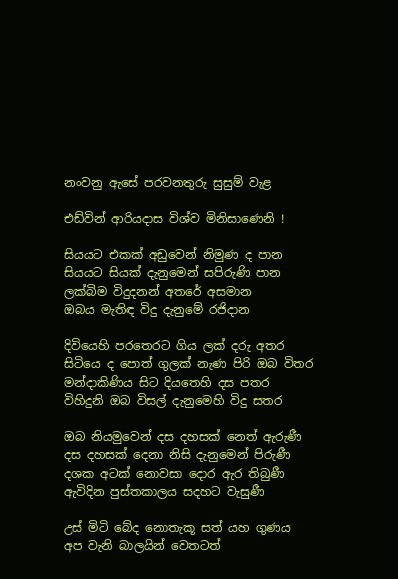නංවනු ඇසේ පරවනතුරු සුසුම් වැළ

එඩ්වින් ආරියදාස විශ්ව මිනිසාණෙනි !

සියයට එකක් අඩුවෙන් නිමුණ ද පාන
සියයට සියක් දැනුමෙන් සපිරුණි පාන
ලක්බිම විදුදනන් අතරේ අසමාන
ඔබය මැතිඳ විදු දැනුමේ රජිදාන

දිවියෙහි පරතෙරට ගිය ලක් දරු අතර
සිටියෙ ද පොත් ගුලක් නැණ පිරි ඔබ විතර
මන්දාකිණිය සිට දියතෙහි දස පතර
විහිදුනි ඔබ විසල් දැනුමෙහි විදු සතර

ඔබ නියමුවෙන් දස දහසක් නෙත් ඇරුණී
දස දහසක් දෙනා නිසි දැනුමෙන් පිරුණී
දශක අටක් නොවසා දොර ඇර තිබුණී
ඇවිදින පුස්තකාලය සදහට වැසුණී

උස් මිටි බේද නොතැකූ සත් යහ ගුණය
අප වැනි බාලයින් වෙතටත්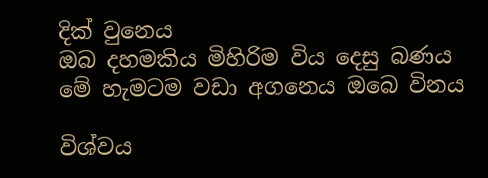දික් වුනෙය
ඔබ දහමකිය මිහිරිම විය දෙසු බණය
මේ හැමටම වඩා අගනෙය ඔබෙ විනය

විශ්වය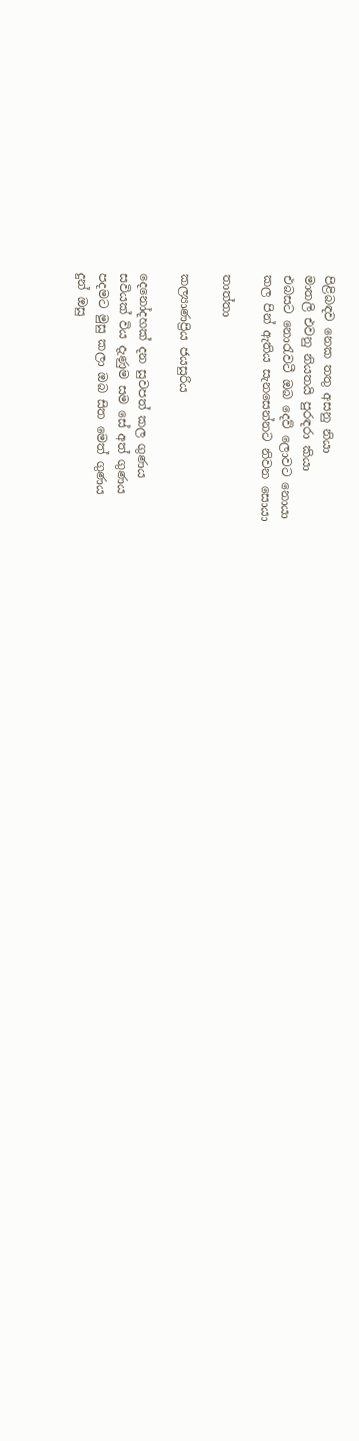පිළිබඳව නෙක තතු අසනු නියා
මාතලි එවනු නියතයි පුරඳරා කියා
එබසට නොරැවටී ඔබ දෙව් ලොවට නොයා
කල පින් ඇතිය සැනසෙන්නට නිවන සොයා

තාත්තා

කල්‍යාණප්‍රිය ජයසුරිය

දෙනෝදහක් දන සුවපත් කල ගුණය
සවියක් විය දැණුම සම සේ අත් ගුණය
පදමට මුසු කලා ඔබ සිත මෙත් ගුණය
දුන් ඔසු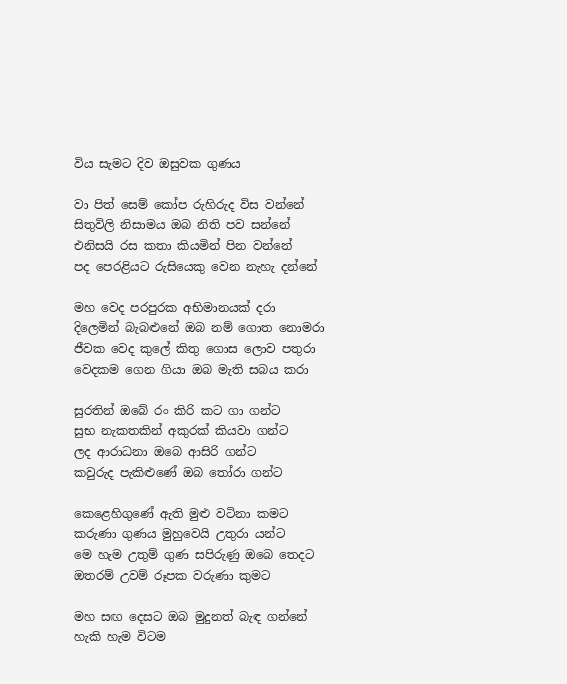විය සැමට දිව ඔසුවක ගුණය

වා පිත් සෙම් කෝප රුහිරුද විස වන්නේ
සිතුවිලි නිසාමය ඔබ නිති පව සන්නේ
එනිසයි රස කතා කියමින් පින වන්නේ
පද පෙරළියට රුසියෙකු වෙන නැහැ දන්නේ

මහ වෙද පරපුරක අභිමානයක් දරා
දිලෙමින් බැබළුනේ ඔබ නම් ගොත නොමරා
ජීවක වෙද කුලේ කිතු ගොස ලොව පතුරා
වෙදකම ගෙන ගියා ඔබ මැති සබය කරා

සුරතින් ඔබේ රං කිරි කට ගා ගන්ට
සුභ නැකතකින් අකුරක් කියවා ගන්ට
ලද ආරාධනා ඔබෙ ආසිරි ගන්ට
කවුරුද පැකිළුණේ ඔබ තෝරා ගන්ට

කෙළෙහිගුණේ ඇති මුළු වටිනා කමට
කරුණා ගුණය මුහුවෙයි උතුරා යන්ට
මෙ හැම උතුම් ගුණ සපිරුණු ඔබෙ තෙදට
ඔතරම් උවම් රූපක වරුණා කුමට

මහ සඟ දෙසට ඔබ මුදුනත් බැඳ ගන්නේ
හැකි හැම විටම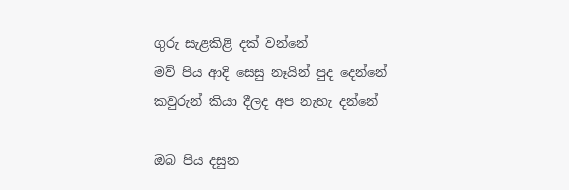ගුරු සැළකිළි දක් වන්නේ
මව් පිය ආදි සෙසු නෑයින් පුද දෙන්නේ
කවුරුන් කියා දීලද අප නැහැ දන්නේ

ඔබ පිය දසුන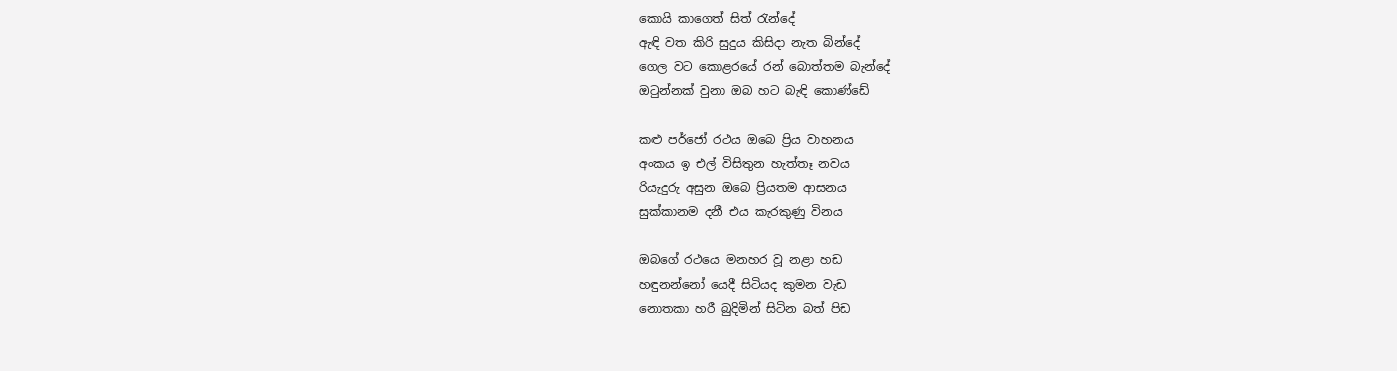කොයි කාගෙත් සිත් රැන්දේ
ඇඳි වත කිරි සුදුය කිසිදා නැත බින්දේ
ගෙල වට කොළරයේ රන් බොත්තම බැන්දේ
ඔටුන්නක් වුනා ඔබ හට බැඳි කොණ්ඩේ

කළු පර්ජෝ රථය ඔබෙ ප්‍රිය වාහනය
අංකය ඉ එල් විසිතුන හැත්තෑ නවය
රියැදුරු අසුන ඔබෙ ප්‍රියතම ආසනය
සුක්කානම දනී එය කැරකුණු විනය

ඔබගේ රථයෙ මනහර වූ නළා හඩ
හඳුනන්නෝ යෙදී සිටියද කුමන වැඩ
නොතකා හරී බුදිමින් සිටින බත් පිඩ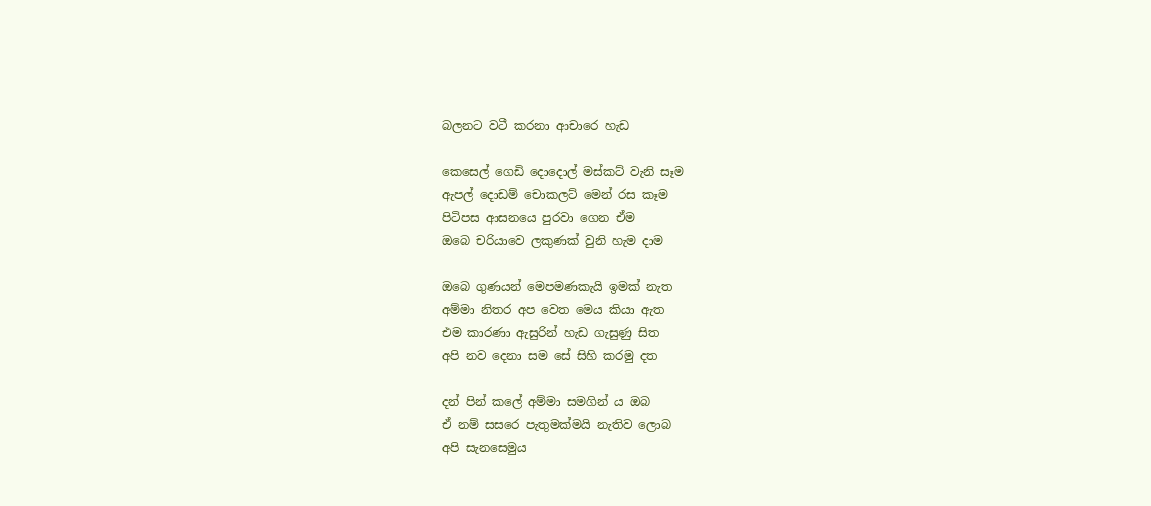බලනට වටී කරනා ආචාරෙ හැඩ

කෙසෙල් ගෙඩි දොදොල් මස්කට් වැනි සෑම
ඇපල් දොඩම් චොකලට් මෙන් රස කෑම
පිටිපස ආසනයෙ පුරවා ගෙන ඒම
ඔබෙ චරියාවෙ ලකුණක් වුනි හැම දාම

ඔබෙ ගුණයන් මෙපමණකැයි ඉමක් නැත
අම්මා නිතර අප වෙත මෙය කියා ඇත
එම කාරණා ඇසුරින් හැඩ ගැසුණු සිත
අපි නව දෙනා සම සේ සිහි කරමු දත

දන් පින් කලේ අම්මා සමගින්‍ ය ඔබ
ඒ නම් සසරෙ පැතුමක්මයි නැතිව ලොබ
අපි සැනසෙමුය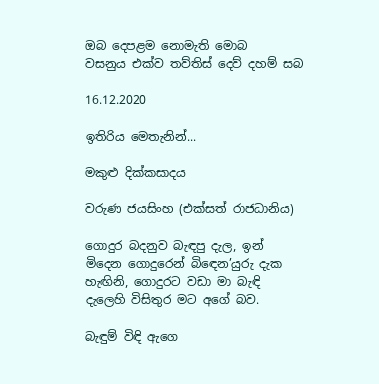ඔබ දෙපළම නොමැති මොබ
වසනුය එක්ව තව්තිස් දෙව් දහම් සබ

16.12.2020

ඉතිරිය මෙතැනින්...

මකුළු දික්කසාදය

වරුණ ජයසිංහ (එක්සත් රාජධානිය)

ගොදුර බදනුව බැඳපු දැල, ඉන්
මිදෙන ගොදුරෙන් බිඳෙන’යුරු දැක
හැඟිනි, ගොදුරට වඩා මා බැඳි
දැලෙහි විසිතුර මට අගේ බව.

බැඳුම් විඳි ඇගෙ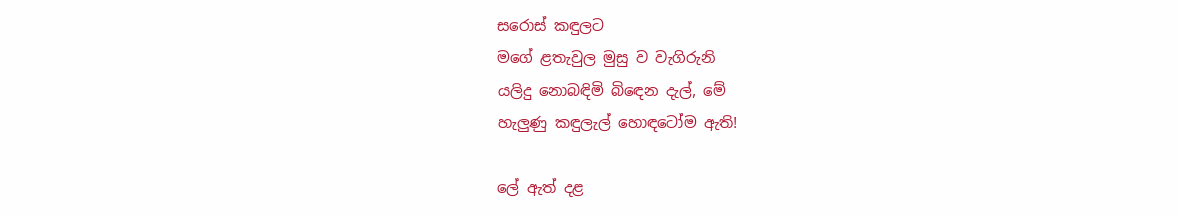සරොස් කඳුලට
මගේ ළතැවුල මුසු ව වැගිරුනි
යලිදු නොබඳිමි බිඳෙන දැල්, මේ
හැලුණු කඳුලැල් හොඳටෝම ඇති!

ලේ ඇත් දළ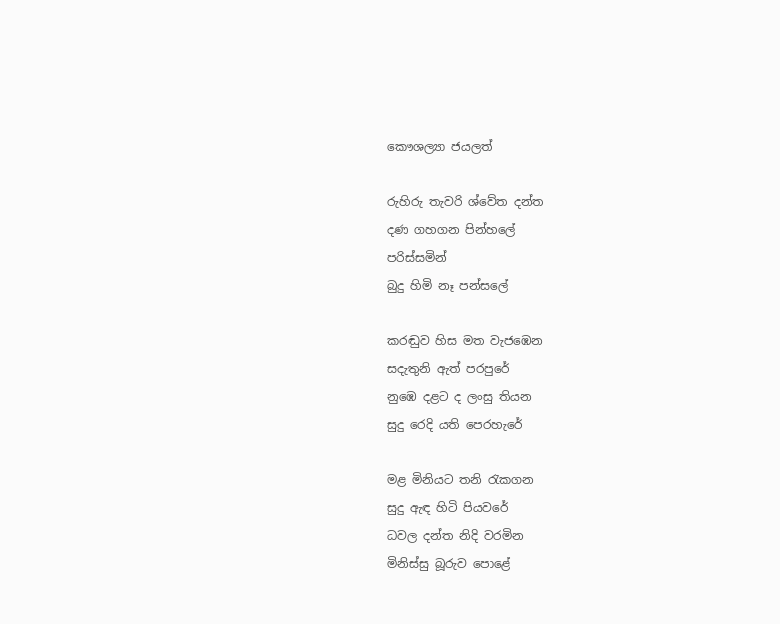කෞශල්‍යා ජයලත්

රුහිරු තැවරි ශ්වේත දන්ත
දණ ගහගන පින්හලේ
පරිස්සමින්
බුදු හිමි නෑ පන්සලේ

කරඬුව හිස මත වැජඹෙන
සදැතුනි ඇත් පරපුරේ
නුඹෙ දළට ද ලංසු තියන
සුදු රෙදි යති පෙරහැරේ

මළ මිනියට තනි රැකගන
සුදු ඇඳ හිටි පියවරේ
ධවල දන්ත නිදි වරමින
මිනිස්සු බූරුව පොළේ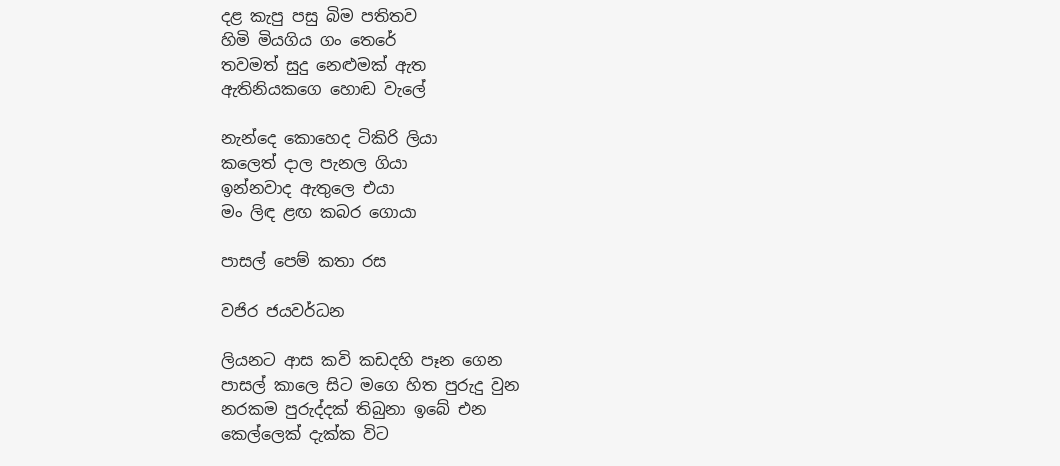දළ කැපු පසු බිම පතිතව
හිමි මියගිය ගං තෙරේ
තවමත් සුදු නෙළුමක් ඇත
ඇතිනියකගෙ හොඬ වැලේ

නැන්දෙ කොහෙද ටිකිරි ලියා
කලෙත් දාල පැනල ගියා
ඉන්නවාද ඇතුලෙ එයා
මං ලිඳ ළඟ කබර ගොයා

පාසල් පෙම් කතා රස

වජිර ජයවර්ධන

ලියනට ආස කවි කඩදහි පෑන ගෙන
පාසල් කාලෙ සිට මගෙ හිත පුරුදු වුන
නරකම පුරුද්දක් තිබුනා ඉබේ එන
කෙල්ලෙක් දැක්ක විට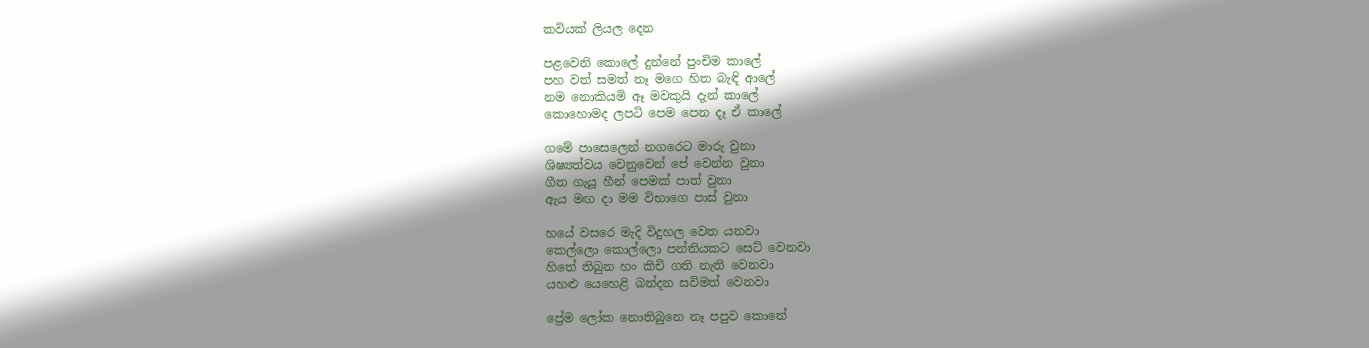කවියක් ලියල දෙන

පළවෙනි කොලේ දුන්නේ පුංචිම කාලේ
පහ වත් සමත් නෑ මගෙ හිත බැඳි ආලේ
නම නොකියමි ඈ මවකුයි දැන් කාලේ
කොහොමද ලපටි පෙම පෙන දෑ ඒ කාලේ

ගමේ පාසෙලෙන් නගරෙට මාරු වුනා
ශිෂ්‍යත්වය වෙනුවෙන් පේ වෙන්න වුනා
ගීත ගැයූ හීන් පෙමක් පාත් වුනා
ඇය මඟ දා මම විභාගෙ පාස් වුනා

හයේ වසරෙ මැදි විදුහල වෙත යනවා
කෙල්ලො කොල්ලො පන්තියකට සෙට් වෙනවා
හිතේ තිබුන හං කිචි ගති නැති වෙනවා
යහළු යෙහෙළි බන්දන සවිමත් වෙනවා

ප්‍රේම ලෝක නොතිබුනෙ නෑ පපුව කොනේ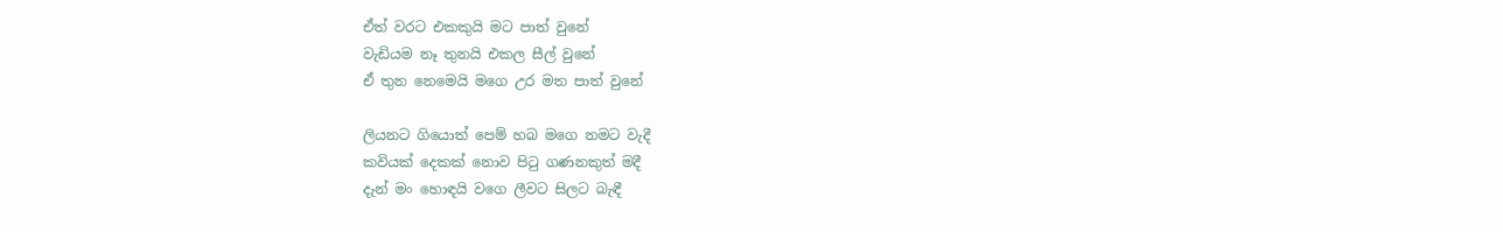ඒත් වරට එකකුයි මට පාත් වුනේ
වැඩියම නෑ තුනයි එකල සීල් වුනේ
ඒ තුන නෙමෙයි මගෙ උර මත පාත් වුනේ

ලියනට ගියොත් පෙම් හබ මගෙ නමට වැදී
කවියක් දෙකක් නොව පිටු ගණනකුත් මදී
දැන් මං හොඳයි වගෙ ලීවට සිලට බැඳී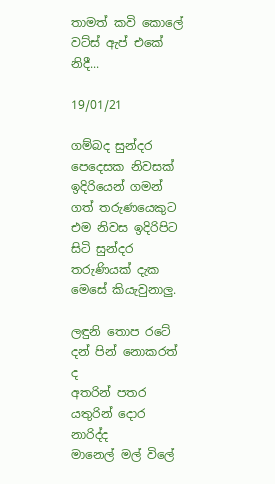තාමත් කවි කොලේ වට්ස් ඇප් එකේ නිදී...

19/01/21

ගම්බද සුන්දර පෙදෙසක නිවසක් ඉදිරියෙන් ගමන් ගත් තරුණයෙකුට එම නිවස ඉදිරිපිට සිටි සුන්දර තරුණියක් දැක මෙසේ කියැවුනාලු.

ලඳුනි තොප රටේ දන් පින් නොකරත් ද
අතරින් පතර යතුරින් දොර නාරිද්ද
මානෙල් මල් විලේ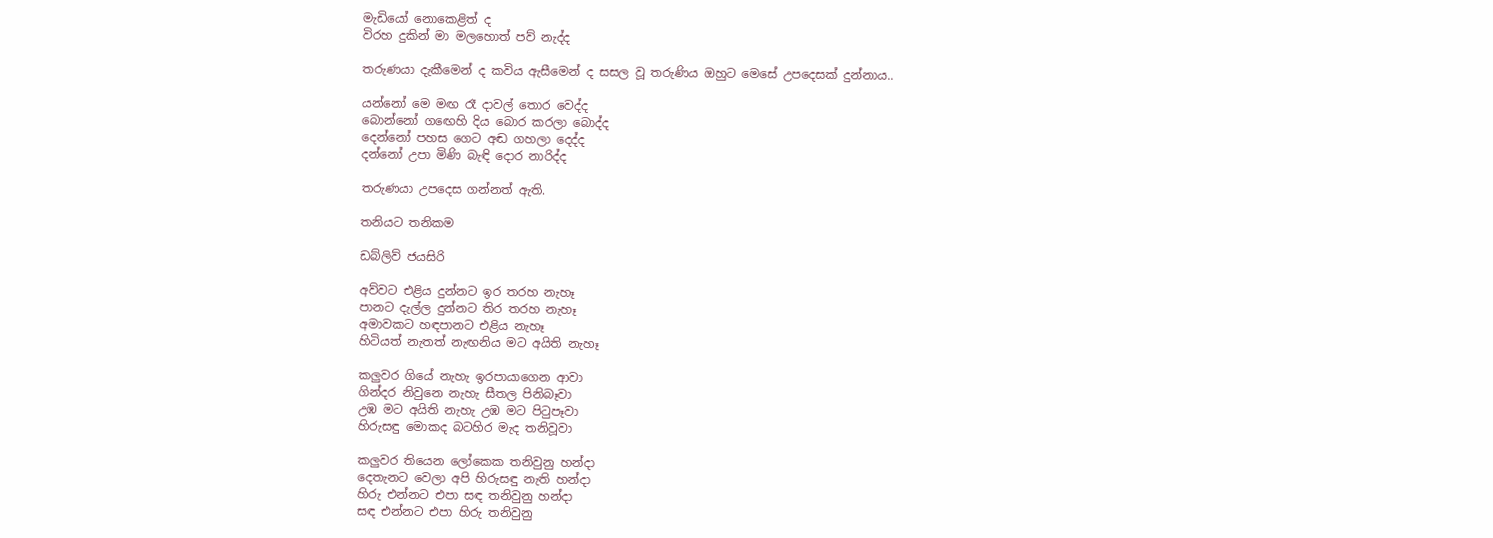මැඩියෝ නොකෙළිත් ද
විරහ දුකින් මා මලහොත් පව් නැද්ද

තරුණයා දැකීමෙන් ද කවිය ඇසීමෙන් ද සසල වූ තරුණිය ඔහුට මෙසේ උපදෙසක් දුන්නාය..

යන්නෝ මෙ මඟ රෑ දාවල් තොර වෙද්ද
බොන්නෝ ගඟෙහි දිය බොර කරලා බොද්ද
දෙන්නෝ පහස ගෙට අඬ ගහලා දෙද්ද
දන්නෝ උපා මිණි බැඳි දොර නාරිද්ද

තරුණයා උපදෙස ගන්නත් ඇති.

තනියට තනිකම

ඩබ්ලිව් ජයසිරි

අව්වට එළිය දුන්නට ඉර තරහ නැහෑ
පානට දැල්ල දුන්නට තිර තරහ නැහෑ
අමාවකට හඳපානට එළිය නැහෑ
හිටියත් නැතත් නැඟනිය මට අයිති නැහෑ

කලුවර ගියේ නැහැ ඉරපායාගෙන ආවා
ගින්දර නිවුනෙ නැහැ සීතල පිනිබෑවා
උඹ මට අයිති නැහැ උඹ මට පිටුපෑවා
හිරුසඳු මොකද බටහිර මැද තනිවූවා

කලුවර තියෙන ලෝකෙක තනිවුනු හන්දා
දෙතැනට වෙලා අපි හිරුසඳු නැති හන්දා
හිරු එන්නට එපා සඳ තනිවුනු හන්දා
සඳ එන්නට එපා හිරු තනිවුනු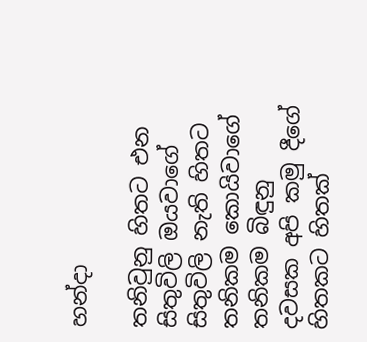හන්දා

තනිවුනු හිතට එන සිතුවිලි ඔයවාගේ
සිතුවිලි නැති හිතට තනිකම කොයිවාගේ
තනිකම බිඳුනු දවසක අපි කමු දීගේ
හිතකට හිතක්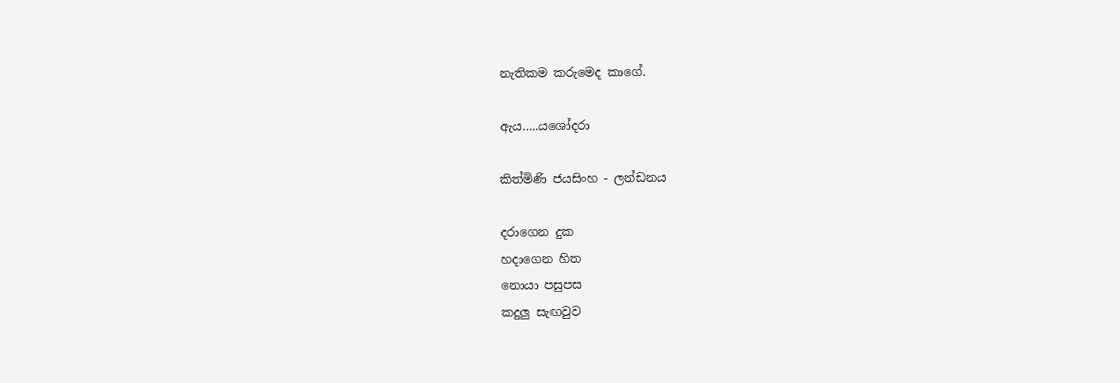නැතිකම කරුමෙද කාගේ.

ඇය…..යශෝදරා

කිත්මිණි ජයසිංහ - ලන්ඩනය

දරාගෙන දුක
හදාගෙන හිත
නොයා පසුපස
කදුලු සැඟවුව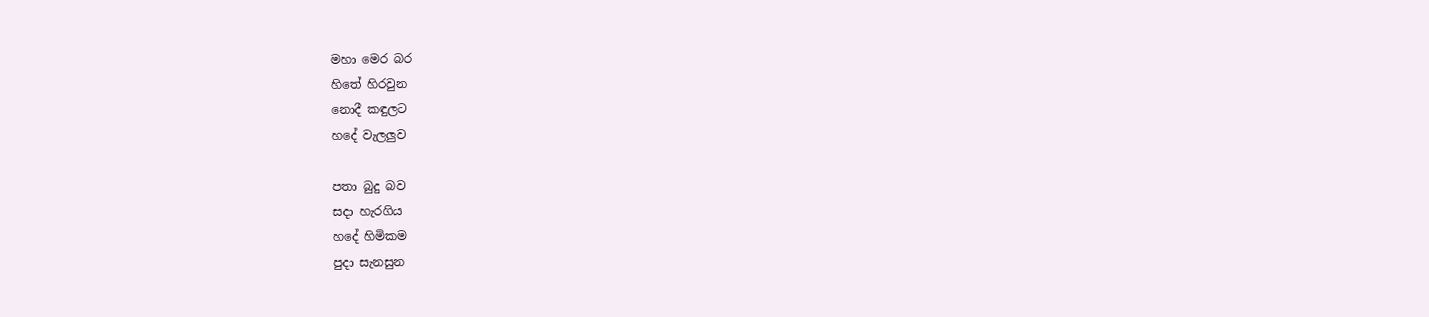මහා මෙර බර
හිතේ හිරවුන
නොදී කඳුලට
හදේ වැලලුව

පතා බුදු බව
සදා හැරගිය
හදේ හිමිකම
පුදා සැනසුන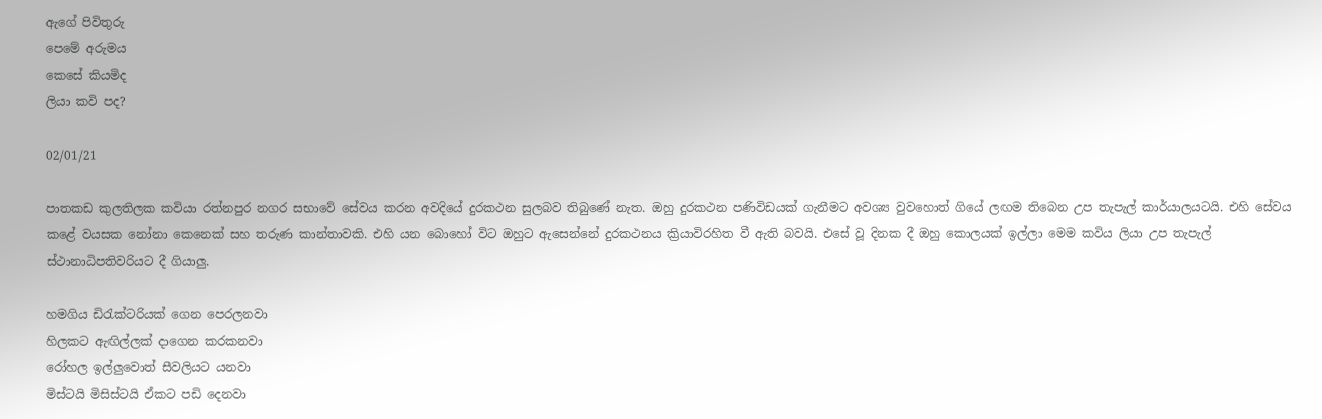ඇගේ පිවිතුරු
පෙමේ අරුමය
කෙසේ කියමිද
ලියා කවි පද?

02/01/21

පාතකඩ කුලතිලක කවියා රත්නපුර නගර සභාවේ සේවය කරන අවදියේ දුරකථන සුලබව තිබුණේ නැත. ඔහු දුරකථන පණිවිඩයක් ගැනීමට අවශ්‍ය වුවහොත් ගියේ ලඟම තිබෙන උප තැපැල් කාර්යාලයටයි. එහි සේවය කළේ වයසක නෝනා කෙනෙක් සහ තරුණ කාන්තාවකි. එහි යන බොහෝ විට ඔහුට ඇසෙන්නේ දුරකථනය ක්‍රියාවිරහිත වී ඇති බවයි. එසේ වූ දිනක දී ඔහු කොලයක් ඉල්ලා මෙම කවිය ලියා උප තැපැල් ස්ථානාධිපතිවරියට දී ගියාලු.

හමගිය ඩිරැක්ටරියක් ගෙන පෙරලනවා
හිලකට ඇඟිල්ලක් දාගෙන කරකනවා
රෝහල ඉල්ලුවොත් සීවලියට යනවා
මිස්ටයි මිසිස්ටයි ඒකට පඩි දෙනවා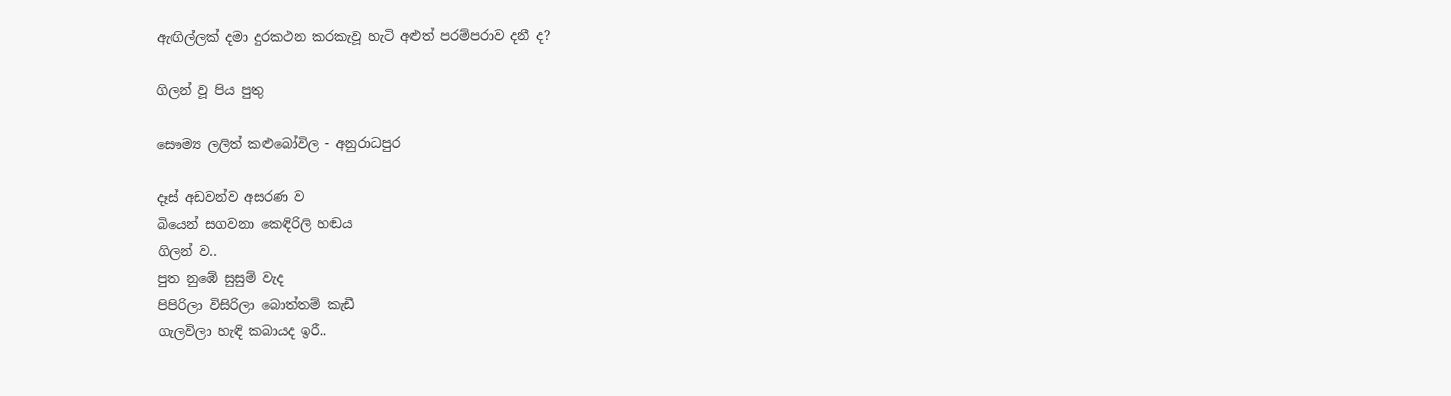ඇඟිල්ලක් දමා දුරකථන කරකැවූ හැටි අළුත් පරම්පරාව දනී ද?

ගිලන් වූ පිය පුතු

සෞම්‍ය ලලිත් කළුබෝවිල - අනුරාධපුර

දෑස් අඩවන්ව අසරණ ව
බියෙන් සගවනා කෙඳිරිලි හඬය
ගිලන් ව..
පුත නුඹේ සුසුම් වැද
පිපිරිලා විසිරිලා බොත්තම් කැඩී
ගැලවිලා හැඳි කබායද ඉරී..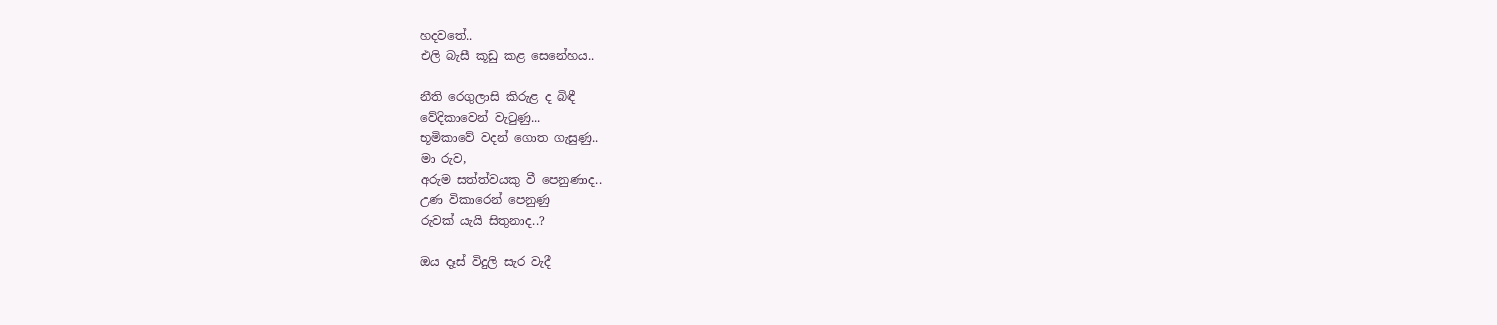හදවතේ..
එලි බැසී කූඩු කළ සෙනේහය..

නීති රෙගුලාසි කිරුළ ද බිඳී
වේදිකාවෙන් වැටුණු...
භූමිකාවේ වදන් ගොත ගැසුණු..
මා රුව,
අරුම සත්ත්වයකු වී පෙනුණාද..
උණ විකාරෙන් පෙනුණු
රුවක් යැයි සිතුනාද..?

ඔය දෑස් විදුලි සැර වැදී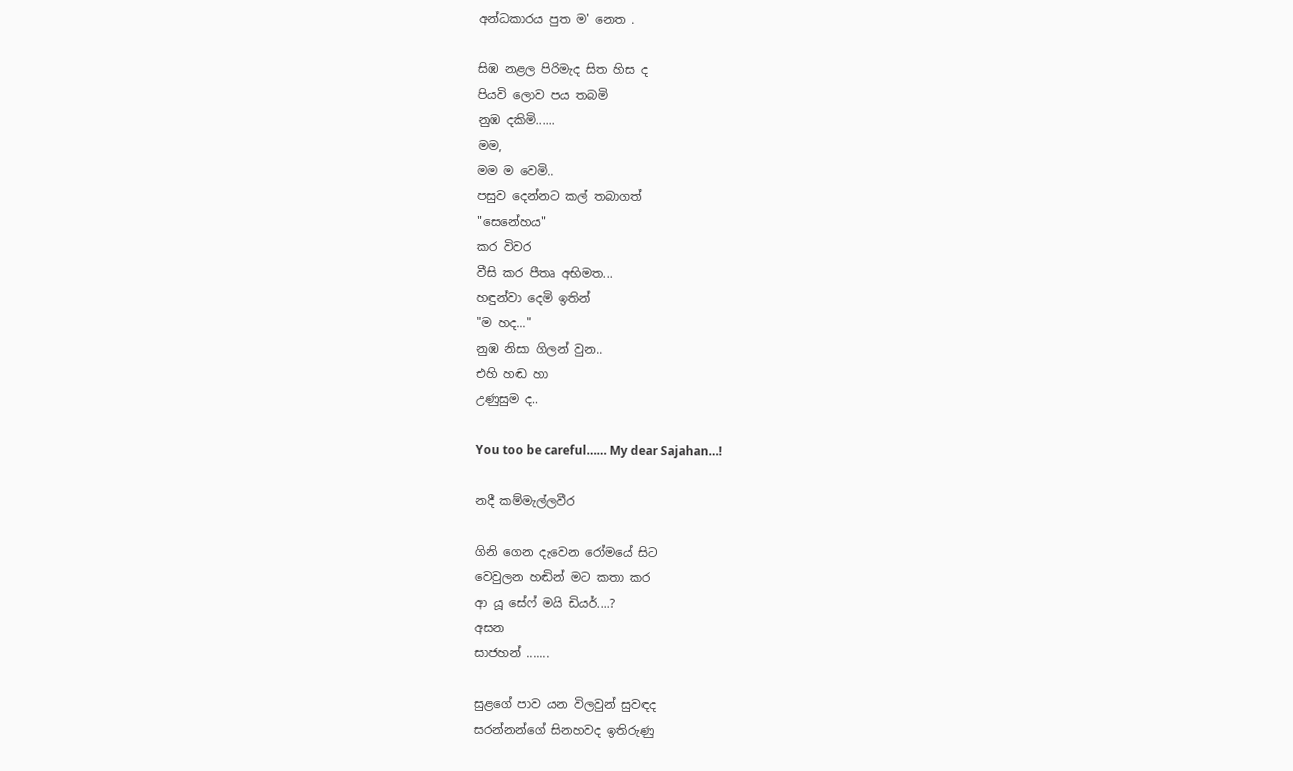අන්ධකාරය පුත ම' නෙත .

සිඹ නළල පිරිමැද සිත හිස ද
පියවි ලොව පය තබමි
නුඹ දකිමි......
මම,
මම ම වෙමි..
පසුව දෙන්නට කල් තබාගත්
"සෙනේහය"
කර විවර
වීසි කර පීතෘ අභිමත...
හඳුන්වා දෙමි ඉතින්
"ම හද..."
නුඹ නිසා ගිලන් වුන..
එහි හඬ හා
උණුසුම ද..

You too be careful…… My dear Sajahan…!

නදී කම්මැල්ලවීර

ගිනි ගෙන දැවෙන රෝමයේ සිට
වෙවුලන හඬින් මට කතා කර
ආ යූ සේෆ් මයි ඩියර්....?
අසන
සාජහන් .......

සුළගේ පාව යන විලවුන් සුවඳද
සරන්නන්ගේ සිනහවද ඉතිරුණු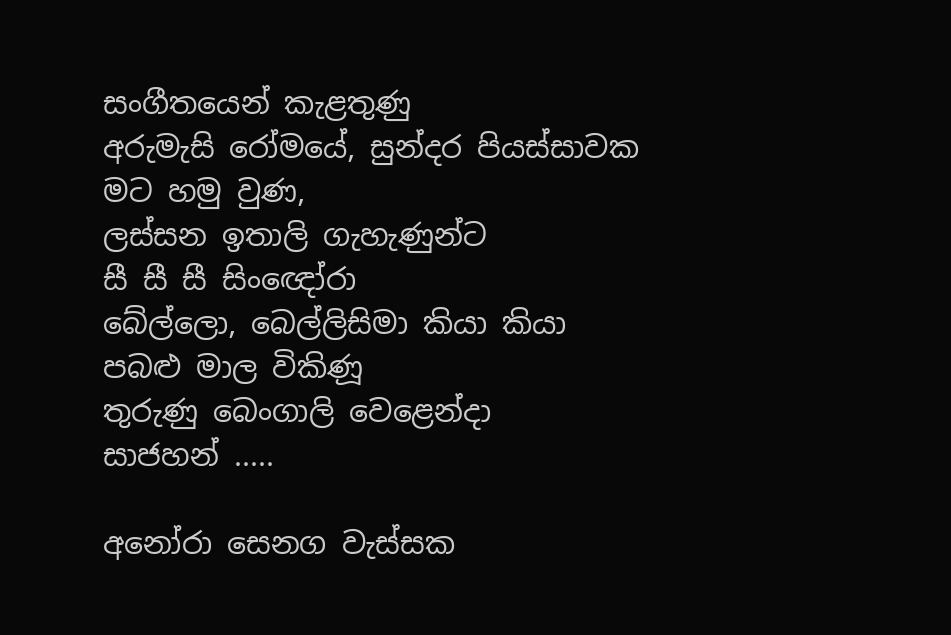සංගීතයෙන් කැළතුණු
අරුමැසි රෝමයේ, සුන්දර පියස්සාවක
මට හමු වුණ,
ලස්සන ඉතාලි ගැහැණුන්ට
සී සී සී සිංඥෝරා
බේල්ලො, බෙල්ලිසිමා කියා කියා
පබළු මාල විකිණූ
තුරුණු බෙංගාලි වෙළෙන්දා
සාජහන් .....

අනෝරා සෙනග වැස්සක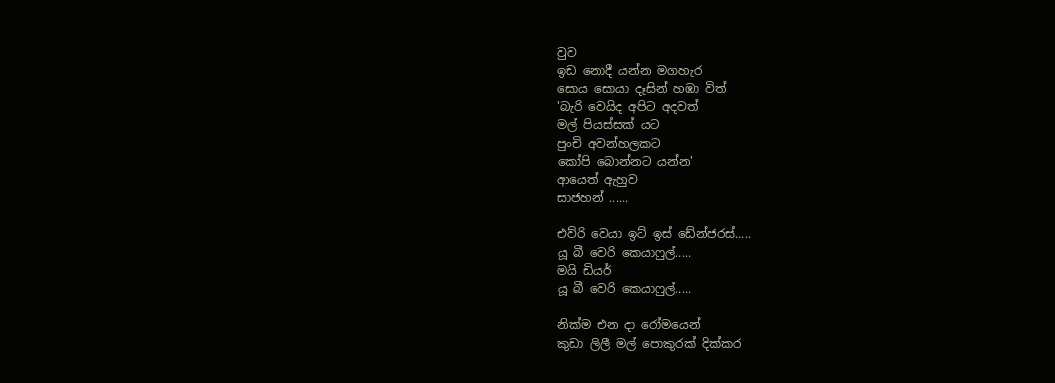වුව
ඉඩ නොදී යන්න මගහැර
සොය සොයා දෑසින් හඹා විත්
'බැරි වෙයිද අපිට අදවත්
මල් පියස්සක් යට
පුංචි අවන්හලකට
කෝපි බොන්නට යන්න'
ආයෙත් ඇහුව
සාජහන් ......

එව්රි වෙයා ඉට් ඉස් ඩේන්ජරස්.....
යූ බී වෙරි කෙයාෆුල්.....
මයි ඩියර්
යූ බී වෙරි කෙයාෆුල්.....

නික්ම එන දා රෝමයෙන්
කුඩා ලිලී මල් පොකුරක් දික්කර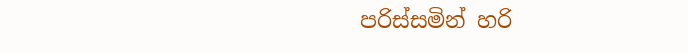පරිස්සමින් හරි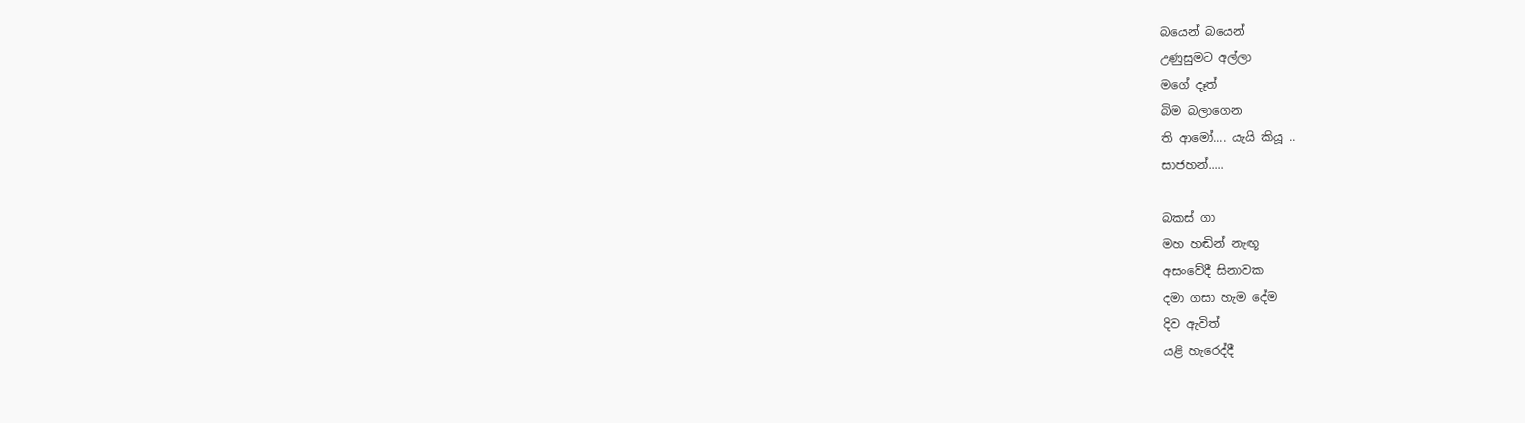බයෙන් බයෙන්
උණුසුමට අල්ලා
මගේ දෑත්
බිම බලාගෙන
ති ආමෝ.... යැයි කියූ ..
සාජහන්.....

බකස් ගා
මහ හඬින් නැඟූ
අසංවේදී සිනාවක
දමා ගසා හැම දේම
දිව ඇවිත්
යළි හැරෙද්දී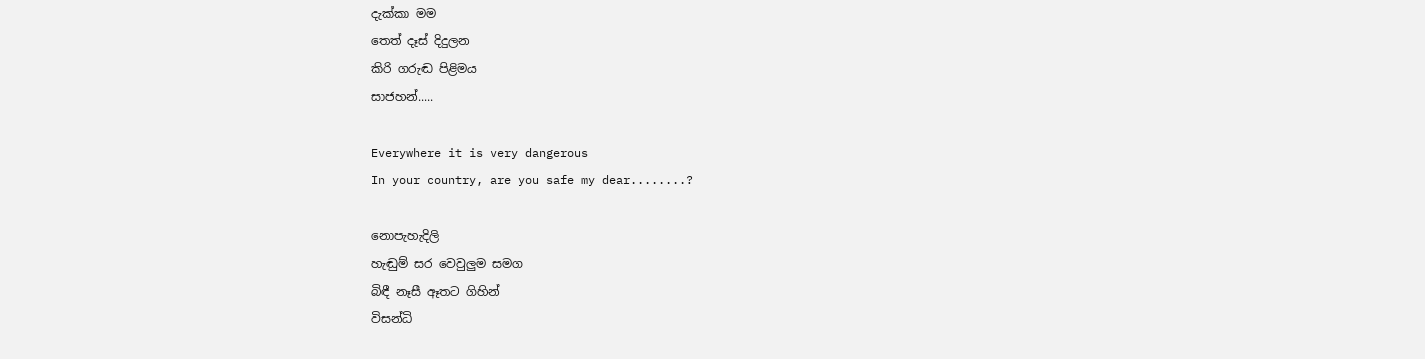දැක්කා මම
තෙත් දෑස්‌ දිදුලන
කිරි ගරුඬ පිළිමය
සාජහන්.....

Everywhere it is very dangerous
In your country, are you safe my dear........?

නොපැහැදිලි
හැඬුම් සර වෙවුලුම සමග
බිඳී නෑසී ඈතට ගිහින්
විසන්ධි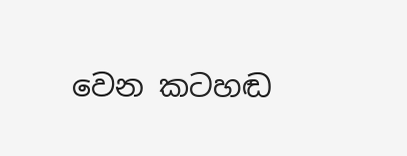වෙන කටහඬ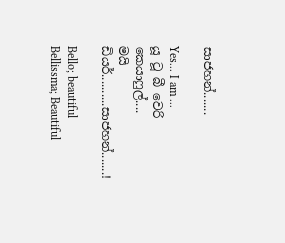සාජහන්.......

Yes... I am ...
යූ ටූ බී වෙරි කෙයාෆුල්....
මයි ඩියර්..........සාජහන්.......!

Bello; beautiful
Bellissma; Beautiful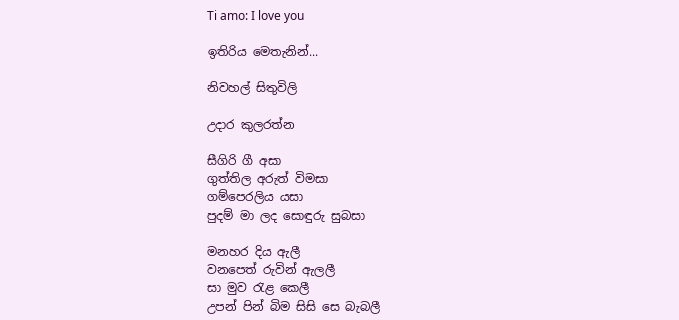Ti amo: I love you

ඉතිරිය මෙතැනින්...

නිවහල් සිතුවිලි

උදාර කුලරත්න

සීගිරි ගී අසා
ගුත්තිල අරුත් විමසා
ගම්පෙරලිය යසා
පුදම් මා ලද සොඳුරු සුබසා

මනහර දිය ඇලී
වනපෙත් රුවින් ඇලලී
සා මුව රැළ කෙලී
උපන් පින් බිම සිසි සෙ බැබලී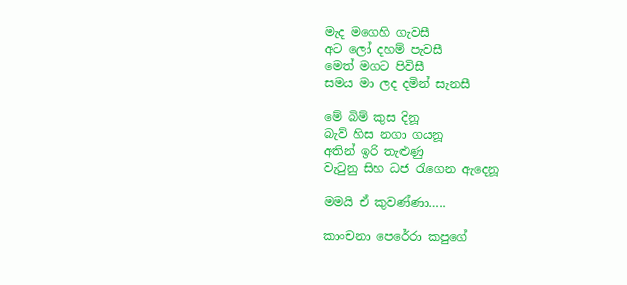මැද මගෙහි ගැවසී
අට ලෝ දහම් පැවසී
මෙත් මගට පිවිසී
සමය මා ලද දමින් සැනසී

මේ බිම් කුස දිනූ
බැව් හිස නගා ගයනූ
අතින් ඉරි තැළුණු
වැටුනු සිහ ධජ රැගෙන ඇදෙනූ

මමයි ඒ කුවණ්ණා…..

කාංචනා පෙරේරා කපුගේ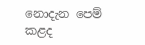නොදැන පෙම් කළද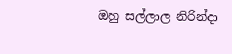ඔහු සල්ලාල නිරින්දා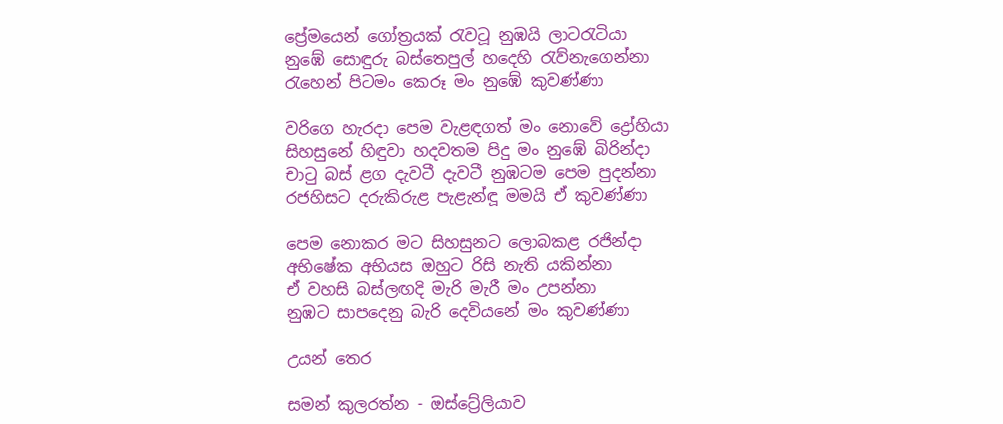ප්‍රේමයෙන් ගෝත්‍රයක් රැවටූ නුඹයි ලාටරැටියා
නුඹේ සොඳුරු බස්තෙපුල් හදෙහි රැව්නැගෙන්නා
රැහෙන් පිටමං කෙරූ මං නුඹේ කුවණ්ණා

වරිගෙ හැරදා පෙම වැළඳගත් මං නොවේ ද්‍රෝහියා
සිහසුනේ හිඳුවා හදවතම පිදු මං නුඹේ බිරින්දා
චාටු බස් ළග දැවටී දැවටී නුඹටම පෙම පුදන්නා
රජහිසට දරුකිරුළ පැළැන්ඳූ මමයි ඒ කුවණ්ණා

පෙම නොකර මට සිහසුනට ලොබකළ රජින්දා
අභිෂේක අභියස ඔහුට රිසි නැති යකින්නා
ඒ වහසි බස්ලඟදි මැරි මැරී මං උපන්නා
නුඹට සාපදෙනු බැරි දෙවියනේ මං කුවණ්ණා

උයන් තෙර

සමන් කුලරත්න - ඔස්ට්‍රේලියාව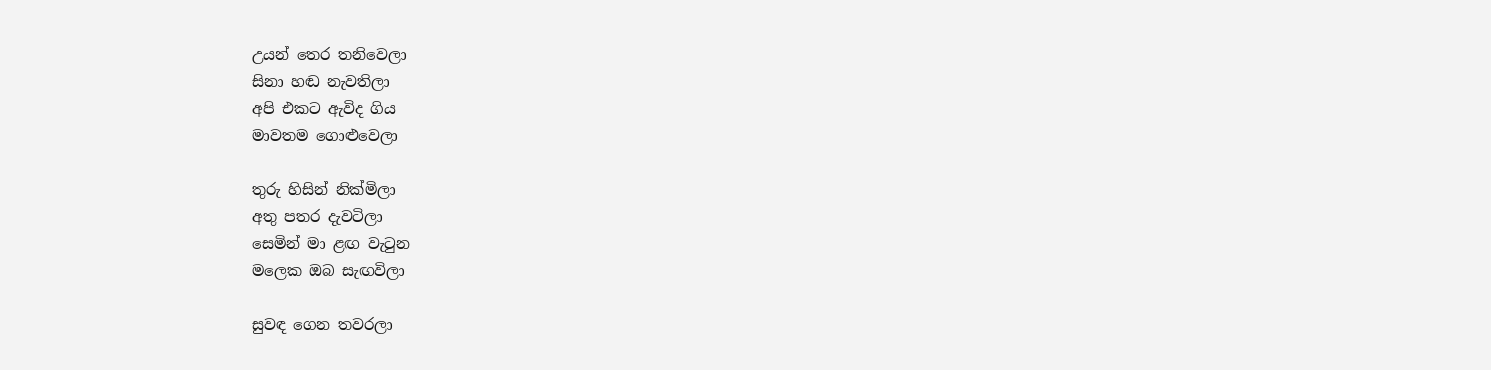උයන් තෙර තනිවෙලා
සිනා හඬ නැවතිලා
අපි එකට ඇවිද ගිය
මාවතම ගොළුවෙලා

තුරු හිසින් නික්මිලා
අතු පතර දැවටිලා
සෙමින් මා ළඟ වැටුන
මලෙක ඔබ සැඟවිලා

සුවඳ ගෙන තවරලා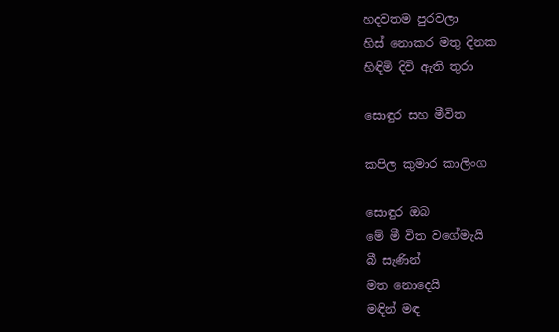හදවතම පුරවලා
හිස් නොකර මතු දිනක
හිඳිමි දිවි ඇති තුරා

සොඳුර සහ මීවිත

කපිල කුමාර කාලිංග

සොඳුර ඔබ
මේ මී විත වගේමැයි
බී සැණින්
මත නොදෙයි
මඳින් මඳ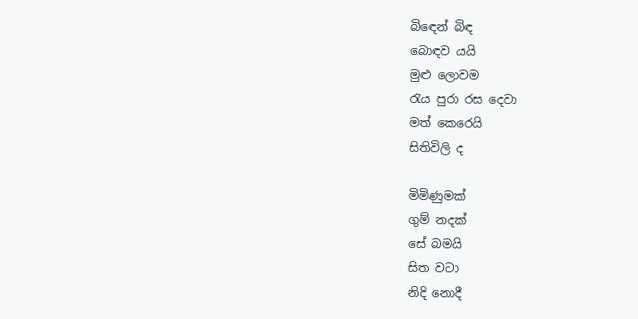බිඳෙන් බිඳ
බොඳව යයි
මුළු ලොවම
රැය පුරා රස දෙවා
මත් කෙරෙයි
සිතිවිලි ද

මිමිණුමක්
ගුම් නදක්
සේ බමයි
සිත වටා
නිදි නොදී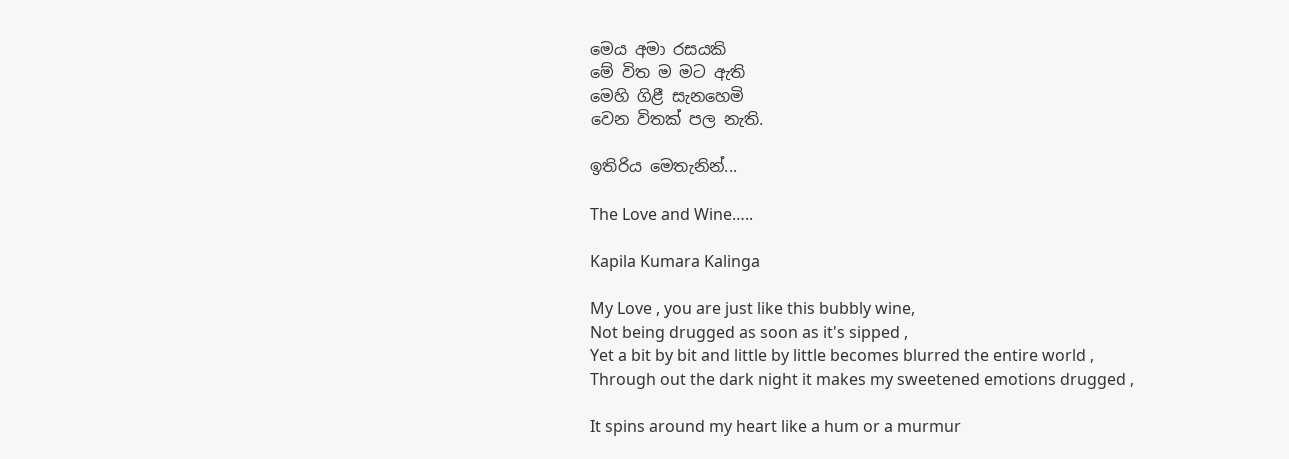මෙය අමා රසයකි
මේ විත ම මට ඇති
මෙහි ගිළී සැනහෙමි
වෙන විතක් පල නැති.

ඉතිරිය මෙතැනින්...

The Love and Wine…..

Kapila Kumara Kalinga

My Love , you are just like this bubbly wine,
Not being drugged as soon as it's sipped ,
Yet a bit by bit and little by little becomes blurred the entire world ,
Through out the dark night it makes my sweetened emotions drugged ,

It spins around my heart like a hum or a murmur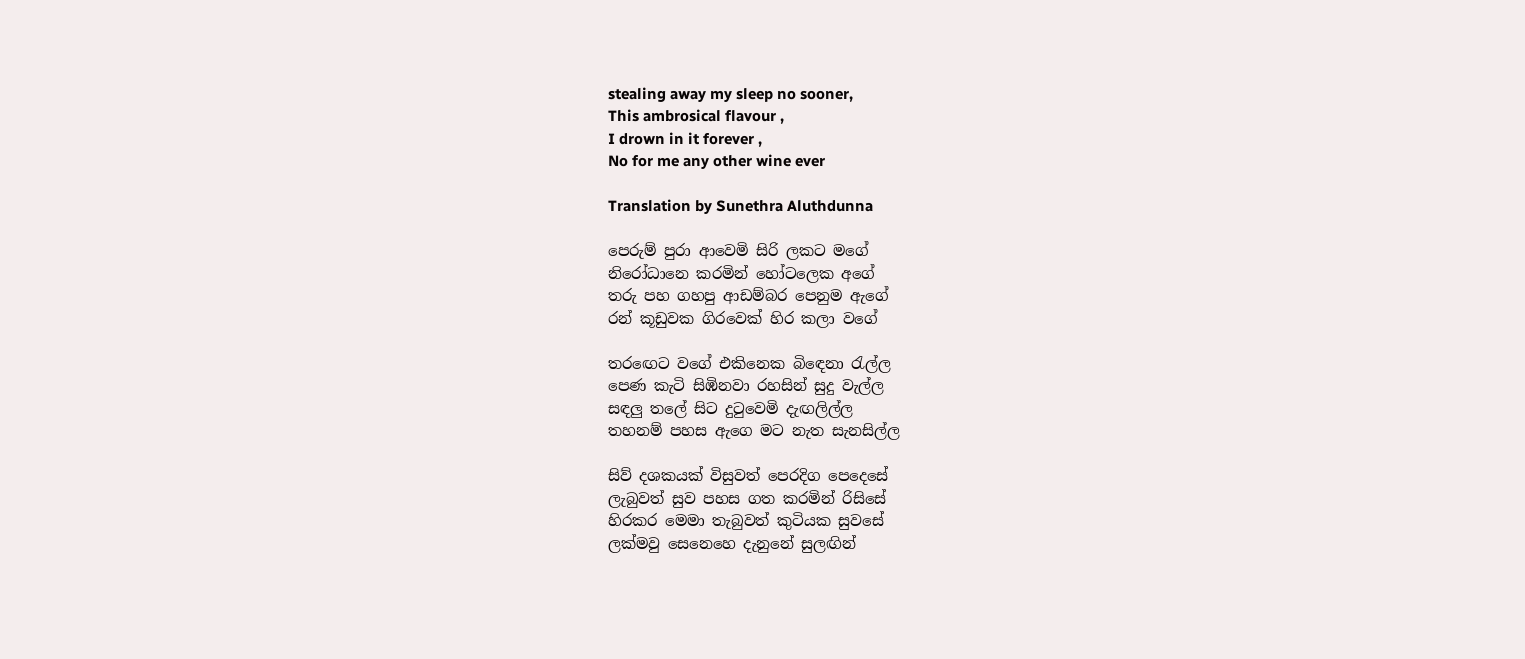stealing away my sleep no sooner,
This ambrosical flavour ,
I drown in it forever ,
No for me any other wine ever

Translation by Sunethra Aluthdunna

පෙරුම් පුරා ආවෙමි සිරි ලකට මගේ
නිරෝධානෙ කරමින් හෝටලෙක අගේ
තරු පහ ගහපු ආඩම්බර පෙනුම ඇගේ
රන් කූඩුවක ගිරවෙක් හිර කලා වගේ

තරඟෙට වගේ එකිනෙක බිඳෙනා රැල්ල
පෙණ කැටි සිඹිනවා රහසින් සුදු වැල්ල
සඳලු තලේ සිට දුටුවෙමි දැඟලිල්ල
තහනම් පහස ඇගෙ මට නැත සැනසිල්ල

සිව් දශකයක් විසුවත් පෙරදිග පෙදෙසේ
ලැබුවත් සුව පහස ගත කරමින් රිසිසේ
හිරකර මෙමා තැබුවත් කුටියක සුවසේ
ලක්මවු සෙනෙහෙ දැනුනේ සුලඟින්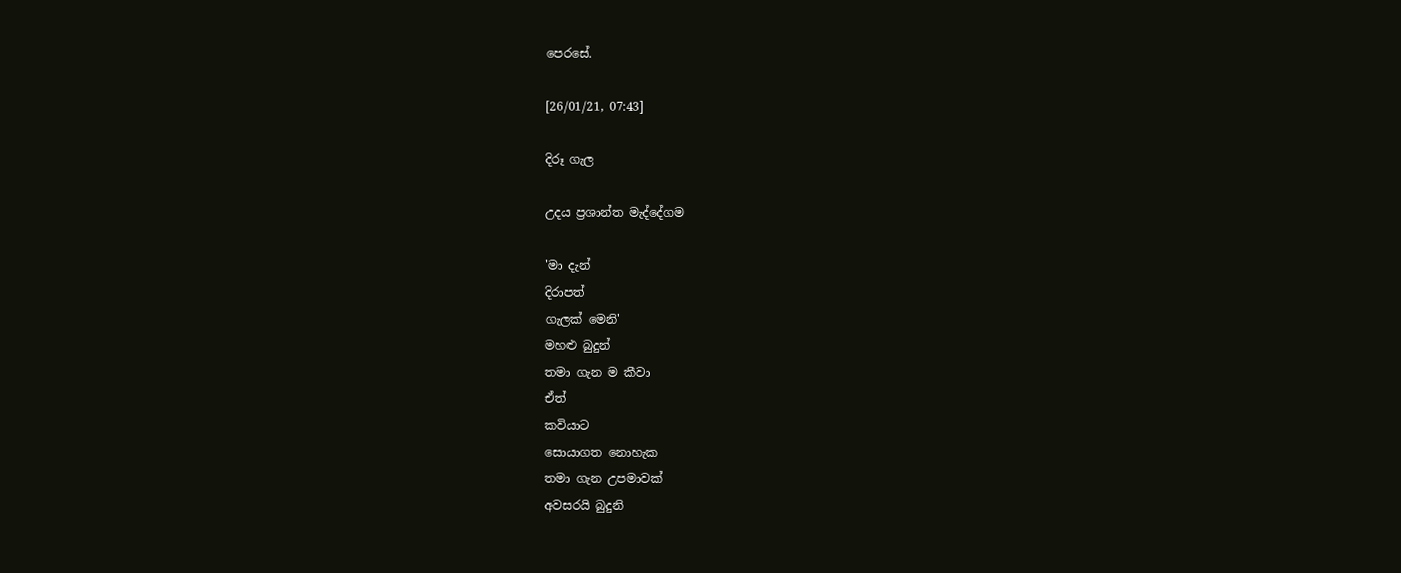පෙරසේ.

[26/01/21, 07:43]

දිරූ ගැල

උදය ප්‍රශාන්ත මැද්දේගම

'මා දැන්
දිරාපත්
ගැලක් මෙනි'
මහළු බුදුන්
තමා ගැන ම කීවා
ඒත්
කවියාට
සොයාගත නොහැක
තමා ගැන උපමාවක්
අවසරයි බුදුනි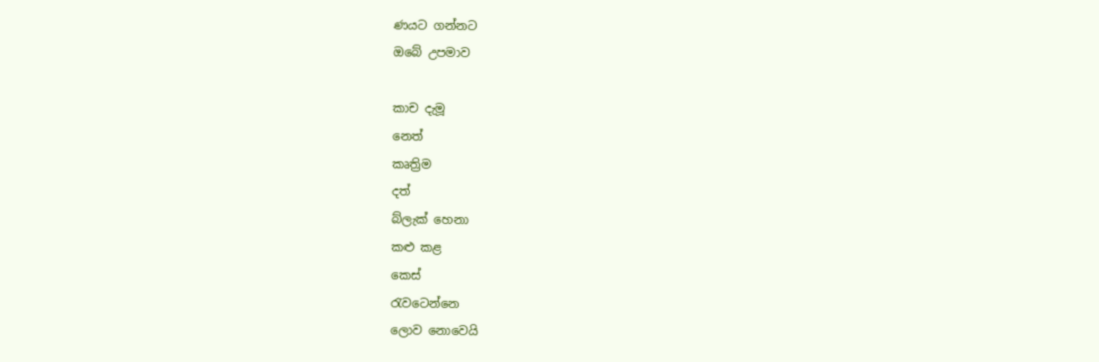ණයට ගන්නට
ඔබේ උපමාව

කාච දැමූ
නෙත්
කෘත්‍රිම
දත්
බ්ලැක් හෙනා
කළු කළ
කෙස්
රැවටෙන්නෙ
ලොව නොවෙයි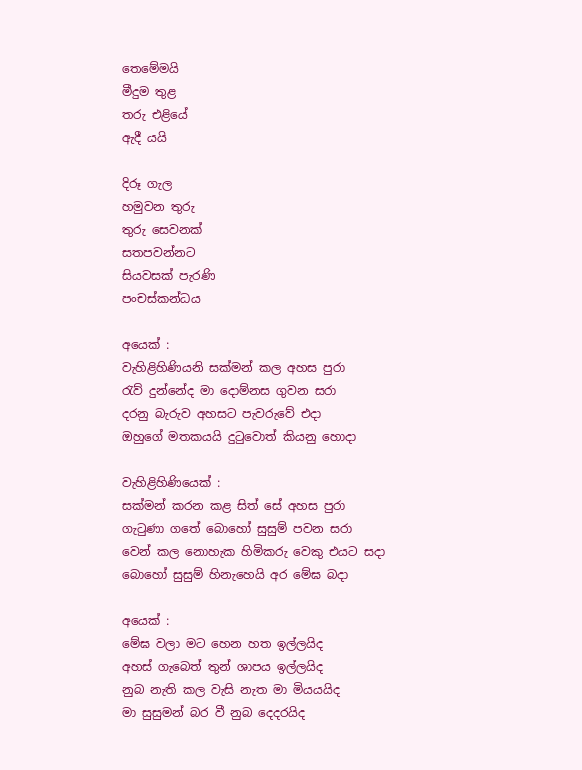තෙමේමයි
මීදුම තුළ
තරු එළියේ
ඇදී යයි

දිරූ ගැල
හමුවන තුරු
තුරු සෙවනක්
සතපවන්නට
සියවසක් පැරණි
පංචස්කන්ධය

අයෙක් :
වැහිළිහිණියනි සක්මන් කල අහස පුරා
රැව් දුන්නේද මා දොම්නස ගුවන සරා
දරනු බැරුව අහසට පැවරුවේ එදා
ඔහුගේ මතකයයි දුටුවොත් කියනු හොදා

වැහිළිහිණියෙක් :
සක්මන් කරන කළ සිත් සේ අහස පුරා
ගැටුණා ගතේ බොහෝ සුසුම් පවන සරා
වෙන් කල නොහැක හිමිකරු වෙකු එයට සදා
බොහෝ සුසුම් හිනැහෙයි අර මේඝ බදා

අයෙක් :
මේඝ වලා මට හෙන හත ඉල්ලයිද
අහස් ගැබෙත් තුන් ශාපය ඉල්ලයිද
නුබ නැති කල වැසි නැත මා මියයයිද
මා සුසුමන් බර වී නුබ දෙදරයිද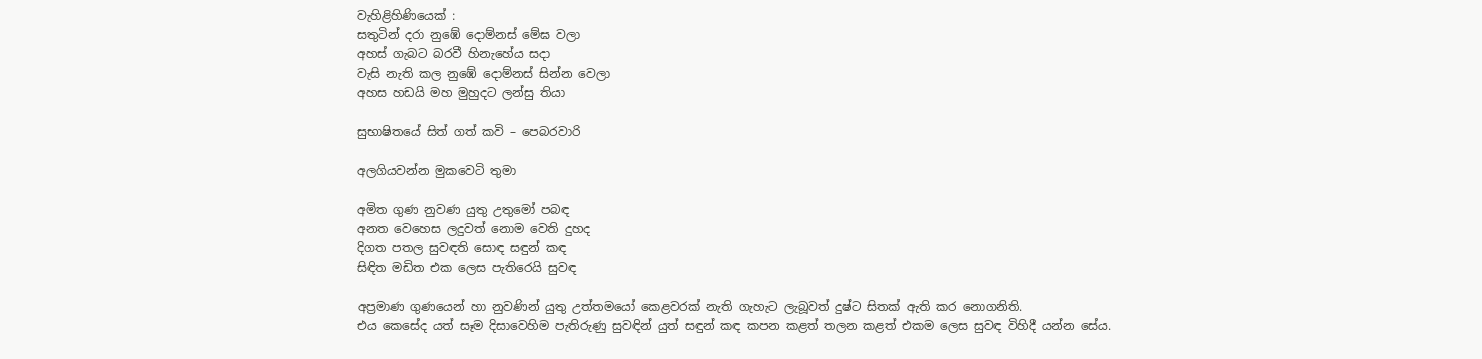වැහිළිහිණියෙක් :
සතුටින් දරා නුඹේ දොම්නස් මේඝ වලා
අහස් ගැබට බරවී හිනැහේය සදා
වැසි නැති කල නුඹේ දොම්නස් සින්න වෙලා
අහස හඩයි මහ මුහුදට ලන්සු තියා

සුභාෂිතයේ සිත් ගත් කවි – පෙබරවාරි

අලගියවන්න මුකවෙටි තුමා

අමිත ගුණ නුවණ යුතු උතුමෝ පබඳ
අනත වෙහෙස ලදුවත් නොම වෙති දුහද
දිගත පතල සුවඳති සොඳ සඳුන් කඳ
සිඳිත මඩිත එක ලෙස පැතිරෙයි සුවඳ

අප්‍රමාණ ගුණයෙන් හා නුවණින් යුතු උත්තමයෝ කෙළවරක් නැති ගැහැට ලැබූවත් දුෂ්ට සිතක් ඇති කර නොගනිති.
එය කෙසේද යත් සෑම දිසාවෙහිම පැතිරුණු සුවඳින් යුත් සඳුන් කඳ කපන කළත් තලන කළත් එකම ලෙස සුවඳ විහිදී යන්න සේය.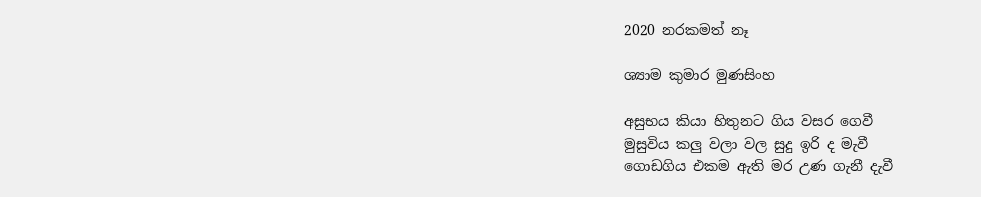2020 නරකමත් නෑ

ශ්‍යාම කුමාර මුණසිංහ

අසුභය කියා හිතුනට ගිය වසර ගෙවී
මුසුවිය කලු වලා වල සුදු ඉරි ද මැවී
ගොඩගිය එකම ඇති මර උණ ගැනී දැවී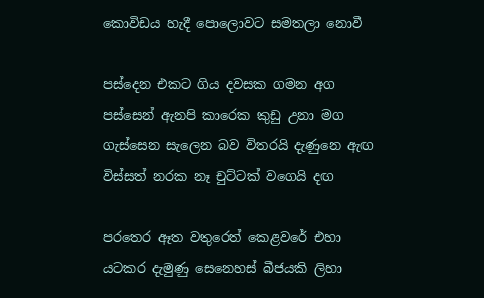කොවිඩය හැදී පොලොවට සමතලා නොවී

පස්දෙන එකට ගිය දවසක ගමන අග
පස්සෙන් ඇනපි කාරෙක කුඩු උනා මග
ගැස්සෙන සැලෙන බව විතරයි දැණුනෙ ඇඟ
විස්සත් නරක නෑ චුට්ටක් වගෙයි දඟ

පරතෙර ඈත වතුරෙත් කෙළවරේ එහා
යටකර දැමුණු සෙනෙහස් බීජයකි ලිහා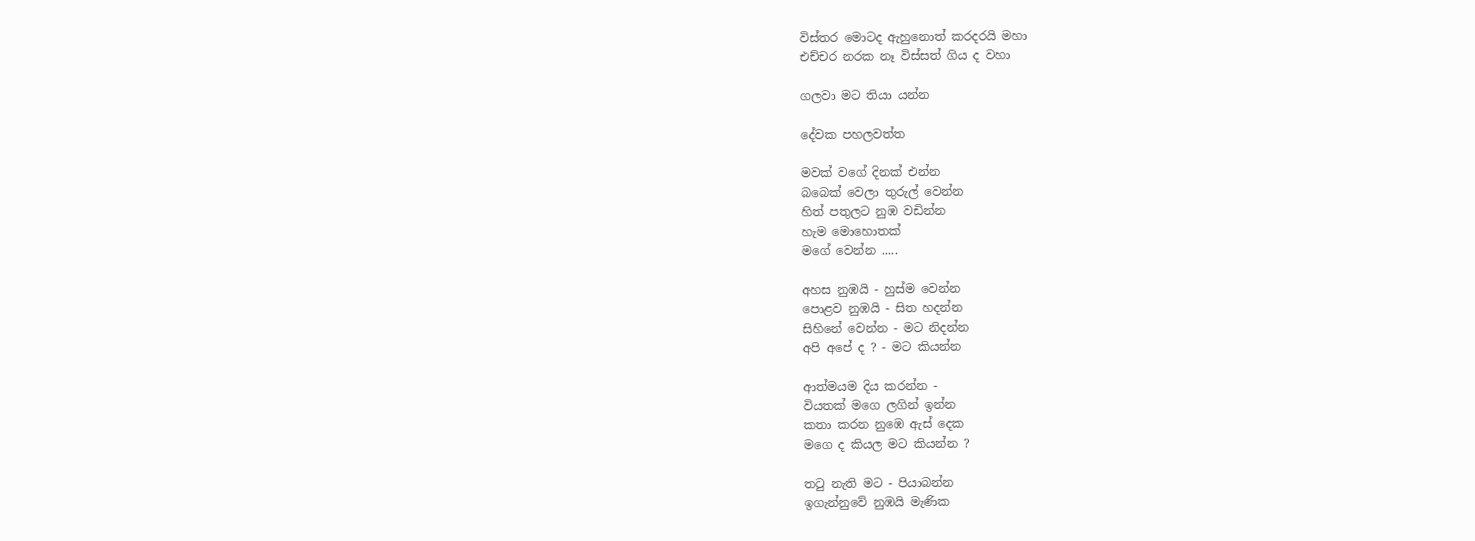විස්තර මොටද ඇහුනොත් කරදරයි මහා
එච්චර නරක නෑ විස්සත් ගිය ද වහා

ගලවා මට තියා යන්න

දේවක පහලවත්ත

මවක් වගේ දිනක් එන්න
බබෙක් වෙලා තුරුල් වෙන්න
හිත් පතුලට නුඹ වඩින්න
හැම මොහොතක්
මගේ වෙන්න .....

අහස නුඹයි - හුස්ම වෙන්න
පොළව නුඹයි - සිත හදන්න
සිහිනේ වෙන්න - මට නිදන්න
අපි අපේ ද ? - මට කියන්න

ආත්මයම දිය කරන්න -
වියතක් මගෙ ලගින් ඉන්න
කතා කරන නුඹෙ ඇස් දෙක
මගෙ ද කියල මට කියන්න ?

තටු නැති මට - පියාබන්න
ඉගැන්නුවේ නුඹයි මැණික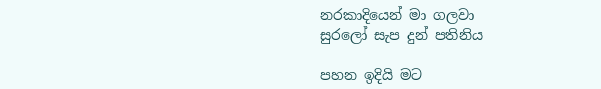නරකාදියෙන් මා ගලවා
සුරලෝ සැප දුන් පතිනිය

පහන ඉදියි මට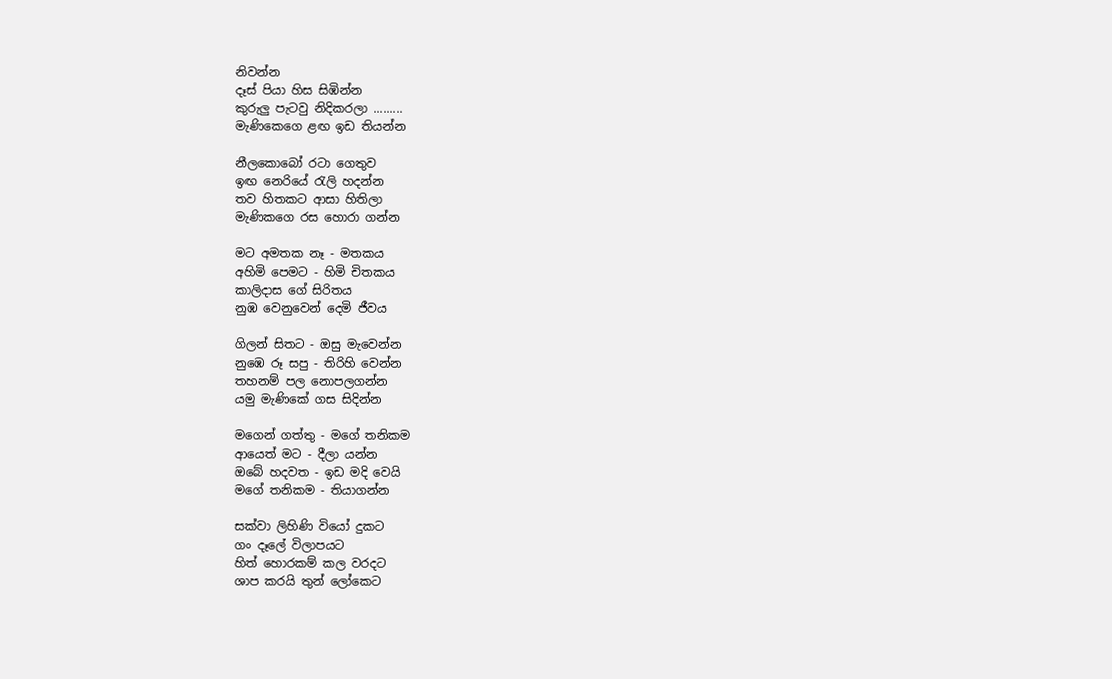නිවන්න
දෑස් පියා හිස සිඹින්න
කුරුලු පැටවු නිදිකරලා .........
මැණිකෙගෙ ළඟ ඉඩ තියන්න

නීලකොබෝ රටා ගෙතුව
ඉඟ නෙරියේ රැලි හදන්න
තව හිතකට ආසා හිතිලා
මැණිකගෙ රස හොරා ගන්න

මට අමතක නෑ - මතකය
අහිමි පෙමට - හිමි චිතකය
කාලිදාස ගේ සිරිතය
නුඹ වෙනුවෙන් දෙමි ජීවය

ගිලන් සිතට - ඔසු මැවෙන්න
නුඹෙ රූ සපු - තිරිහි වෙන්න
තහනම් පල නොපලගන්න
යමු මැණිකේ ගස සිදින්න

මගෙන් ගත්තු - මගේ තනිකම
ආයෙත් මට - දීලා යන්න
ඔබේ හදවත - ඉඩ මදි වෙයි
මගේ තනිකම - තියාගන්න

සක්වා ලිහිණි වියෝ දුකට
ගං දෑලේ විලාපයට
හිත් හොරකම් කල වරදට
ශාප කරයි තුන් ලෝකෙට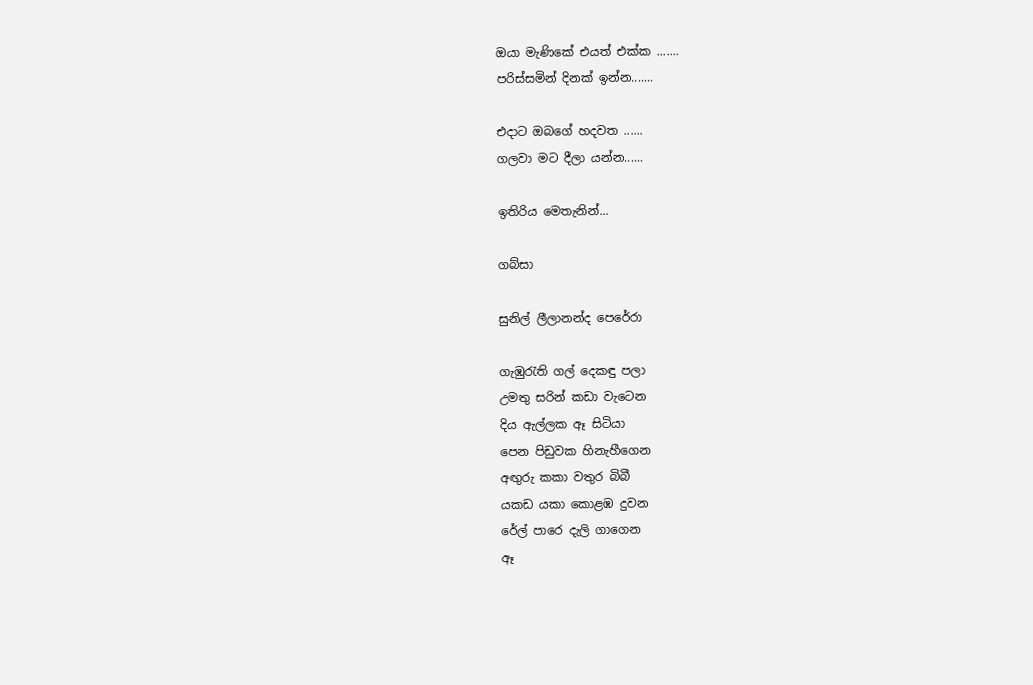ඔයා මැණිකේ එයත් එක්ක .......
පරිස්සමින් දිනක් ඉන්න.......

එදාට ඔබගේ හදවත ......
ගලවා මට දීලා යන්න......

ඉතිරිය මෙතැනින්...

ගබ්සා

සුනිල් ලීලානන්ද පෙරේරා

ගැඹුරැති ගල් දෙකඳු පලා
උමතු සරින් කඩා වැටෙන
දිය ඇල්ලක ඈ සිටියා
පෙන පිඩුවක හිනැහීගෙන
අඟුරු කකා වතුර බිබී
යකඩ යකා කොළඹ දුවන
රේල් පාරෙ දැලි ගාගෙන
ඈ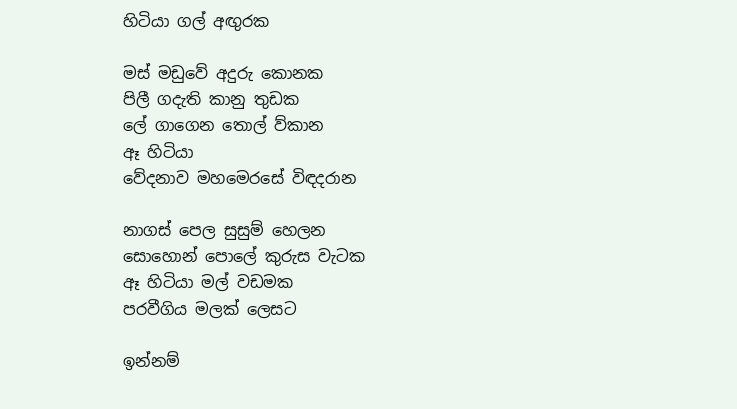හිටියා ගල් අඟුරක

මස් මඩුවේ අදුරු කොනක
පිලී ගදැති කානු තුඩක
ලේ ගාගෙන තොල් ව්කාන
ඈ හිටියා
වේදනාව මහමෙරසේ විඳදරාන

නාගස් පෙල සුසුම් හෙලන
සොහොන් පොලේ කුරුස වැටක
ඈ හිටියා මල් වඩමක
පරවීගිය මලක් ලෙසට

ඉන්නම්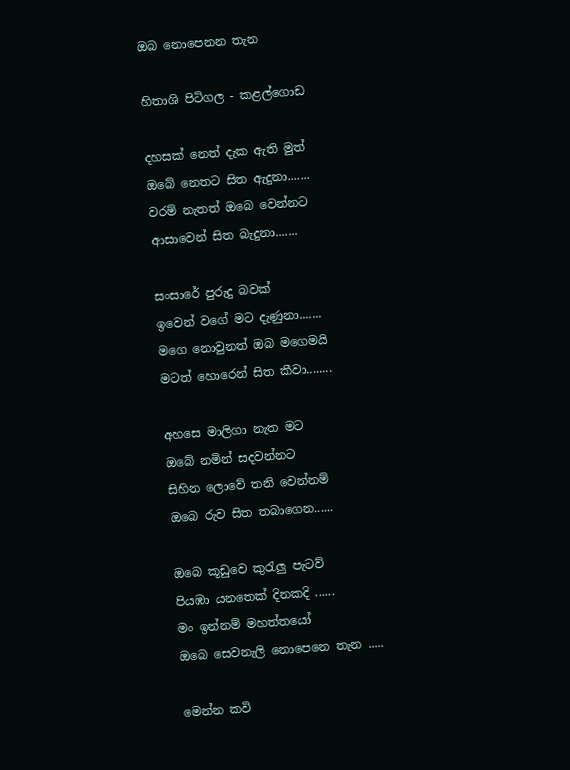ඔබ නොපෙනන තැන

හිතාශි පිටිගල - කළල්ගොඩ

දහසක් නෙත් දැක ඇති මුත්
ඔබේ නෙතට සිත ඇදුනා.......
වරම් නැතත් ඔබෙ වෙන්නට
ආසාවෙන් සිත බැදුනා.......

සංසාරේ පුරුදු බවක්
ඉවෙන් වගේ මට දැණුනා.......
මගෙ නොවුනත් ඔබ මගෙමයි
මටත් හොරෙන් සිත කීවා........

අහසෙ මාලිගා නැත මට
ඔබේ නමින් සදවන්නට
සිහින ලොවේ තනි වෙන්නම්
ඔබෙ රුව සිත තබාගෙන......

ඔබෙ කූඩුවෙ කුරැලු පැටව්
පියඹා යනතෙක් දිනකදි ......
මං ඉන්නම් මහත්තයෝ
ඔබෙ සෙවනැලි නොපෙනෙ තැන .....

මෙන්න කවි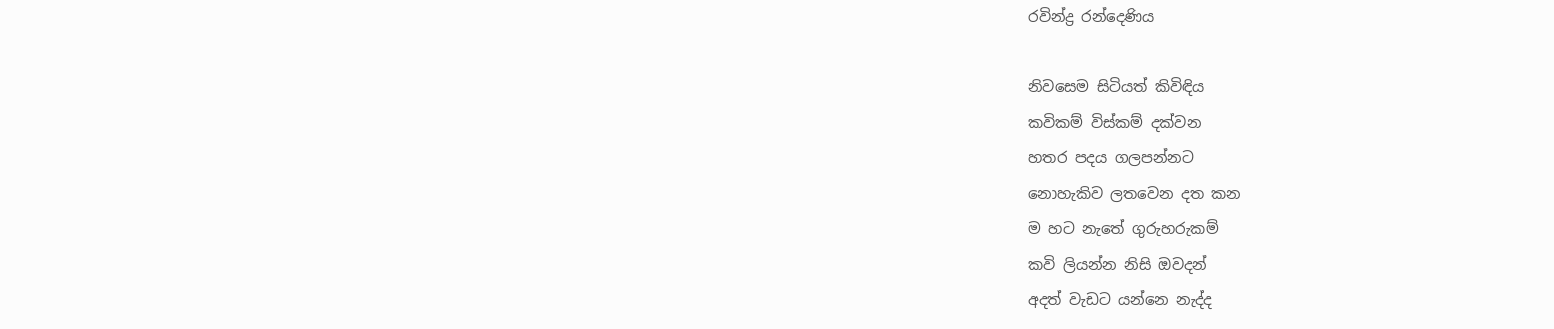රවින්ද්‍ර රන්දෙණිය

නිවසෙම සිටියත් කිවිඳිය
කවිකම් විස්කම් දක්වන
හතර පදය ගලපන්නට
නොහැකිව ලතවෙන දත කන
ම හට නැතේ ගුරුහරුකම්
කවි ලියන්න නිසි ඔවදන්
අදත් වැඩට යන්නෙ නැද්ද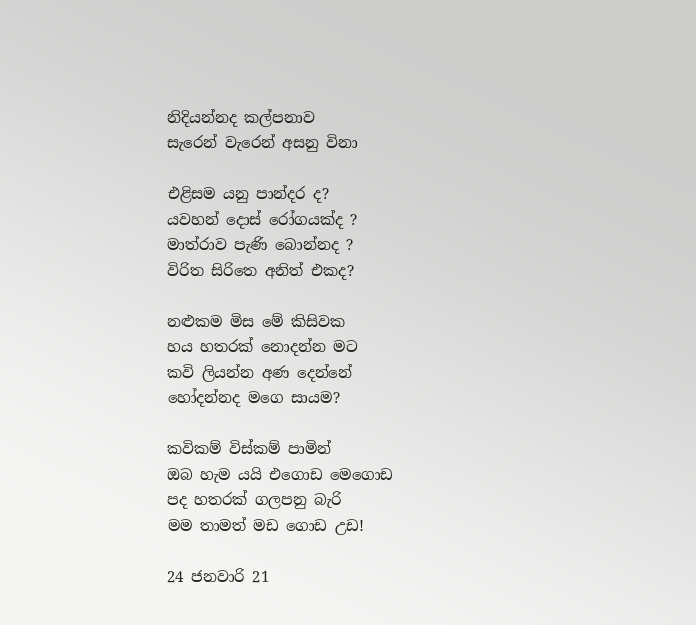නිදියන්නද කල්පනාව
සැරෙන් වැරෙන් අසනු විනා

එළිසම යනු පාන්දර ද?
යවහන් දොස් රෝගයක්ද ?
මාත්රාව පැණි බොන්නද ?
විරිත සිරිතෙ අනිත් එකද?

නළුකම මිස මේ කිසිවක
හය හතරක් නොදන්න මට
කවි ලියන්න අණ දෙන්නේ
හෝදන්නද මගෙ සායම?

කවිකම් විස්කම් පාමින්
ඔබ හැම යයි එගොඩ මෙගොඩ
පද හතරක් ගලපනු බැරි
මම තාමත් මඩ ගොඩ උඩ!

24 ජනවාරි 21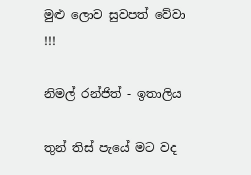මුළු ලොව සුවපත් වේවා !!!

නිමල් රන්ජිත් - ඉතාලිය

තුන් තිස් පැයේ මට වද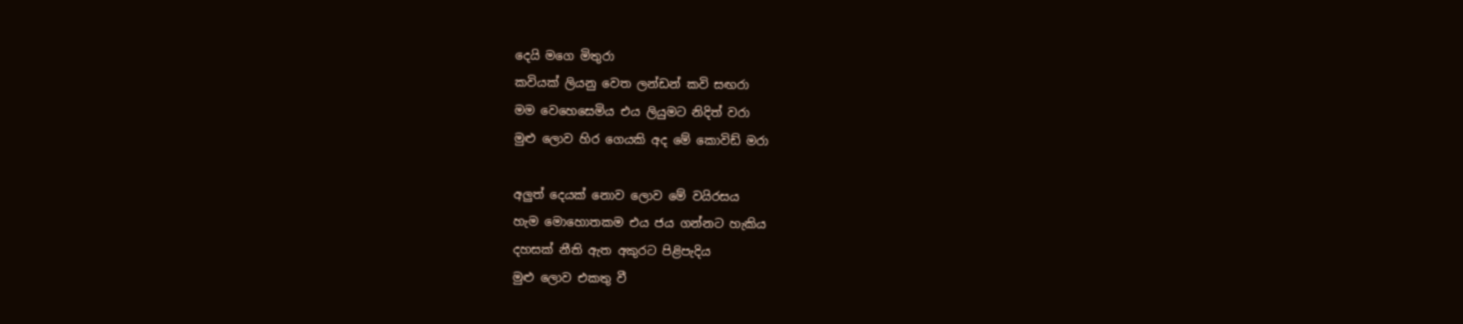දෙයි මගෙ මිතුරා
කවියක් ලියනු වෙත ලන්ඩන් කවි සඟරා
මම වෙහෙසෙමිය එය ලියුමට නිදිත් වරා
මුළු ලොව හිර ගෙයකි අද මේ කොවිඩ් මරා

අලුත් දෙයක් නොව ලොව මේ වයිරසය
හැම මොහොතකම එය ජය ගන්නට හැකිය
දහසක් නීති ඇත අකුරට පිළිපැදිය
මුළු ලොව එකතු වී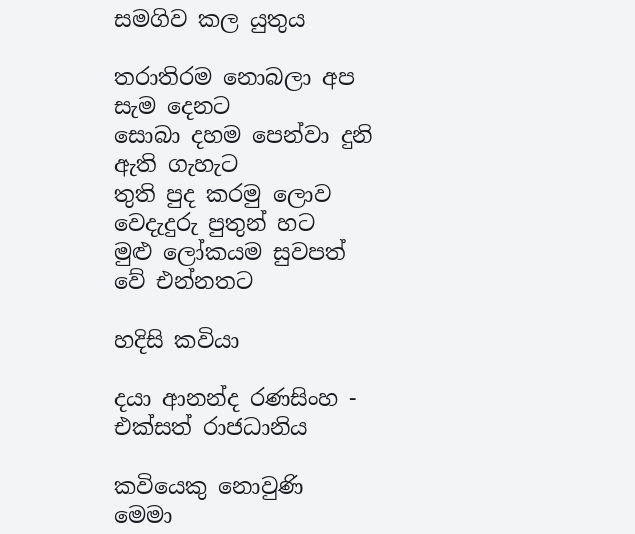සමගිව කල යුතුය

තරාතිරම නොබලා අප සැම දෙනට
සොබා දහම පෙන්වා දුනි ඇති ගැහැට
තුති පුද කරමු ලොව වෙදැදුරු පුතුන් හට
මුළු ලෝකයම සුවපත් වේ එන්නතට

හදිසි කවියා

දයා ආනන්ද රණසිංහ - එක්සත් රාජධානිය

කවියෙකු නොවුණි මෙමා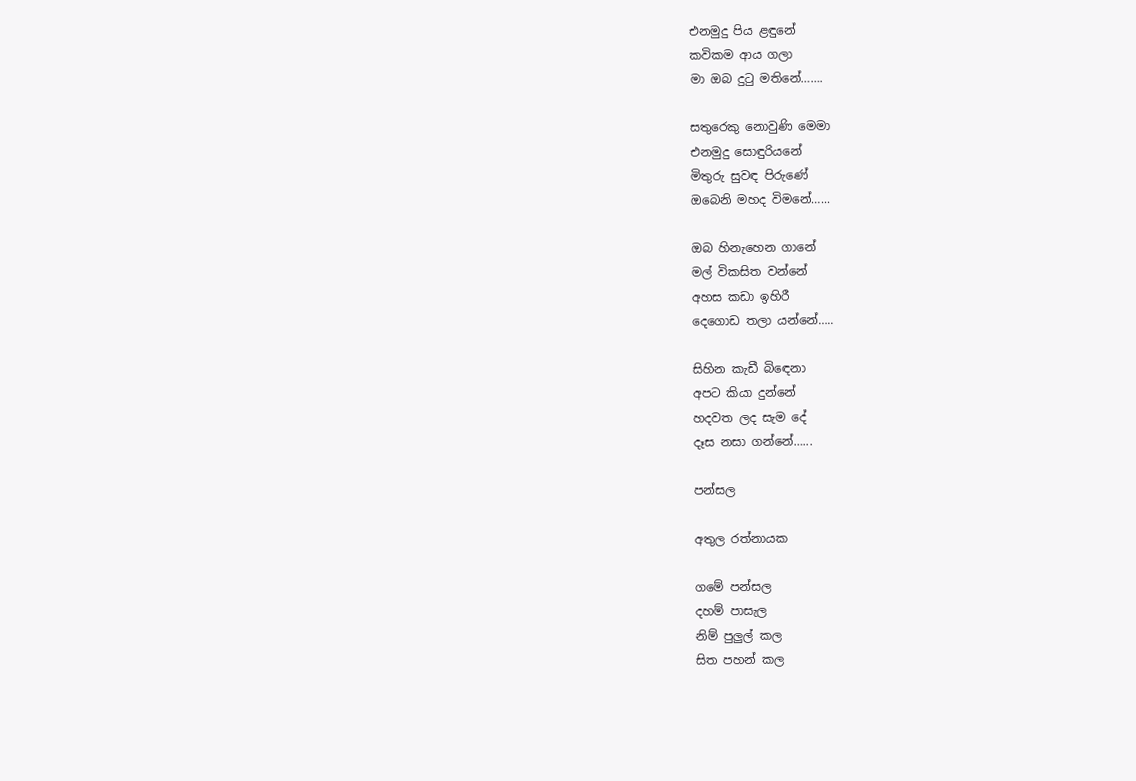එනමුදු පිය ළඳුනේ
කවිකම ආය ගලා
මා ඔබ දුටු මතිනේ…….

සතුරෙකු නොවුණි මෙමා
එනමුදු සොඳුරියනේ
මිතුරු සුවඳ පිරුණේ
ඔබෙනි මහද විමනේ…...

ඔබ හිනැහෙන ගානේ
මල් විකසිත වන්නේ
අහස කඩා ඉහිරී
දෙගොඩ තලා යන්නේ…..

සිහින කැඩී බිඳෙනා
අපට කියා දුන්නේ
හදවත ලද සැම දේ
දෑස නසා ගන්නේ…...

පන්සල

අතුල රත්නායක

ගමේ පන්සල
දහම් පාසැල
නිම් පුලුල් කල
සිත පහන් කල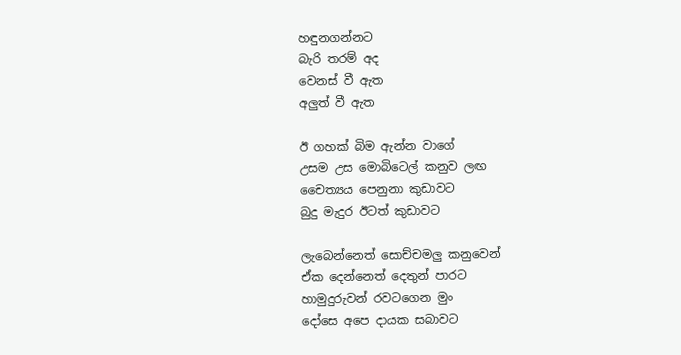හඳුනගන්නට
බැරි තරම් අද
වෙනස් වී ඇත
අලුත් වී ඇත

ඊ ගහක් බිම ඇන්න වාගේ
උසම උස මොබිටෙල් කනුව ලඟ
චෛත්‍යය පෙනුනා කුඩාවට
බුදු මැදුර ඊටත් කුඩාවට

ලැබෙන්නෙත් සොච්චමලු කනුවෙන්
ඒක දෙන්නෙත් දෙතුන් පාරට
හාමුදුරුවන් රවටගෙන මුං
දෝසෙ අපෙ දායක සබාවට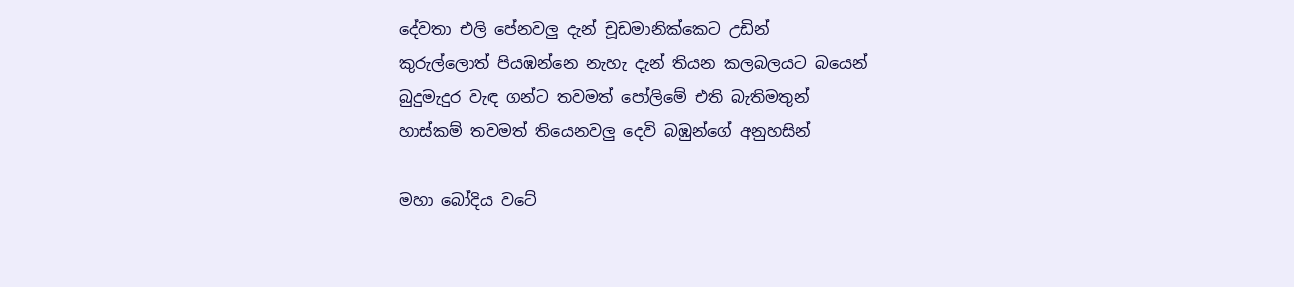දේවතා එලි පේනවලු දැන් චූඩමානික්කෙට උඩින්
කුරුල්ලොත් පියඹන්නෙ නැහැ දැන් තියන කලබලයට බයෙන්
බුදුමැදුර වැඳ ගන්ට තවමත් පෝලිමේ එති බැතිමතුන්
හාස්කම් තවමත් තියෙනවලු දෙවි බඹුන්ගේ අනුහසින්

මහා බෝදිය වටේ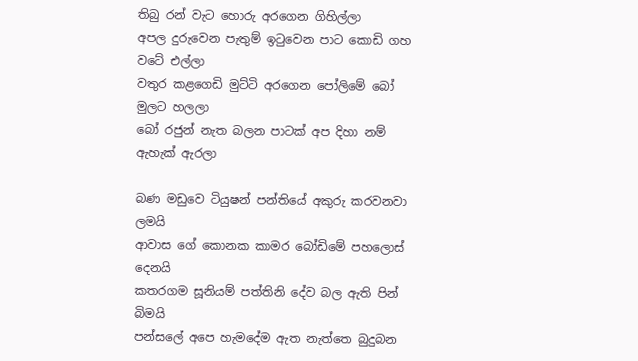තිබු රන් වැට හොරු අරගෙන ගිහිල්ලා
අපල දුරුවෙන පැතුම් ඉටුවෙන පාට කොඩි ගහ වටේ එල්ලා
වතුර කළගෙඩි මුට්ටි අරගෙන පෝලිමේ බෝ මුලට හලලා
බෝ රජුන් නැත බලන පාටක් අප දිහා නම් ඇහැක් ඇරලා

බණ මඩුවෙ ටියුෂන් පන්තියේ අකුරු කරවනවා ලමයි
ආවාස ගේ කොනක කාමර බෝඩිමේ පහලොස් දෙනයි
කතරගම සූනියම් පත්තිනි දේව බල ඇති පින් බිමයි
පන්සලේ අපෙ හැමදේම ඇත නැත්තෙ බුදුබන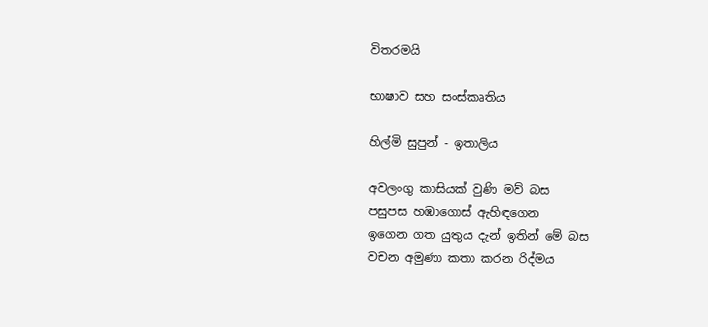විතරමයි

භාෂාව සහ සංස්කෘතිය

හිල්මි සුපුන් - ඉතාලිය

අවලංගු කාසියක් වුණි මව් බස
පසුපස හඹාගොස් ඇහිඳගෙන
ඉගෙන ගත යුතුය දැන් ඉතින් මේ බස
වචන අමුණා කතා කරන රිද්මය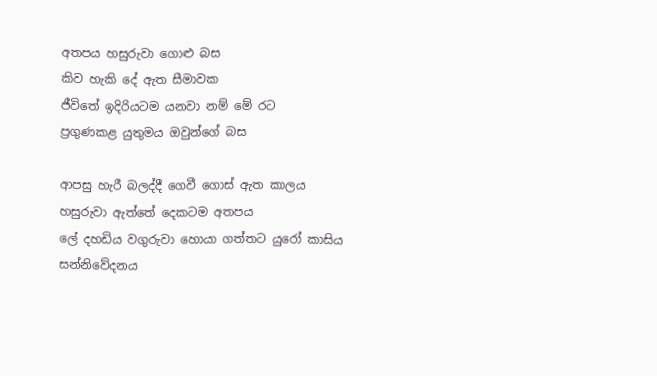අතපය හසුරුවා ගොළු බස
කිව හැකි දේ ඇත සීමාවක
ජීවිතේ ඉදිරියටම යනවා නම් මේ රට
ප්‍රගුණකළ යුතුමය ඔවුන්ගේ බස

ආපසු හැරී බලද්දී ගෙවී ගොස් ඇත කාලය
හසුරුවා ඇත්තේ දෙකටම අතපය
ලේ දහඩිය වගුරුවා හොයා ගත්තට යුරෝ කාසිය
සන්නිවේදනය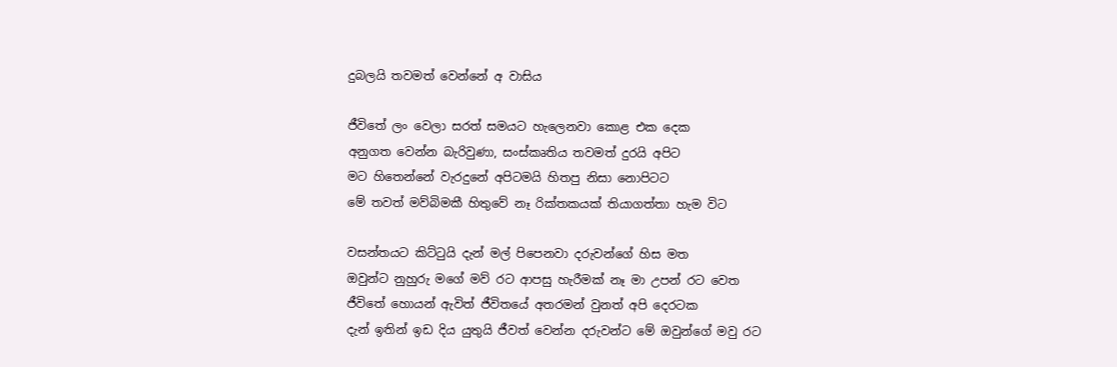දුබලයි තවමත් වෙන්නේ අ වාසිය

ජීවිතේ ලං වෙලා සරත් සමයට හැලෙනවා කොළ එක දෙක
අනුගත වෙන්න බැරිවුණා, සංස්කෘතිය තවමත් දුරයි අපිට
මට හිතෙන්නේ වැරදුනේ අපිටමයි හිතපු නිසා නොපිටට
මේ තවත් මව්බිමකී හිතුවේ නෑ රික්තකයක් තියාගත්තා හැම විට

වසන්තයට කිට්ටුයි දැන් මල් පිපෙනවා දරුවන්ගේ හිස මත
ඔවුන්ට නුහුරු මගේ මව් රට ආපසු හැරීමක් නෑ මා උපන් රට වෙත
ජීවිතේ හොයන් ඇවිත් ජීවිතයේ අතරමන් වුනත් අපි දෙරටක
දැන් ඉතින් ඉඩ දිය යුතුයි ජීවත් වෙන්න දරුවන්ට මේ ඔවුන්ගේ මවු රට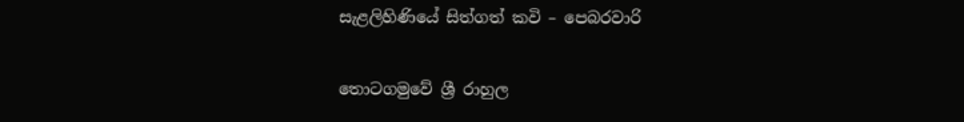සැළලිහිණියේ සිත්ගත් කවි – පෙබරවාරි

තොටගමුවේ ශ්‍රී රාහුල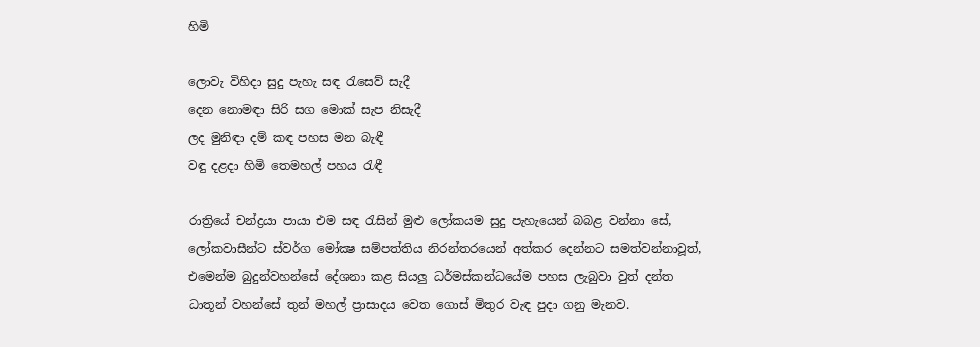හිමි

ලොවැ විහිදා සුදු පැහැ සඳ රැසෙව් සැදී
දෙන නොමඳා සිරි සග මොක් සැප නිසැදී
ලද මුනිඳා දම් කඳ පහස මන බැඳී
වඳු දළදා හිමි තෙමහල් පහය රැඳී

රාත්‍රියේ චන්ද්‍රයා පායා එම සඳ රැසින් මුළු ලෝකයම සුදු පැහැයෙන් බබළ වන්නා සේ, ලෝකවාසීන්ට ස්වර්ග මෝක්‍ෂ සම්පත්තිය නිරන්තරයෙන් අත්කර දෙන්නට සමත්වන්නාවූත්, එමෙන්ම බුදුන්වහන්සේ දේශනා කළ සියලු ධර්මස්කන්ධයේම පහස ලැබුවා වුත් දන්ත ධාතූන් වහන්සේ තුන් මහල් ප්‍රාසාදය වෙත ගොස් මිතුර වැඳ පුදා ගනු මැනව.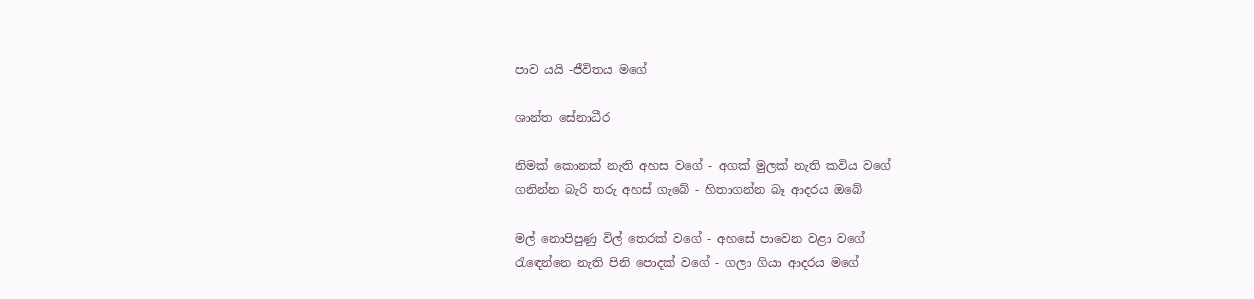පාව යයි -ජීවිතය මගේ

ශාන්ත සේනාධීර

නිමක් කොනක් නැති අහස වගේ - අගක් මුලක් නැති කවිය වගේ
ගනින්න බැරි තරු අහස් ගැබේ - හිතාගන්න බෑ ආදරය ඔබේ

මල් නොපිපුණු විල් තෙරක් වගේ - අහසේ පාවෙන වළා වගේ
රැඳෙන්නෙ නැති පිනි පොදක් වගේ - ගලා ගියා ආදරය මගේ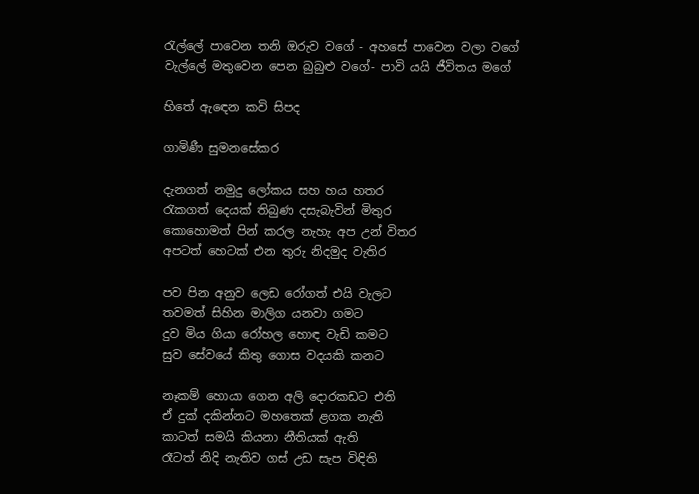රැල්ලේ පාවෙන තනි ඔරුව වගේ - අහසේ පාවෙන වලා වගේ
වැල්ලේ මතුවෙන පෙන බුබුළු වගේ- පාවි යයි ජීවිතය මගේ

හිතේ ඇ‌ඳෙන කවි සිපද

ගාමිණී සුමනසේකර

දැනගත් නමුදු ලෝ‌කය සහ හය හතර
රැකගත් දෙයක් තිබුණ දසැබැවින් මිතුර
කො‌හො‌මත් පින් කරල නැහැ අප උන් විතර
අපටත් හෙටක් එන තුරු නිදමුද වැතිර

පව පින අනුව ලෙඩ රෝ‌ගත් එයි වැලට
තවමත් සිහින මාලිග යනවා ගමට
දුව මිය ගියා රෝ‌හල හො‌ඳ වැඩි කමට
සුව සේවයේ කිතු ගො‌ස වදයකි කනට

නෑකම් හො‌යා ගෙන අලි දො‌රකඩට එති
ඒ‌ දුක් දකින්නට මහතෙක් ළගක නැති
කාටත් සමයි කියනා නීතියක් ඇ‌ති
රෑටත් නිදි නැතිව ගස් උඩ සැප විඳිති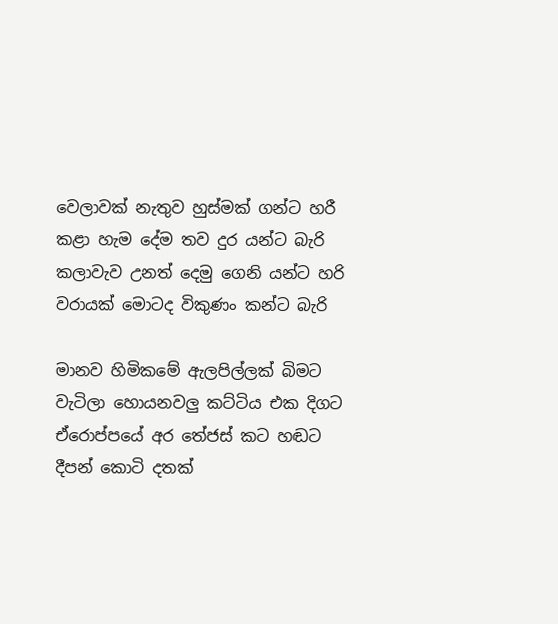වෙලාවක් නැතුව හුස්මක් ගන්ට හරී
කළා හැම දේම තව දුර යන්ට බැරි
කලාවැව උනත් දෙමු ගෙනි යන්ට හරි
වරායක් මො‌ටද විකුණං කන්ට බැරි

මානව හිමිකමේ ඇ‌ලපිල්ලක් බිමට
වැටිලා හො‌යනවලු කට්ටිය එක දිගට
ඒ‌රො‌ප්පයේ අර තේජස් කට හඬට
දීපන් කො‌ටි දතක්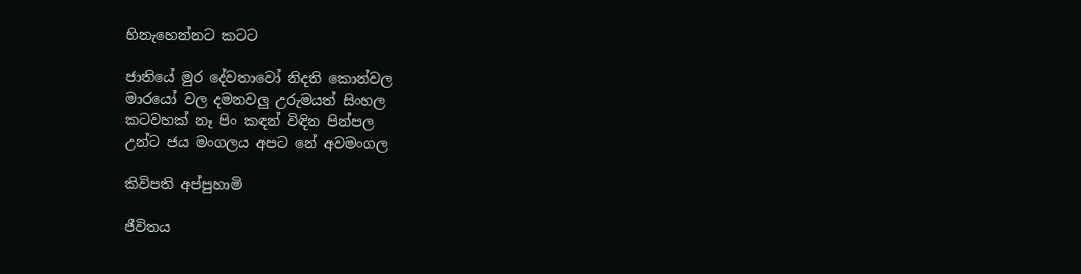හිනැහෙන්නට කටට

ජාතියේ මුර දේවතාවෝ‌ නිදති කො‌න්වල
මාරයෝ‌ වල දමනවලු උරුමයත් සිංහල
කටවහක් නෑ පිං කඳන් විඳින පින්පල
උන්ට ජය මංගලය අපට නේ අවමංගල

කිවිපති අප්පුහාමි

ජීවිතය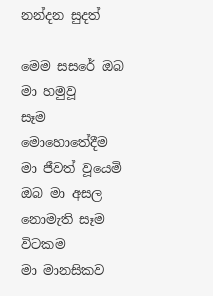නන්දන සුදත්

මෙම සසරේ ඔබ මා හමුවූ
සෑම මොහොතේදීම මා ජීවත් වූයෙමි
ඔබ මා අසල නොමැති සෑම විටකම
මා මානසිකව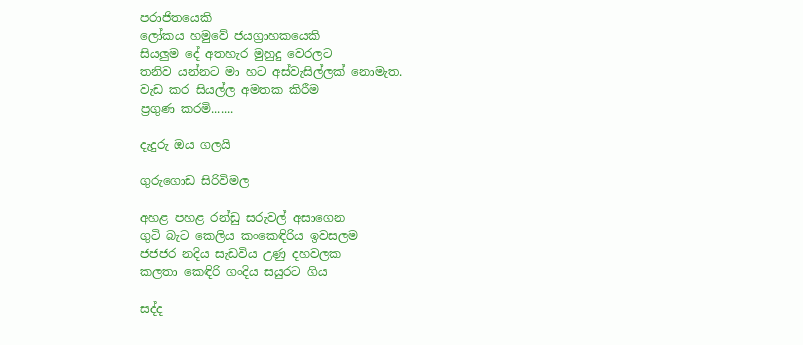පරාජිතයෙකි
ලෝකය හමුවේ ජයග්‍රාහකයෙකි
සියලුම දේ අතහැර මුහුදු වෙරලට
තනිව යන්නට මා හට අස්වැසිල්ලක් නොමැත.
වැඩ කර සියල්ල අමතක කිරීම
ප්‍රගුණ කරමි.......

දැදුරු ඔය ගලයි

ගුරුගොඩ සිරිවිමල

අහළ පහළ රන්ඩු සරුවල් අසාගෙන
ගුටි බැට කෙලිය කංකෙඳිරිය ඉවසලම
ජජජර නදිය සැඩවිය උණු දහවලක
කලතා කෙඳිරි ගංදිය සයුරට ගිය

සද්ද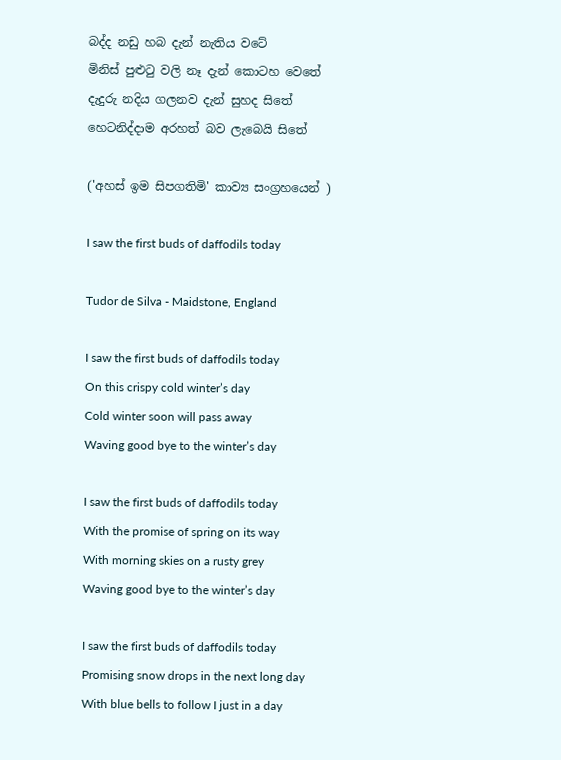බද්ද නඩු හබ දැන් නැතිය වටේ
මිනිස් පුළුටු වලි නෑ දැන් කොටහ වෙතේ
දැදුරු නදිය ගලනව දැන් සුහද සිතේ
හෙටනිද්දාම අරහත් බව ලැබෙයි සිතේ

('අහස් ඉම සිපගතිමි' කාව්‍ය සංග්‍රහයෙන් )

I saw the first buds of daffodils today

Tudor de Silva - Maidstone, England

I saw the first buds of daffodils today
On this crispy cold winter’s day
Cold winter soon will pass away
Waving good bye to the winter’s day

I saw the first buds of daffodils today
With the promise of spring on its way
With morning skies on a rusty grey
Waving good bye to the winter’s day

I saw the first buds of daffodils today
Promising snow drops in the next long day
With blue bells to follow I just in a day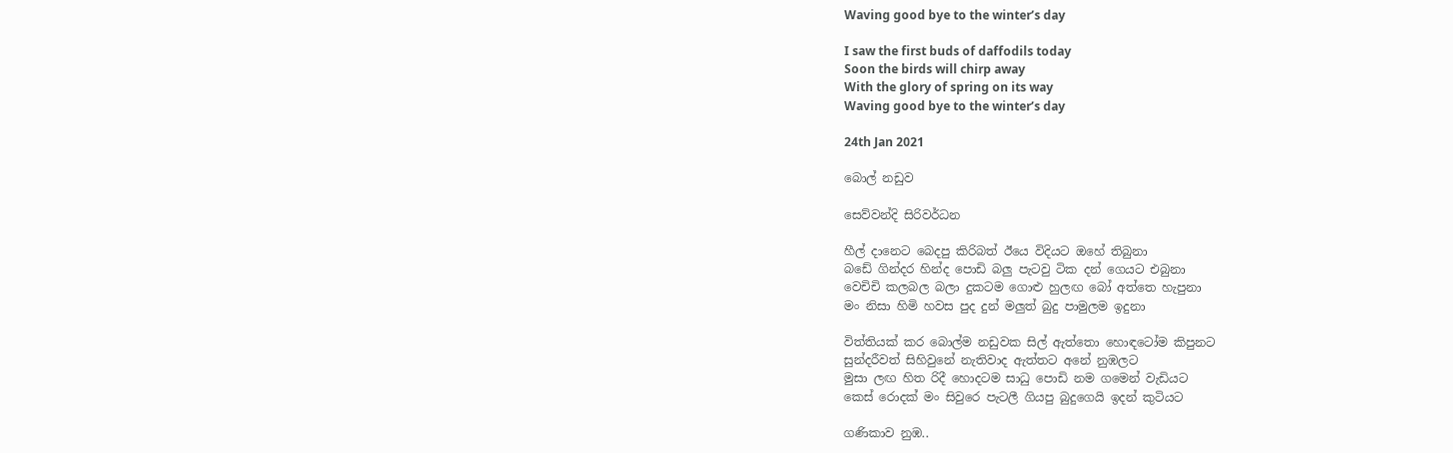Waving good bye to the winter’s day

I saw the first buds of daffodils today
Soon the birds will chirp away
With the glory of spring on its way
Waving good bye to the winter’s day

24th Jan 2021

බොල් නඩුව

සෙව්වන්දි සිරිවර්ධන

හීල් දානෙට බෙදපු කිරිබත් ඊයෙ විදියට ඔහේ තිබුනා
බඩේ ගින්දර හින්ද පොඩි බලු පැටවු ටික දන් ගෙයට එබුනා
වෙචිචි කලබල බලා දුකටම ගොළු හුලඟ බෝ අත්තෙ හැපුනා
මං නිසා හිමි හවස පුද දුන් මලුත් බුදු පාමුලම ඉදුනා

විත්තියක් කර බොල්ම නඩුවක සිල් ඇත්තො හොඳටෝම කිපුනට
සුන්දරීවත් සිහිවුනේ නැතිවාද ඇත්තට අනේ නුඹලට
මුසා ලඟ හිත රිදී හොදටම සාධු පොඩි නම ගමෙන් වැඩියට
කෙස් රොදක් මං සිවුරෙ පැටලී ගියපු බුදුගෙයි ඉදන් කුටියට

ගණිකාව නුඹ..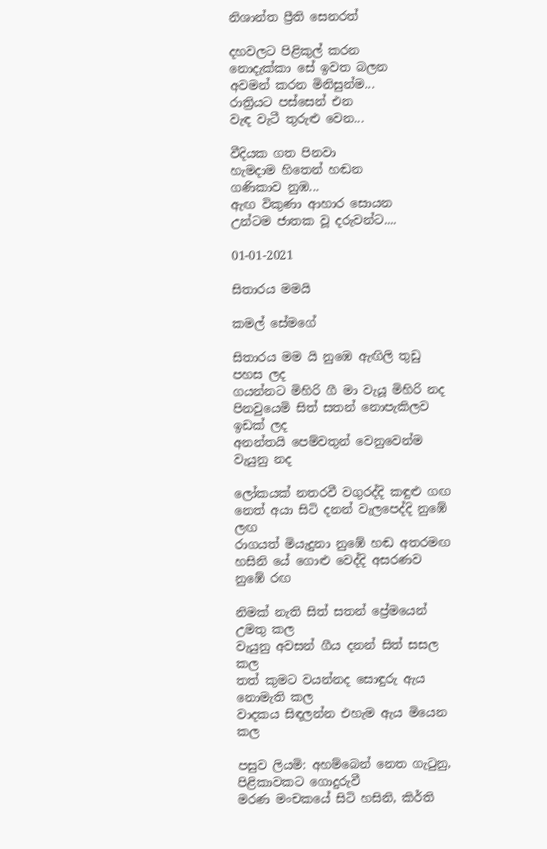නිශාන්ත ප්‍රීති සෙනරත්

දහවලට පිළිකුල් කරන
නොදැක්කා සේ ඉවත බලන
අවමන් කරන මිනිසුන්ම...
රාත්‍රියට පස්සෙන් එන
වැඳ වැටී තුරුළු වෙන...

වීදියක ගත පිනවා
හැමදාම හිතෙන් හඬන
ගණිකාව නුඹ...
ඇඟ විකුණා ආහාර සොයන
උන්ටම ජාතක වූ දරුවන්ට....

01-01-2021

සිතාරය මමයි

කමල් සේමගේ

සිතාරය මම යි නුඹෙ ඇඟිලි තුඩු පහස ලද
ගයන්නට මිහිරි ගී මා වැයූ මිහිරි නද
පිනවුයෙමි සිත් සතන් නොපැකිලව ඉඩක් ලද
අනන්තයි පෙම්වතුන් වෙනුවෙන්ම වැයුනු නද

ලෝකයක් නතරවී වගුරද්දි කඳුළු ගඟ
නෙත් අයා සිටි දනන් වැලපෙද්දි නුඹේ ලඟ
රාගයත් මියැදුනා නුඹේ හඬ අතරමඟ
හසිනි යේ ගොළු වෙද්දි අසරණව නුඹේ රඟ

නිමක් නැති සිත් සතන් ප්‍රේමයෙන් උමතු කල
වැයුනු අවසන් ගීය දනන් සිත් සසල කල
තත් කුමට වයන්නද සොඳුරු ඇය නොමැති කල
වාදකය සිඳලන්න එහැම ඇය මියෙන කල

පසුව ලියමි: අහම්බෙන් නෙත ගැටුනු, පිළිකාවකට ගොදුරුවී
මරණ මංචකයේ සිටි හසිනි, කිර්ති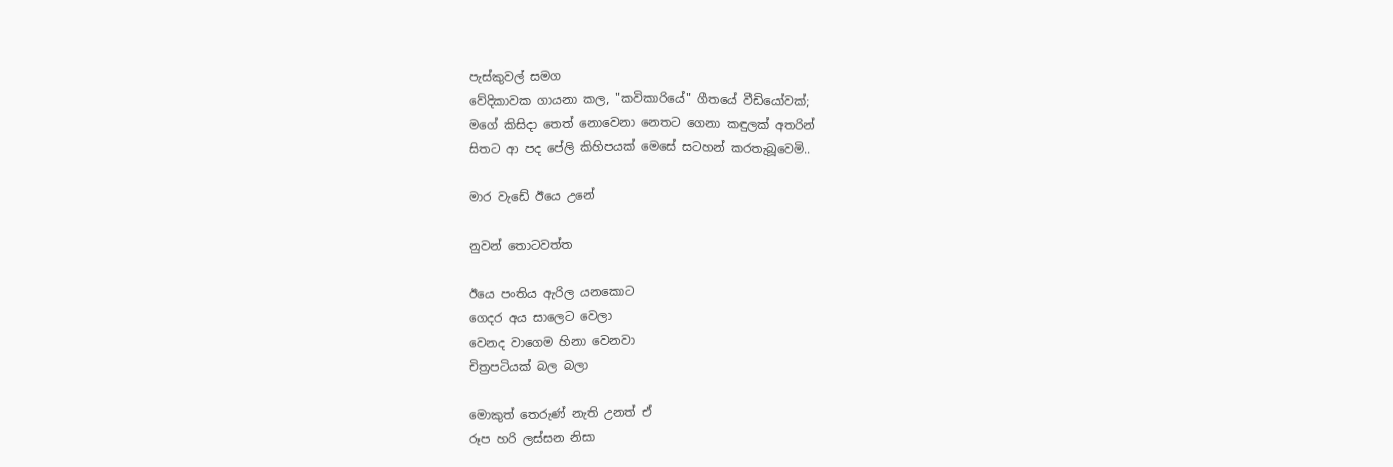පැස්කුවල් සමග
වේදිකාවක ගායනා කල, "කවිකාරියේ" ගීතයේ වීඩියෝවක්;
මගේ කිසිදා තෙත් නොවෙනා නෙතට ගෙනා කඳුලක් අතරින්
සිතට ආ පද පේලි කිහිපයක් මෙසේ සටහන් කරතැබූවෙමි..

මාර වැඩේ ඊයෙ උනේ

නුවන් තොටවත්ත

ඊයෙ පංතිය ඇරිල යනකොට
ගෙදර අය සාලෙට වෙලා
වෙනද වාගෙම හිනා වෙනවා
චිත්‍රපටියක් බල බලා

මොකුත් තෙරුණ් නැති උනත් ඒ
රූප හරි ලස්සන නිසා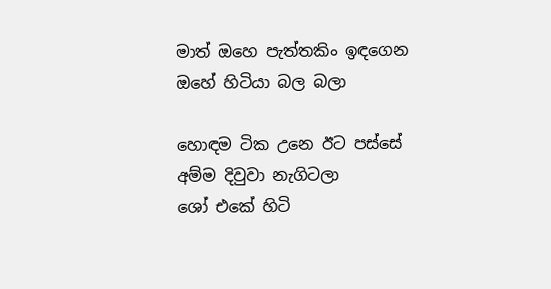මාත් ඔහෙ පැත්තකිං ඉඳගෙන
ඔහේ හිටියා බල බලා

හොඳම ටික උනෙ ඊට පස්සේ
අම්ම දිවුවා නැගිටලා
ශෝ එකේ හිටි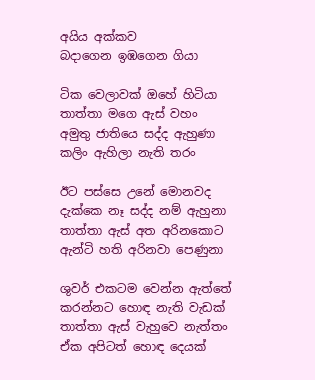අයිය අක්කව
බදාගෙන ඉඹගෙන ගියා

ටික වෙලාවක් ඔහේ හිටියා
තාත්තා මගෙ ඇස් වහං
අමුතු ජාතියෙ සද්ද ඇහුණා
කලිං ඇහිලා නැති තරං

ඊට පස්සෙ උනේ මොනවද
දැක්කෙ නෑ සද්ද නම් ඇහුනා
තාත්තා ඇස් අත අරිනකොට
ඇන්ටි හති අරිනවා පෙණුනා

ශුවර් එකටම වෙන්න ඇත්තේ
කරන්නට හොඳ නැති වැඩක්
තාත්තා ඇස් වැහුවෙ නැත්තං
ඒක අපිටත් හොඳ දෙයක්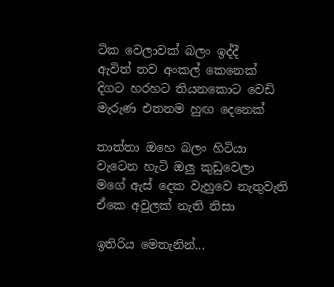ටික වෙලාවක් බලං ඉද්දී
ඇවිත් තව අංකල් කෙනෙක්
දිගට හරහට තියනකොට වෙඩි
මැරුණ එතනම හුඟ දෙනෙක්

තාත්තා ඔහෙ බලං හිටියා
වැටෙන හැටි ඔලු කුඩුවෙලා
මගේ ඇස් දෙක වැහුවෙ නැතුවැති
ඒකෙ අවුලක් නැති නිසා

ඉතිරිය මෙතැනින්...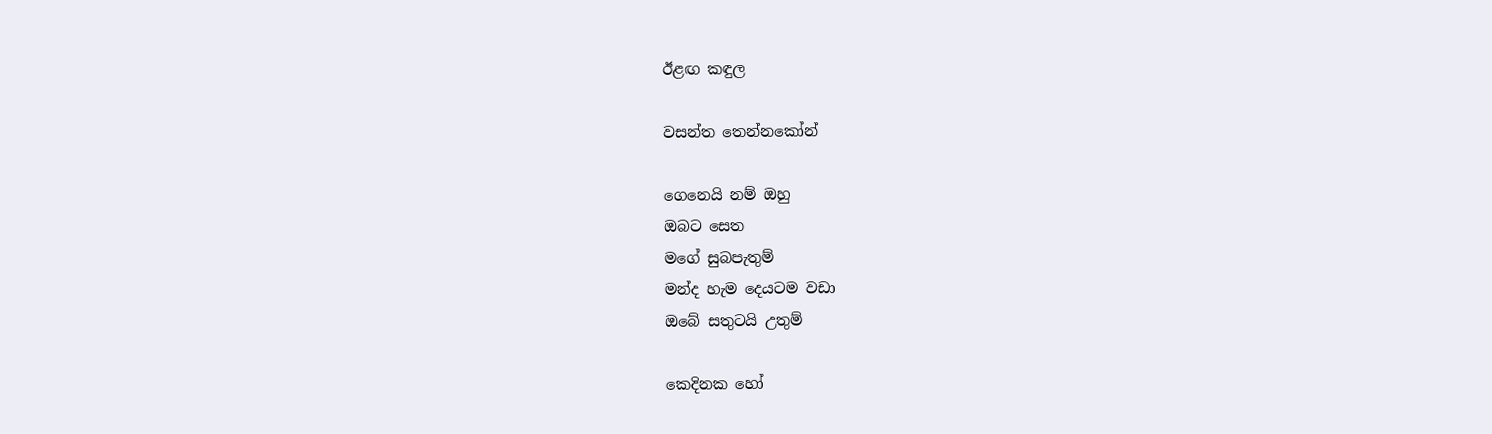ඊළඟ කඳුල

වසන්ත තෙන්නකෝන්

ගෙනෙයි නම් ඔහු
ඔබට සෙත
මගේ සුබපැතුම්
මන්ද හැම දෙයටම වඩා
ඔබේ සතුටයි උතුම්

කෙදිනක හෝ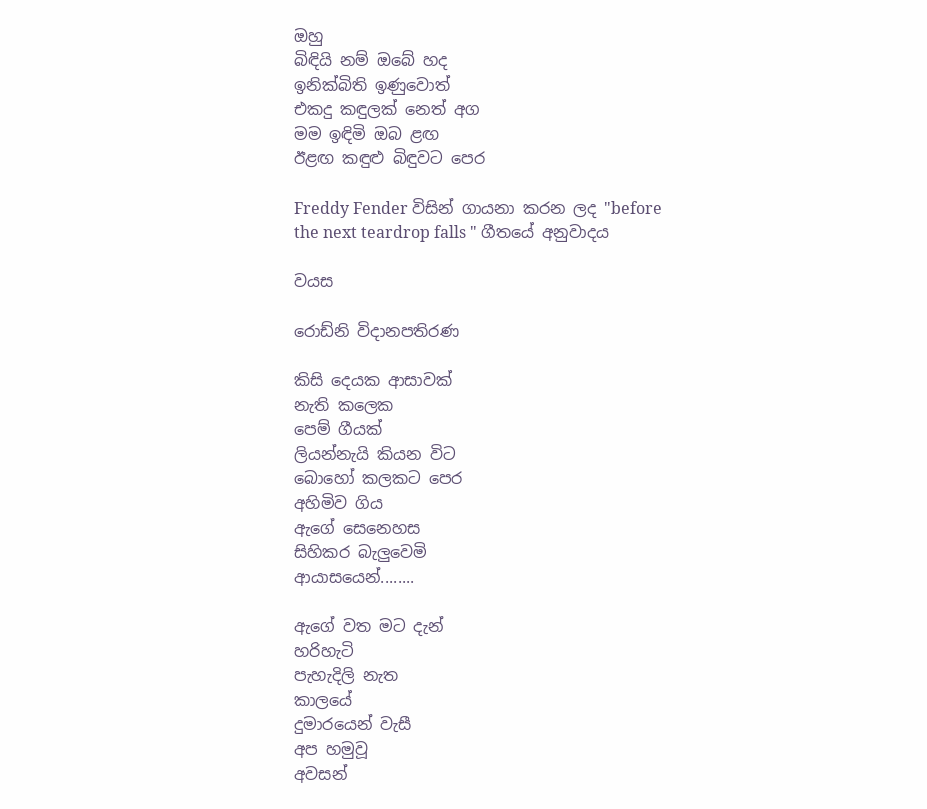ඔහු
බිඳියි නම් ඔබේ හද
ඉනික්බිති ඉණුවොත්
එකදු කඳුලක් නෙත් අග
මම ඉඳිමි ඔබ ළඟ
ඊළඟ කඳුළු බිඳුවට පෙර

Freddy Fender විසින් ගායනා කරන ලද "before the next teardrop falls " ගීතයේ අනුවාදය

වයස

රොඩ්නි විදානපතිරණ

කිසි දෙයක ආසාවක්
නැති කලෙක
පෙම් ගීයක්
ලියන්නැයි කියන විට
බොහෝ කලකට පෙර
අහිමිව ගිය
ඇගේ සෙනෙහස
සිහිකර බැලුවෙමි
ආයාසයෙන්........

ඇගේ වත මට දැන්
හරිහැටි
පැහැදිලි නැත
කාලයේ
දුමාරයෙන් වැසී
අප හමුවූ
අවසන්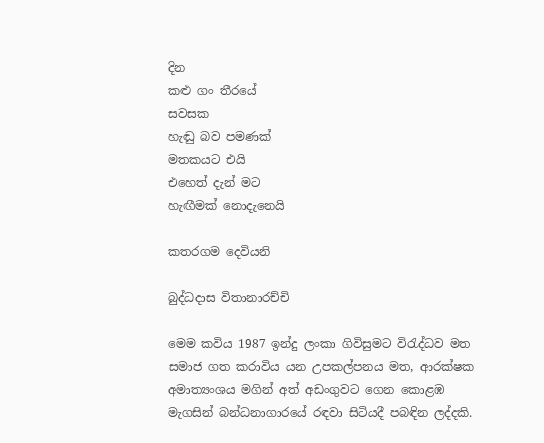දින
කළු ගං තීරයේ
සවසක
හැඬු බව පමණක්
මතකයට එයි
එහෙත් දැන් මට
හැඟීමක් නොදැනෙයි

කතරගම දෙවියනි

බුද්ධදාස විතානාරච්චි

මෙම කවිය 1987 ඉන්දු ලංකා ගිවිසුමට විරැද්ධව මත
සමාජ ගත කරාවිය යන උපකල්පනය මත, ආරක්ෂක
අමාත්‍යංශය මගින් අත් අඩංගුවට ගෙන කොළඹ
මැගසින් බන්ධනාගාරයේ රඳවා සිටියදී පබඳින ලද්දකි.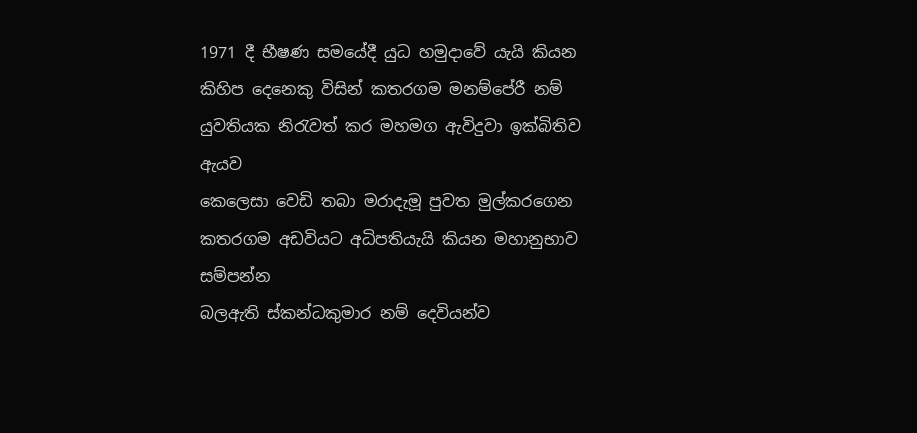1971 දී භීෂණ සමයේදී යුධ හමුදාවේ යැයි කියන
කිහිප දෙනෙකු විසින් කතරගම මනම්පේරී නම්
යුවතියක නිරැවත් කර මහමග ඇවිදුවා ඉක්බිතිව ඇයව
කෙලෙසා වෙඩි තබා මරාදැමූ පුවත මුල්කරගෙන
කතරගම අඩවියට අධිපතියැයි කියන මහානුභාව සම්පන්න
බලඇති ස්කන්ධකුමාර නම් දෙවියන්ව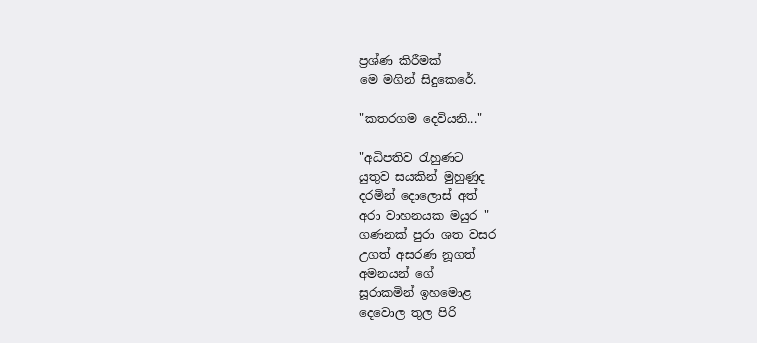ප්‍රශ්ණ කිරීමක්
මෙ මගින් සිදුකෙරේ.

"කතරගම දෙවියනි..."

"අධිපතිව රැහුණට
යුතුව සයකින් මුහුණුද
දරමින් දොලොස් අත්
අරා වාහනයක මයුර "
ගණනක් පුරා ශත වසර
උගත් අසරණ නූගත්
අමනයන් ගේ
සූරාකමින් ඉහමොළ
දෙවොල තුල පිරි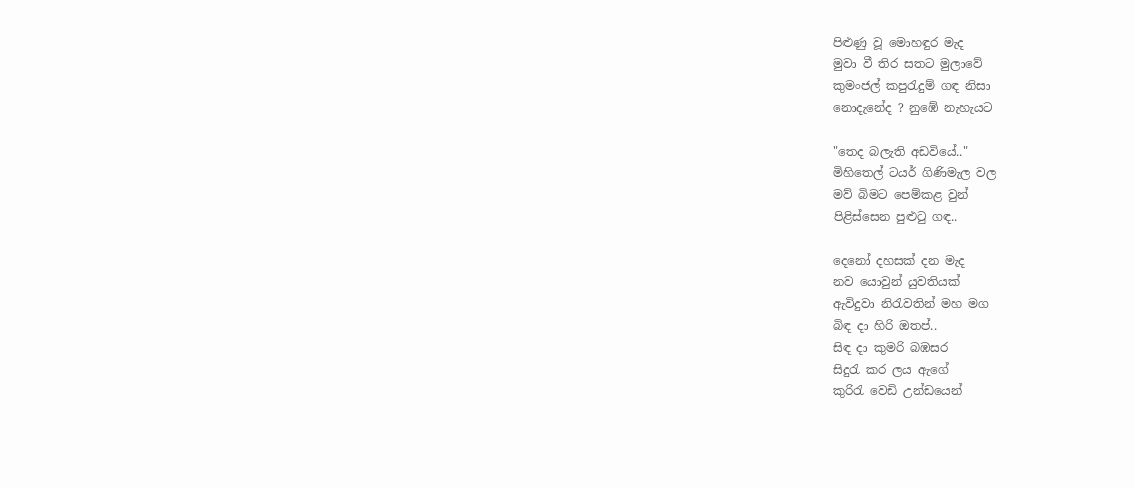පිළුණු වූ මොහඳුර මැද
මුවා වී තිර සතට මුලාවේ
කුමංජල් කපුරැදුම් ගඳ නිසා
නොදැනේද ? නුඹේ නැහැයට

"තෙද බලැති අඩවියේ.."
මිහිතෙල් ටයර් ගිණිමැල වල
මව් බිමට පෙම්කළ වුන්
පිළිස්සෙන පුළුටු ගඳ..

දෙනෝ දහසක් දන මැද
නව යොවුන් යුවතියක්
ඇවිදුවා නිරැවතින් මහ මග
බිඳ දා හිරි ඔතප්..
සිඳ දා කුමරි බඹසර
සිදුරැ කර ලය ඇගේ
කුරිරැ වෙඩි උන්ඩයෙන්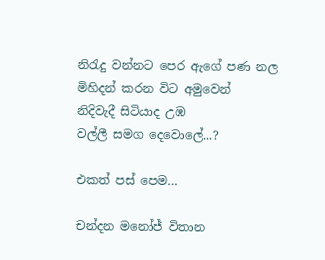නිරැදු වන්නට පෙර ඇගේ පණ නල
මිහිදන් කරන විට අමුවෙන්
නිදිවැදී සිටියාද උඹ
වල්ලී සමග දෙවොලේ...?

එකත් පස් පෙම…

චන්දන මනෝජ් විතාන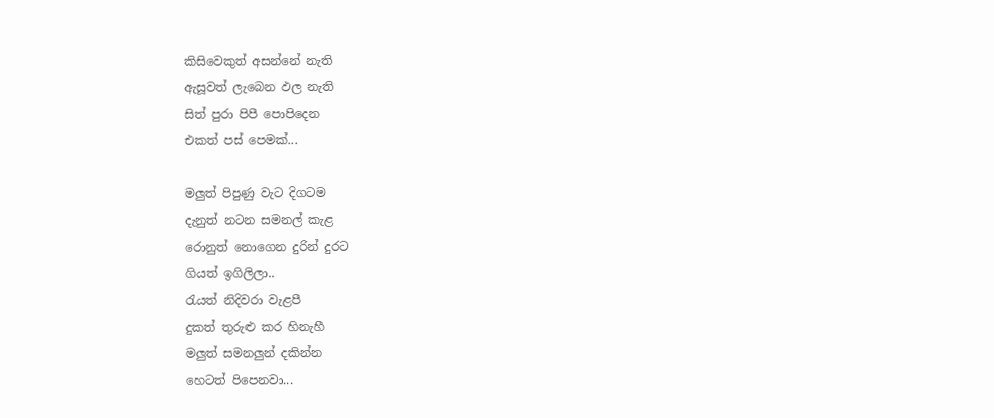කිසිවෙකුත් අසන්නේ නැති
ඇසූවත් ලැබෙන ඵල නැති
සිත් පුරා පිපී පොපිදෙන
එකත් පස් පෙමක්...

මලුත් පිපුණු වැට දිගටම
දැනුත් නටන සමනල් කැළ
රොනුත් නොගෙන දුරින් දුරට
ගියත් ඉගිලිලා..
රැයත් නිදිවරා වැළපී
දුකත් තුරුළු කර හිනැහී
මලුත් සමනලුන් දකින්න
හෙටත් පිපෙනවා...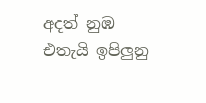අදත් නුඹ එතැයි ඉපිලුනු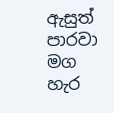ඇසුත් පාරවා මග හැර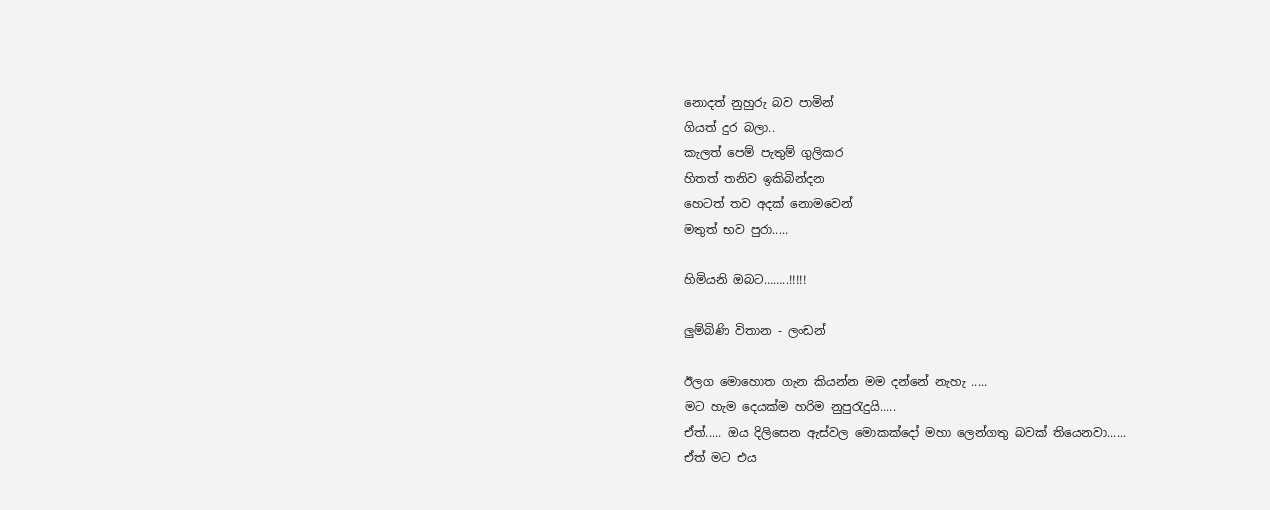නොදත් නුහුරු බව පාමින්
ගියත් දුර බලා..
කැලත් පෙම් පැතුම් ගුලිකර
හිතත් තනිව ඉකිබින්දන
හෙටත් තව අදක් නොමවෙන්
මතුත් භව පුරා.....

හිමියනි ඔබට……..!!!!!

ලුම්බිණි විතාන - ලංඩන්

ඊලග මොහොත ගැන කියන්න මම දන්නේ නැහැ .....
මට හැම දෙයක්ම හරිම නුපුරැදුයි.....
ඒත්..... ඔය දිලිසෙන ඇස්වල මොකක්දෝ මහා ලෙන්ගතු බවක් තියෙනවා......
ඒත් මට එය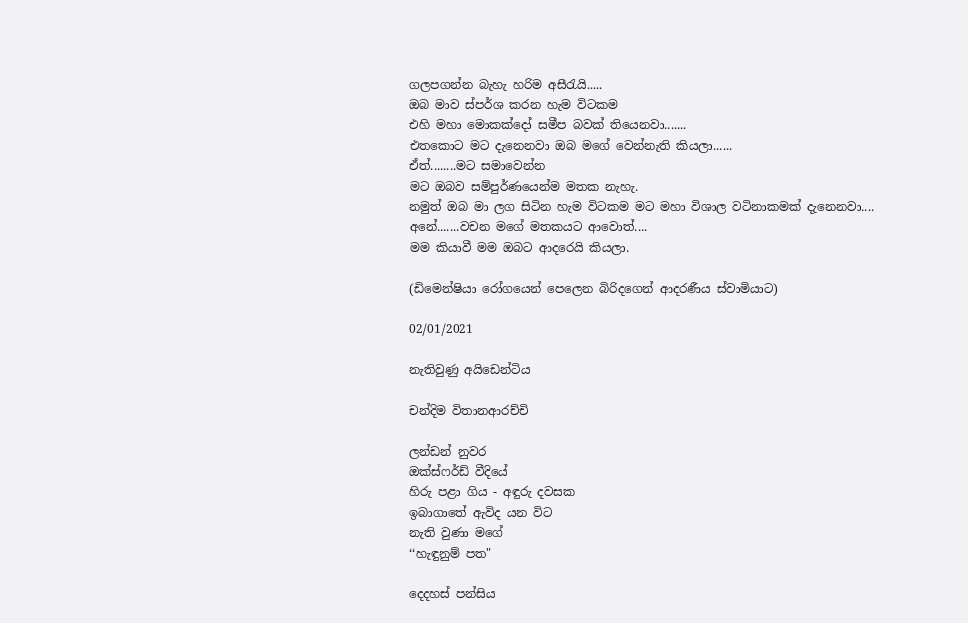ගලපගන්න බැහැ හරිම අසීරැයි.....
ඔබ මාව ස්පර්ශ කරන හැම විටකම
එහි මහා මොකක්දෝ සමීප බවක් තියෙනවා.......
එතකොට මට දැනෙනවා ඔබ මගේ වෙන්නැති කියලා......
ඒත්........මට සමාවෙන්න
මට ඔබව සම්පුර්ණයෙන්ම මතක නැහැ.
නමුත් ඔබ මා ලග සිටින හැම විටකම මට මහා විශාල වටිනාකමක් දැනෙනවා....
අනේ.......වචන මගේ මතකයට ආවොත්....
මම කියාවී මම ඔබට ආදරෙයි කියලා.

(ඩිමෙන්ෂියා රෝගයෙන් පෙලෙන බිරිදගෙන් ආදරණීය ස්වාමියාට)

02/01/2021

නැතිවුණු අයිඩෙන්ටිය

චන්දිම විතානආරච්චි

ලන්ඩන් නුවර
ඔක්ස්ෆර්ඩ් වීදියේ
හිරු පළා ගිය - අඳුරු දවසක
ඉබාගාතේ ඇවිද යන විට
නැති වුණා මගේ
‘‘හැඳුනුම් පත"

දෙදහස් පන්සිය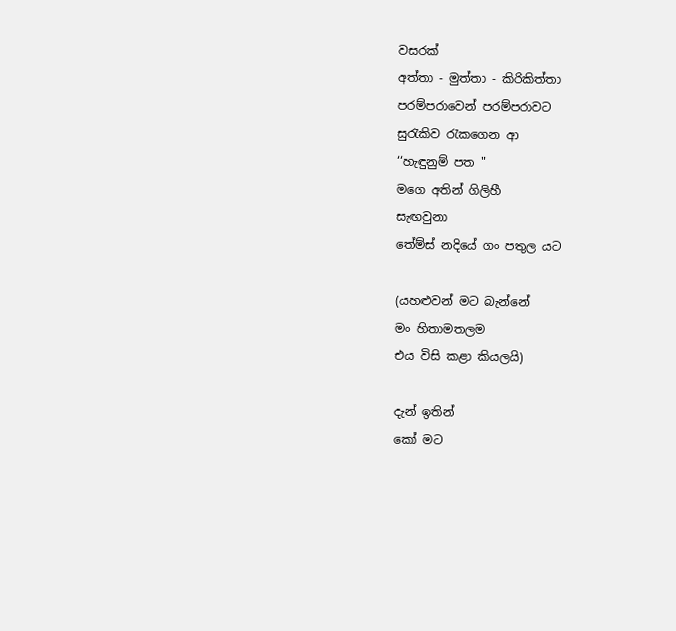වසරක්
අත්තා - මුත්තා - කිරිකිත්තා
පරම්පරාවෙන් පරම්පරාවට
සුරැකිව රැකගෙන ආ
‘‘හැඳුනුම් පත "
මගෙ අතින් ගිලිහී
සැඟවුනා
තේම්ස් නදියේ ගං පතුල යට

(යහළුවන් මට බැන්නේ
මං හිතාමතලම
එය විසි කළා කියලයි)

දැන් ඉතින්
කෝ මට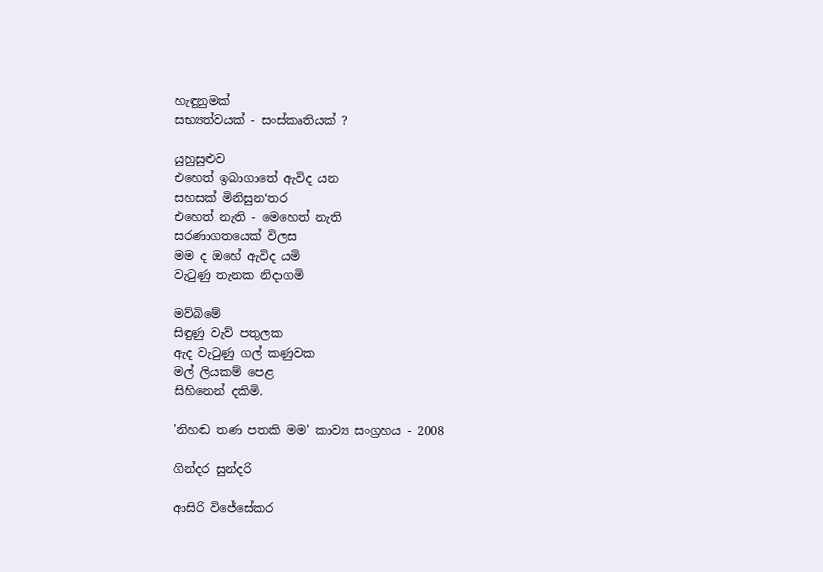හැඳුනුමක්
සභ්‍යත්වයක් - සංස්කෘතියක් ?

යුහුසුළුව
එහෙත් ඉබාගාතේ ඇවිද යන
සහසක් මිනිසුන‘තර
එහෙත් නැති - මෙහෙත් නැති
සරණාගතයෙක් විලස
මම ද ඔහේ ඇවිද යමි
වැටුණු තැනක නිදාගමි

මව්බිමේ
සිඳුණු වැව් පතුලක
ඇද වැටුණු ගල් කණුවක
මල් ලියකම් පෙළ
සිහිනෙන් දකිමි.

'නිහඬ තණ පතකි මම' කාව්‍ය සංග්‍රහය - 2008

ගින්දර සුන්දරි

ආසිරි විජේසේකර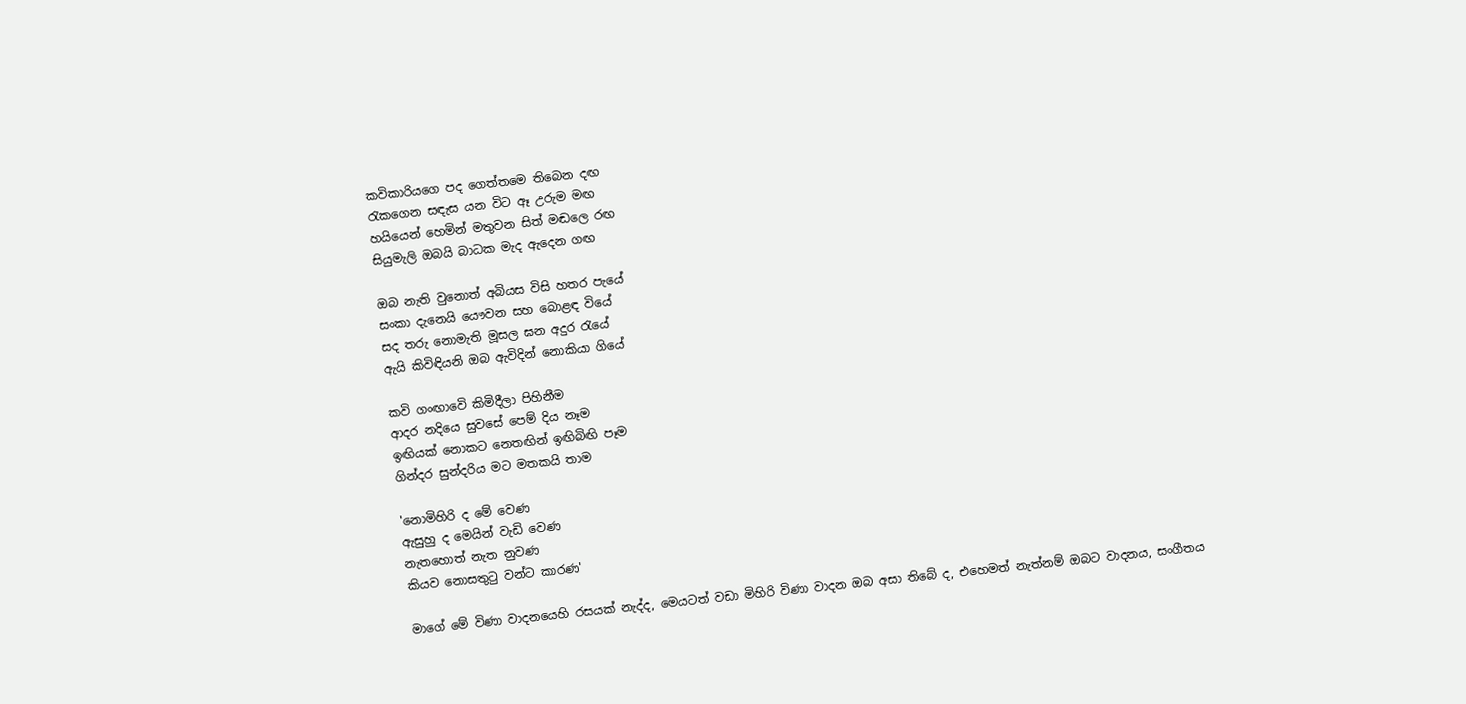කවිකාරියගෙ පද ගෙත්තමෙ තිබෙන දඟ
රැකගෙන සඳැස යන විට ඈ උරුම මඟ
හයියෙන් හෙමින් මතුවන සිත් මඬලෙ රඟ
සියුමැලි ඔබයි බාධක මැද ඇදෙන ගඟ

ඔබ නැති වුනොත් අබියස විසි හතර පැයේ
සංකා දැනෙයි යෞවන සහ බොළඳ වියේ
සද තරු නොමැති මූසල ඝන අදුර රැයේ
ඇයි කිවිඳියනි ඔබ ඇවිදින් නොකියා ගියේ

කවි ගංඟාවෙි කිමිදීලා පිහිනීම
ආදර නදියෙ සුවසේ පෙම් දිය නෑම
ඉඟියක් නොකට නෙතඟින් ඉඟිබිඟි පෑම
ගින්දර සුන්දරිය මට මතකයි තාම

'නොමිහිරි ද මේ වෙණ
ඇසුහු ද මෙයින් වැඩි වෙණ
නැතහොත් නැත නුවණ
කියව නොසතුටු වන්ට කාරණ'

මාගේ මේ විණා වාදනයෙහි රසයක් නැද්ද, මෙයටත් වඩා මිහිරි විණා වාදන ඔබ අසා තිබේ ද, එහෙමත් නැත්නම් ඔබට වාදනය, සංගීතය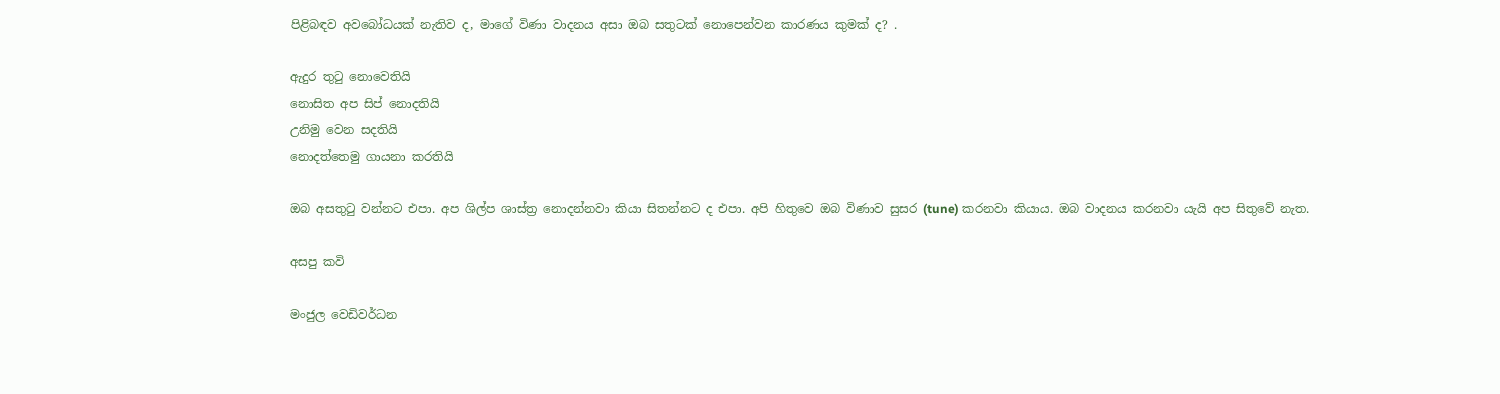පිළිබඳව අවබෝධයක් නැතිව ද, මාගේ විණා වාදනය අසා ඔබ සතුටක් නොපෙන්වන කාරණය කුමක් ද? .

ඇදුර තුටු නොවෙතියි
නොසිත අප සිප් නොදතියි
උනිමු වෙන සදතියි
නොදත්තෙමු ගායනා කරතියි

ඔබ අසතුටු වන්නට එපා. අප ශිල්ප ශාස්ත්‍ර නොදන්නවා කියා සිතන්නට ද එපා. අපි හිතුවෙ ඔබ විණාව සුසර (tune) කරනවා කියාය. ඔබ වාදනය කරනවා යැයි අප සිතුවේ නැත.

අසපු කවි

මංජුල වෙඩිවර්ධන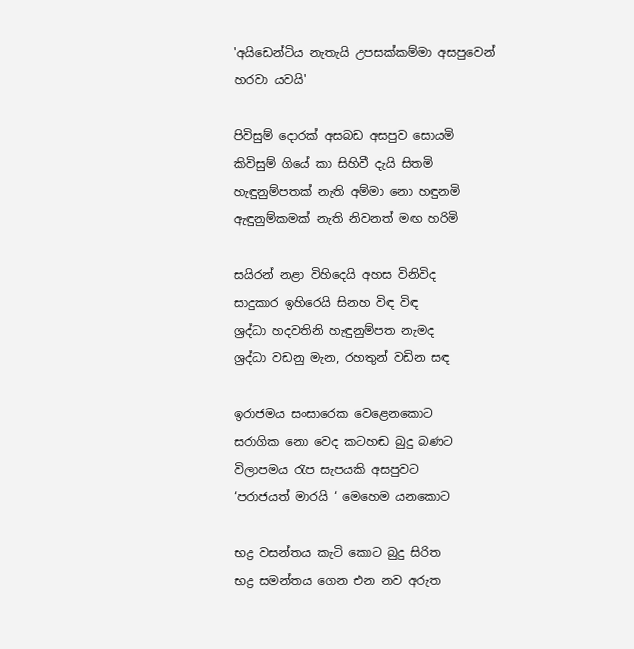'අයිඩෙන්ටිය නැතැයි උපසක්කම්මා අසපුවෙන් හරවා යවයි'

පිවිසුම් දොරක් අසබඩ අසපුව සොයමි
කිවිසුම් ගියේ කා සිහිවී දැයි සිතමි
හැඳුනුම්පතක් නැති අම්මා නො හඳුනමි
ඇඳුනුම්කමක් නැති නිවනත් මඟ හරිමි

සයිරන් නළා විහිදෙයි අහස විනිවිද
සාදුකාර ඉහිරෙයි සිනහ විඳ විඳ
ශ්‍රද්ධා හදවතිනි හැඳුනුම්පත නැමද
ශ්‍රද්ධා වඩනු මැන, රහතුන් වඩින සඳ

ඉරාජමය සංසාරෙක වෙළෙනකොට
සරාගික නො වෙද කටහඬ බුදු බණට
විලාපමය රැප සැපයකි අසපුවට
‘පරාජයත් මාරයි ‘ මෙහෙම යනකොට

භද්‍ර වසන්තය කැටි කොට බුදු සිරිත
භද්‍ර සමන්තය ගෙන එන නව අරුත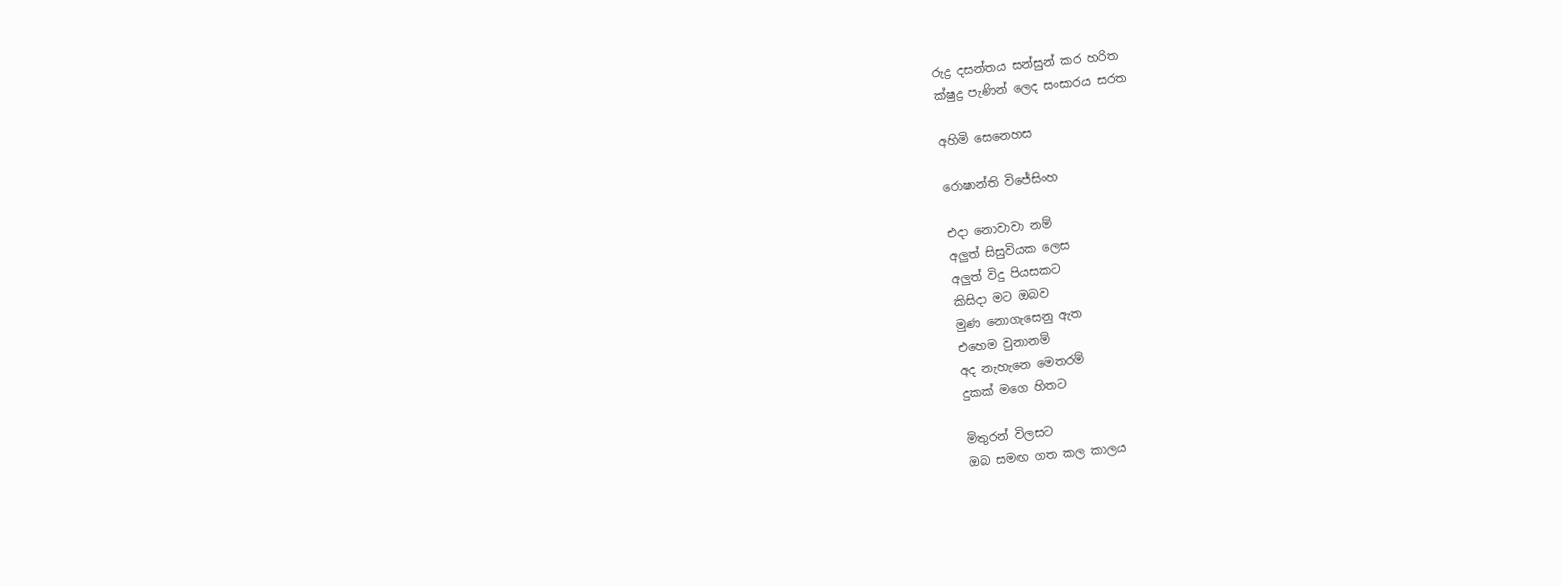රුද්‍ර දසන්තය සන්සුන් කර හරිත
ක්ෂුද්‍ර පැණින් ලෙද සංසාරය සරත

අහිමි සෙනෙහස

රොෂාන්ති විජේසිංහ

එදා නොවාවා නම්
අලුත් සිසුවියක ලෙස
අලුත් විදු පියසකට
කිසිදා මට ඔබව
මුණ නොගැසෙනු ඇත
එහෙම වුනානම්
අද නැහැනෙ මෙතරම්
දුකක් මගෙ හිතට

මිතුරන් විලසට
ඔබ සමඟ ගත කල කාලය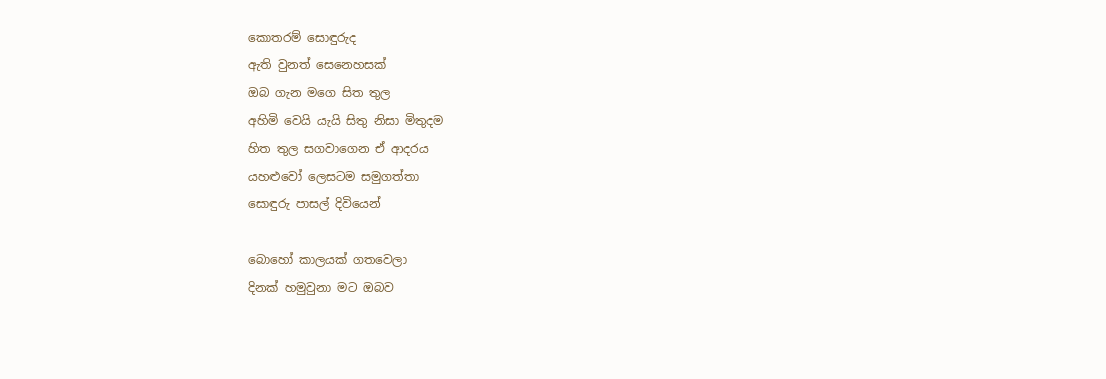කොතරම් සොඳුරුද
ඇති වුනත් සෙනෙහසක්
ඔබ ගැන මගෙ සිත තුල
අහිමි වෙයි යැයි සිතු නිසා මිතුදම
හිත තුල සගවාගෙන ඒ ආදරය
යහළුවෝ ලෙසටම සමුගත්තා
සොඳුරු පාසල් දිවියෙන්

බොහෝ කාලයක් ගතවෙලා
දිනක් හමුවුනා මට ඔබව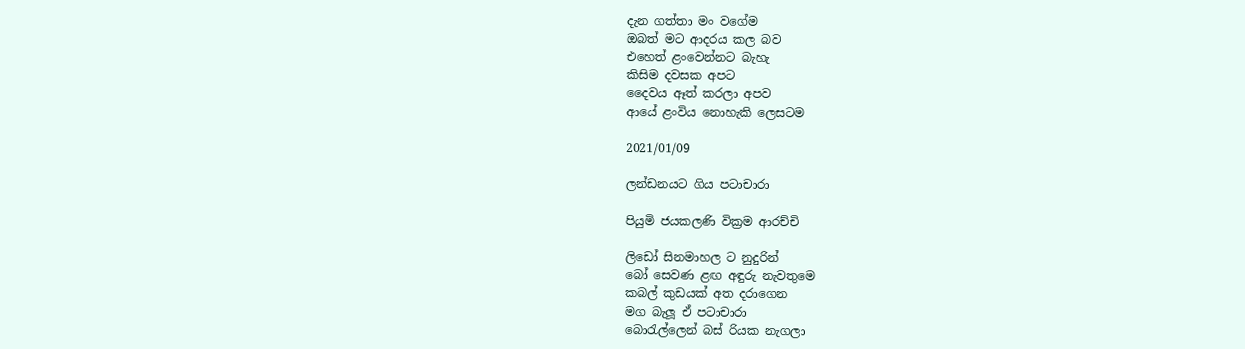දැන ගත්තා මං වගේම
ඔබත් මට ආදරය කල බව
එහෙත් ළංවෙන්නට බැහැ
කිසිම දවසක අපට
දෛවය ඈත් කරලා අපව
ආයේ ළංවිය නොහැකි ලෙසටම

2021/01/09

ලන්ඩනයට ගිය පටාචාරා

පියුමි ජයකලණි වික්‍රම ආරච්චි

ලිඩෝ සිනමාහල ට නුදුරින්
බෝ සෙවණ ළඟ අඳුරු නැවතුමෙ
කබල් කුඩයක් අත දරාගෙන
මග බැලූ ඒ පටාචාරා
බොරැල්ලෙන් බස් රියක නැගලා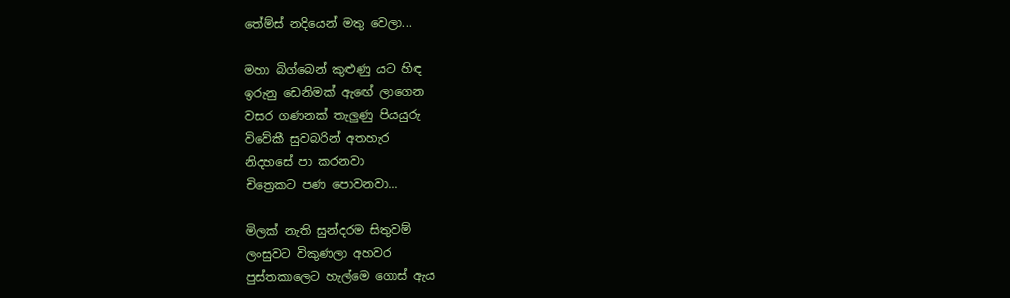තේම්ස් නදියෙන් මතු වෙලා...

මහා බිග්බෙන් කුළුණු යට හිඳ
ඉරුනු ඩෙනිමක් ඇඟේ ලාගෙන
වසර ගණනක් තැලුණු පියයුරු
විවේකී සුවබරින් අතහැර
නිදහසේ පා කරනවා
චිත්‍රෙකට පණ පොවනවා...

මිලක් නැති සුන්දරම සිතුවම්
ලංසුවට විකුණලා අහවර
පුස්තකාලෙට හැල්මෙ ගොස් ඇය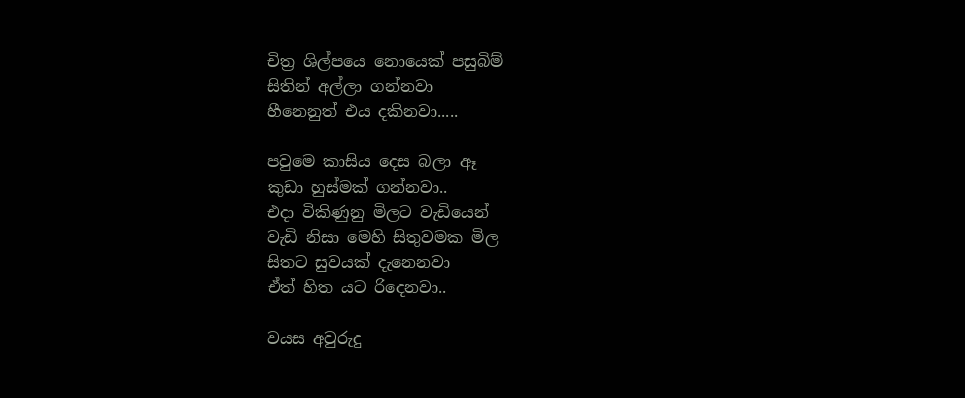චිත්‍ර ශිල්පයෙ නොයෙක් පසුබිම්
සිතින් අල්ලා ගන්නවා
හීනෙනුත් එය දකිනවා.....

පවුමෙ කාසිය දෙස බලා ඈ
කුඩා හුස්මක් ගන්නවා..
එදා විකිණුනු මිලට වැඩියෙන්
වැඩි නිසා මෙහි සිතුවමක මිල
සිතට සුවයක් දැනෙනවා
ඒත් හිත යට රිදෙනවා..

වයස අවුරුදු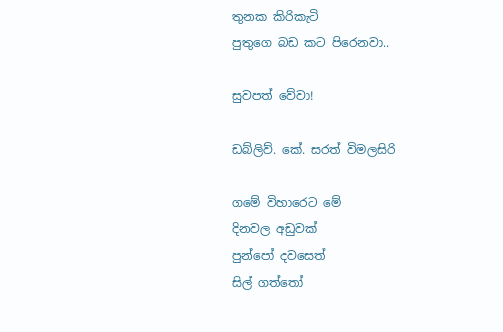තුනක කිරිකැටි
පුතුගෙ බඩ කට පිරෙනවා..

සුවපත් වේවා!

ඩබ්ලිව්. කේ. සරත් විමලසිරි

ගමේ විහාරෙට මේ
දිනවල අඩුවක්
පුන්පෝ දවසෙත්
සිල් ගත්තෝ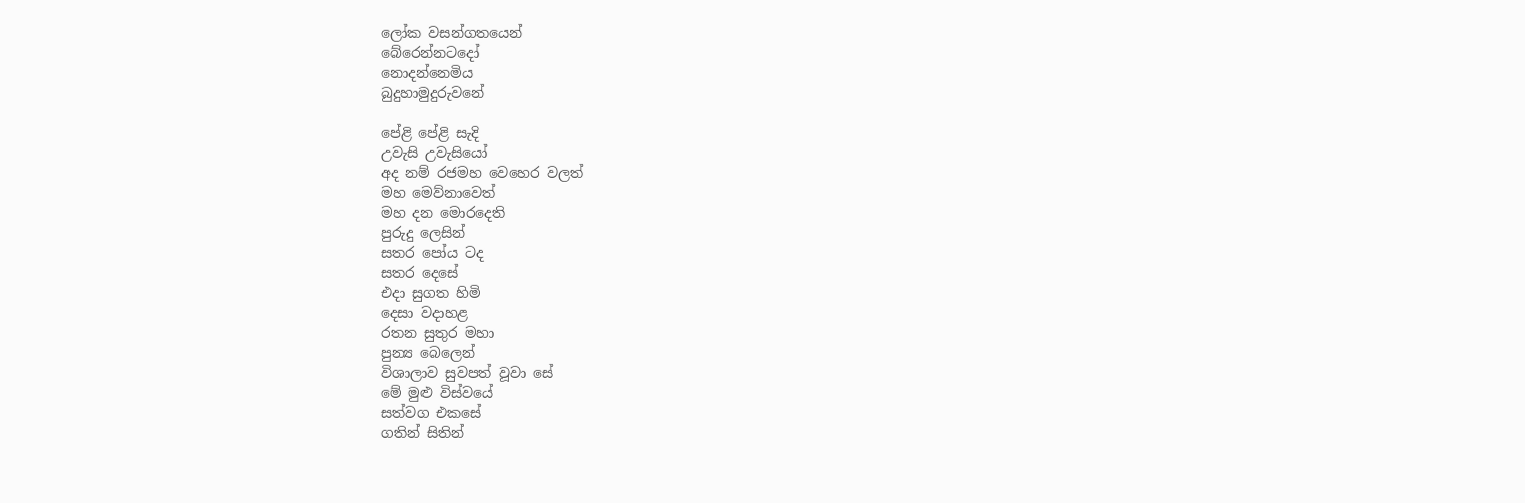ලෝක වසන්ගතයෙන්
බේරෙන්නටදෝ
නොදන්නෙමිය
බුදුහාමුදුරුවනේ

පේළි පේළි සැදි
උවැසි උවැසියෝ
අද නම් රජමහ වෙහෙර වලත්
මහ මෙව්නාවෙත්
මහ දන මොරදෙති
පුරුදු ලෙසින්
සතර පෝය ටද
සතර දෙසේ
එදා සුගත හිමි
දෙසා වදාහළ
රතන සුතුර මහා
පුන්‍ය බෙලෙන්
විශාලාව සුවපත් වූවා සේ
මේ මුළු විස්වයේ
සත්වග එකසේ
ගතින් සිතින්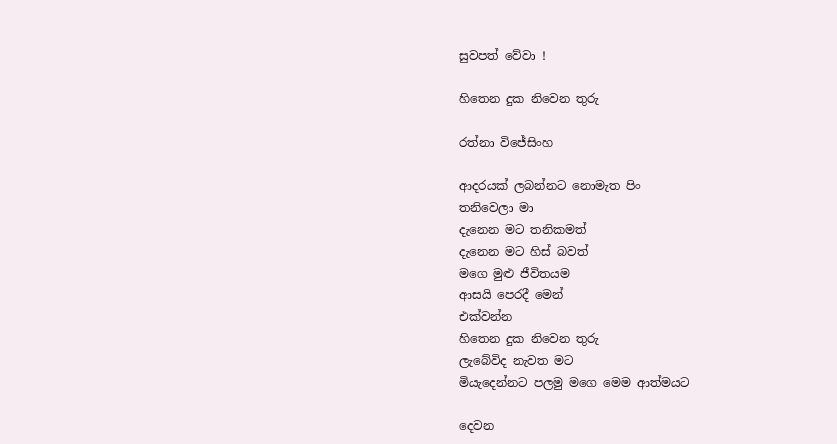සුවපත් වේවා !

හිතෙන දුක නිවෙන තුරු

රත්නා විජේසිංහ

ආදරයක් ලබන්නට නොමැත පිං
තනිවෙලා මා
දැනෙන මට තනිකමත්
දැනෙන මට හිස් බවත්
මගෙ මුළු ජීවිතයම
ආසයි පෙරදී මෙන්
එක්වන්න
හිතෙන දුක නිවෙන තුරු
ලැබේවිද නැවත මට
මියැදෙන්නට පලමු මගෙ මෙම ආත්මයට

දෙවන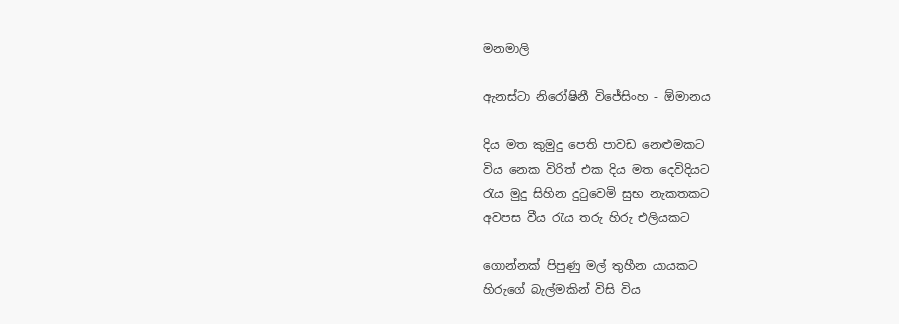මනමාලි

ඇනස්ටා නිරෝෂිනී විජේසිංහ - ඕමානය

දිය මත කුමුදු පෙති පාවඩ නෙළුමකට
විය නෙක විරිත් එක දිය මත දෙවිදියට
රැය මුදු සිහින දුටුවෙමි සුභ නැකතකට
අවපස වීය රැය තරු හිරු එලියකට

ගොන්නක් පිපුණු මල් තුහීන යායකට
හිරුගේ බැල්මකින් විසි විය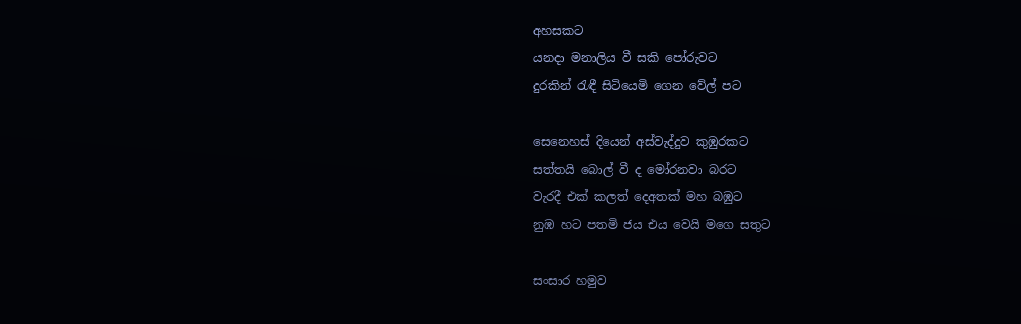අහසකට
යනදා මනාලිය වී සකි පෝරුවට
දුරකින් රැඳී සිටියෙමි ගෙන වේල් පට

සෙනෙහස් දියෙන් අස්වැද්දුව කුඹුරකට
සත්තයි බොල් වී ද මෝරනවා බරට
වැරදී එක් කලත් දෙඅතක් මහ බඹුට
නුඹ හට පතමි ජය එය වෙයි මගෙ සතුට

සංසාර හමුව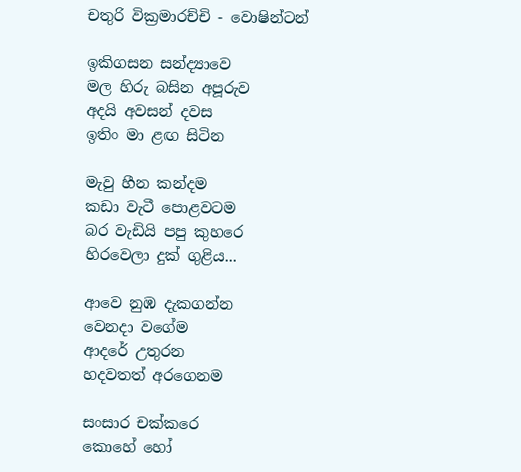චතුරි වික්‍රමාරච්චි - වොෂින්ටන්

ඉකිගසන සන්ද්‍යාවෙ
මල හිරු බසින අපූරුව
අදයි අවසන් දවස
ඉතිං මා ළඟ සිටින

මැවු හීන කන්දම
කඩා වැටී පොළවටම
බර වැඩියි පපු කුහරෙ
හිරවෙලා දුක් ගුළිය...

ආවෙ නුඹ දැකගන්න
වෙනදා වගේම
ආදරේ උතුරන
හදවතත් අරගෙනම

සංසාර චක්කරෙ
කොහේ හෝ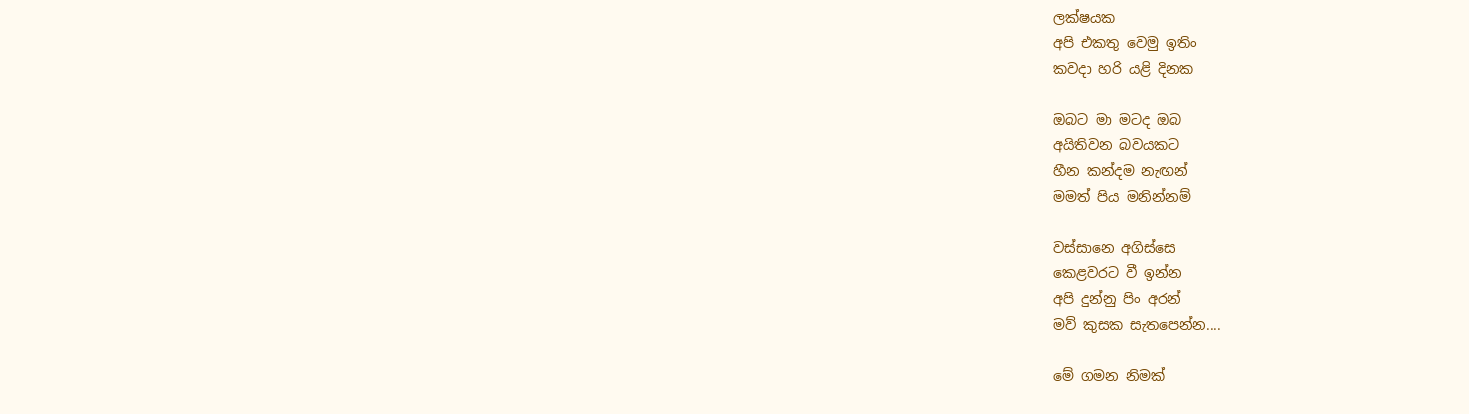ලක්ෂයක
අපි එකතු වෙමු ඉතිං
කවදා හරි යළි දිනක

ඔබට මා මටද ඔබ
අයිතිවන බවයකට
හීන කන්දම නැඟන්
මමත් පිය මනින්නම්

වස්සානෙ අගිස්සෙ
කෙළවරට වී ඉන්න
අපි දුන්නු පිං අරන්
මව් කුසක සැතපෙන්න....

මේ ගමන නිමක්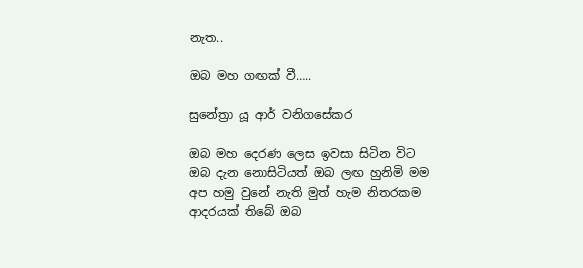නැත..

ඔබ මහ ගඟක් වී…..

සුනේත්‍රා යූ ආර් වනිගසේකර

ඔබ මහ දෙරණ ලෙස ඉවසා සිටින විට
ඔබ දැන නොසිටියත් ඔබ ලඟ හුනිමි මම
අප හමු වුනේ නැති මුත් හැම නිතරකම
ආදරයක් තිබේ ඔබ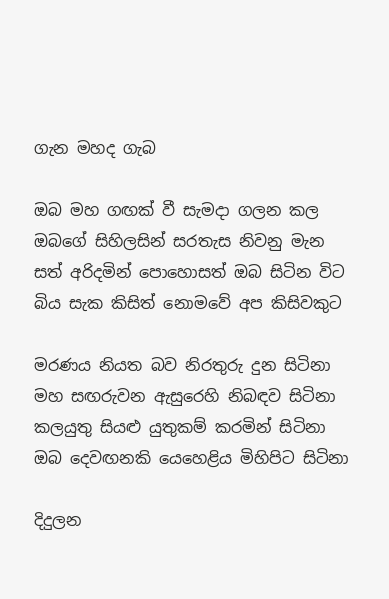ගැන මහද ගැබ

ඔබ මහ ගඟක් වී සැමදා ගලන කල
ඔබගේ සිහිලසින් සරතැස නිවනු මැන
සත් අරිදමින් පොහොසත් ඔබ සිටින විට
බිය සැක කිසිත් නොමවේ අප කිසිවකුට

මරණය නියත බව නිරතුරු දුන සිටිනා
මහ සඟරුවන ඇසුරෙහි නිබඳව සිටිනා
කලයුතු සියළු යුතුකම් කරමින් සිටිනා
ඔබ දෙවඟනකි යෙහෙළිය මිහිපිට සිටිනා

දිදුලන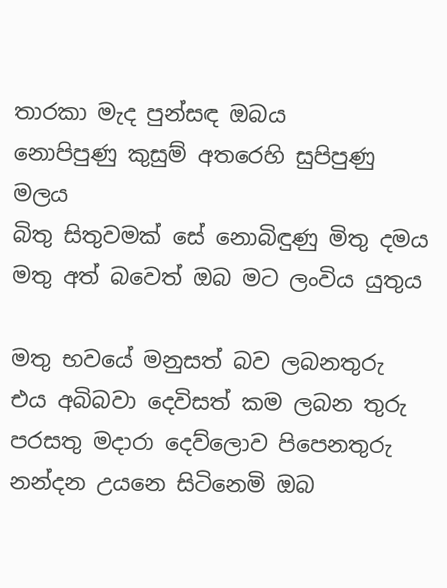තාරකා මැද පුන්සඳ ඔබය
නොපිපුණු කුසුම් අතරෙහි සුපිපුණු මලය
බිතු සිතුවමක් සේ නොබිඳුණු මිතු දමය
මතු අත් බවෙත් ඔබ මට ලංවිය යුතුය

මතු භවයේ මනුසත් බව ලබනතුරු
එය අබිබවා දෙවිසත් කම ලබන තුරු
පරසතු මදාරා දෙව්ලොව පිපෙනතුරු
නන්දන උයනෙ සිටිනෙමි ඔබ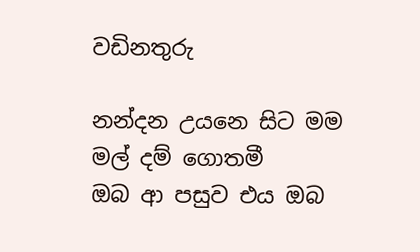වඩිනතුරු

නන්දන උයනෙ සිට මම මල් දම් ගොතමී
ඔබ ආ පසුව එය ඔබ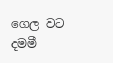ගෙල වට දමමී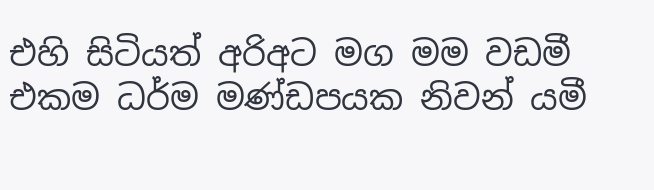එහි සිටියත් අරිඅට මග මම වඩමී
එකම ධර්ම මණ්ඩපයක නිවන් යමී